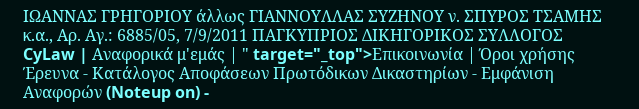ΙΩΑΝΝΑΣ ΓΡΗΓΟΡΙΟΥ άλλως ΓΙΑΝΝΟΥΛΛΑΣ ΣΥΖΗΝΟΥ ν. ΣΠΥΡΟΣ ΤΣΑΜΗΣ κ.α., Αρ. Αγ.: 6885/05, 7/9/2011 ΠΑΓΚΥΠΡΙΟΣ ΔΙΚΗΓΟΡΙΚΟΣ ΣΥΛΛΟΓΟΣ CyLaw | Αναφορικά μ'εμάς | " target="_top">Επικοινωνία | Όροι χρήσης Έρευνα - Κατάλογος Αποφάσεων Πρωτόδικων Δικαστηρίων - Εμφάνιση Αναφορών (Noteup on) -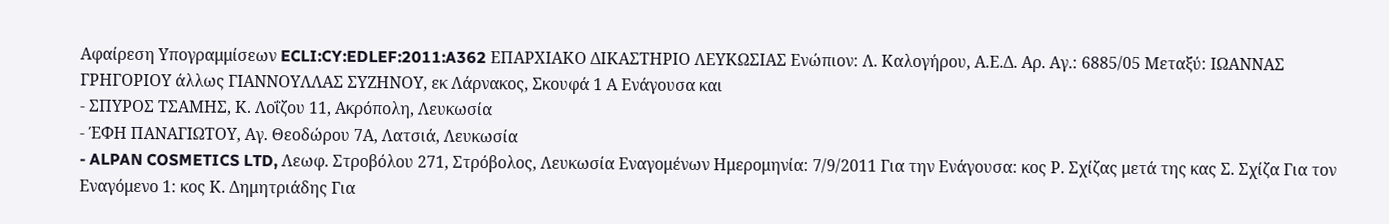Αφαίρεση Υπογραμμίσεων ECLI:CY:EDLEF:2011:A362 ΕΠΑΡΧΙΑΚΟ ΔΙΚΑΣΤΗΡΙΟ ΛΕΥΚΩΣΙΑΣ Eνώπιον: Λ. Καλογήρου, Α.Ε.Δ. Αρ. Αγ.: 6885/05 Μεταξύ: ΙΩΑΝΝΑΣ ΓΡΗΓΟΡΙΟΥ άλλως ΓΙΑΝΝΟΥΛΛΑΣ ΣΥΖΗΝΟΥ, εκ Λάρνακος, Σκουφά 1 Α Ενάγουσα και
- ΣΠΥΡΟΣ ΤΣΑΜΗΣ, Κ. Λοΐζου 11, Ακρόπολη, Λευκωσία
- ΈΦΗ ΠΑΝΑΓΙΩΤΟΥ, Αγ. Θεοδώρου 7Α, Λατσιά, Λευκωσία
- ALPAN COSMETICS LTD, Λεωφ. Στροβόλου 271, Στρόβολος, Λευκωσία Εναγομένων Ημερομηνία: 7/9/2011 Για την Ενάγουσα: κος Ρ. Σχίζας μετά της κας Σ. Σχίζα Για τον Εναγόμενο 1: κος Κ. Δημητριάδης Για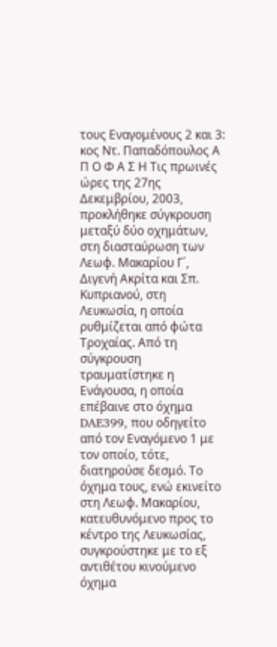τους Εναγομένους 2 και 3: κος Ντ. Παπαδόπουλος Α Π Ο Φ Α Σ Η Τις πρωινές ώρες της 27ης Δεκεμβρίου, 2003, προκλήθηκε σύγκρουση μεταξύ δύο οχημάτων, στη διασταύρωση των Λεωφ. Μακαρίου Γ΄, Διγενή Ακρίτα και Σπ. Κυπριανού, στη Λευκωσία, η οποία ρυθμίζεται από φώτα Τροχαίας. Από τη σύγκρουση τραυματίστηκε η Ενάγουσα, η οποία επέβαινε στο όχημα DAE399, που οδηγείτο από τον Εναγόμενο 1 με τον οποίο, τότε, διατηρούσε δεσμό. Το όχημα τους, ενώ εκινείτο στη Λεωφ. Μακαρίου, κατευθυνόμενο προς το κέντρο της Λευκωσίας, συγκρούστηκε με το εξ αντιθέτου κινούμενο όχημα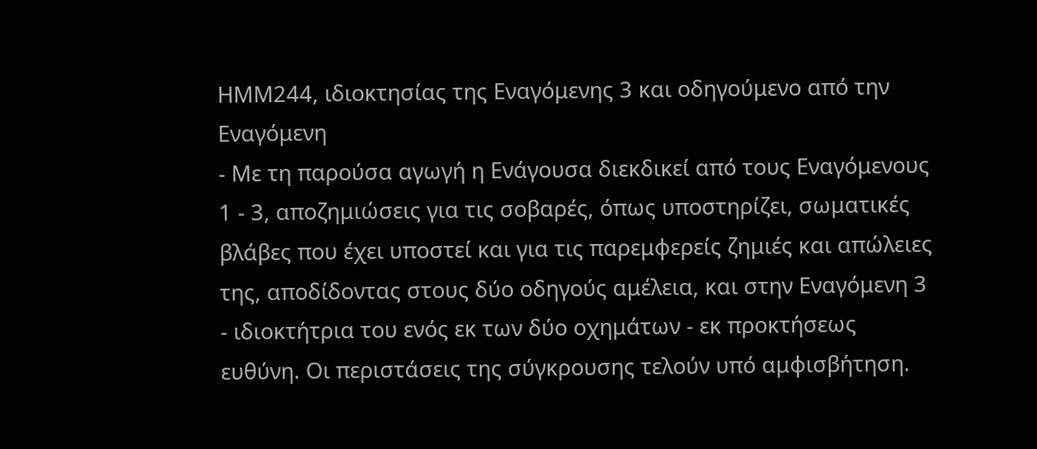ΗΜΜ244, ιδιοκτησίας της Εναγόμενης 3 και οδηγούμενο από την Εναγόμενη
- Με τη παρούσα αγωγή η Ενάγουσα διεκδικεί από τους Εναγόμενους 1 - 3, αποζημιώσεις για τις σοβαρές, όπως υποστηρίζει, σωματικές βλάβες που έχει υποστεί και για τις παρεμφερείς ζημιές και απώλειες της, αποδίδοντας στους δύο οδηγούς αμέλεια, και στην Εναγόμενη 3 - ιδιοκτήτρια του ενός εκ των δύο οχημάτων - εκ προκτήσεως ευθύνη. Οι περιστάσεις της σύγκρουσης τελούν υπό αμφισβήτηση.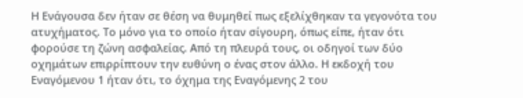Η Ενάγουσα δεν ήταν σε θέση να θυμηθεί πως εξελίχθηκαν τα γεγονότα του ατυχήματος. Το μόνο για το οποίο ήταν σίγουρη, όπως είπε, ήταν ότι φορούσε τη ζώνη ασφαλείας. Από τη πλευρά τους, οι οδηγοί των δύο οχημάτων επιρρίπτουν την ευθύνη ο ένας στον άλλο. Η εκδοχή του Εναγόμενου 1 ήταν ότι, το όχημα της Εναγόμενης 2 του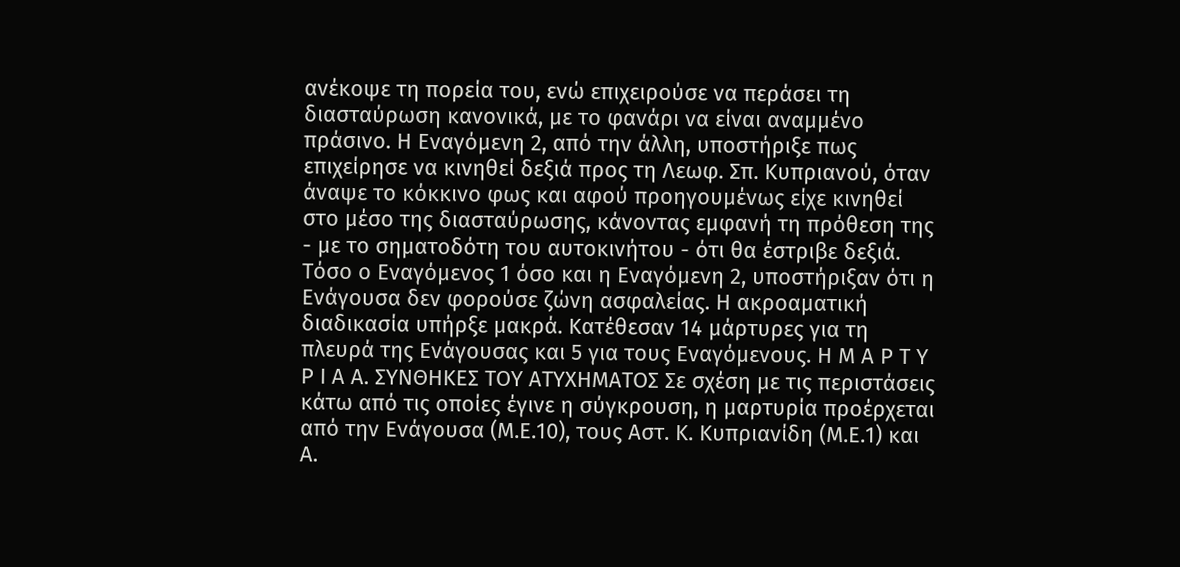ανέκοψε τη πορεία του, ενώ επιχειρούσε να περάσει τη διασταύρωση κανονικά, με το φανάρι να είναι αναμμένο πράσινο. Η Εναγόμενη 2, από την άλλη, υποστήριξε πως επιχείρησε να κινηθεί δεξιά προς τη Λεωφ. Σπ. Κυπριανού, όταν άναψε το κόκκινο φως και αφού προηγουμένως είχε κινηθεί στο μέσο της διασταύρωσης, κάνοντας εμφανή τη πρόθεση της - με το σηματοδότη του αυτοκινήτου - ότι θα έστριβε δεξιά. Τόσο ο Εναγόμενος 1 όσο και η Εναγόμενη 2, υποστήριξαν ότι η Ενάγουσα δεν φορούσε ζώνη ασφαλείας. Η ακροαματική διαδικασία υπήρξε μακρά. Κατέθεσαν 14 μάρτυρες για τη πλευρά της Ενάγουσας και 5 για τους Εναγόμενους. Η Μ Α Ρ Τ Υ Ρ Ι Α Α. ΣΥΝΘΗΚΕΣ ΤΟΥ ΑΤΥΧΗΜΑΤΟΣ Σε σχέση με τις περιστάσεις κάτω από τις οποίες έγινε η σύγκρουση, η μαρτυρία προέρχεται από την Ενάγουσα (Μ.Ε.10), τους Αστ. Κ. Κυπριανίδη (Μ.Ε.1) και Α.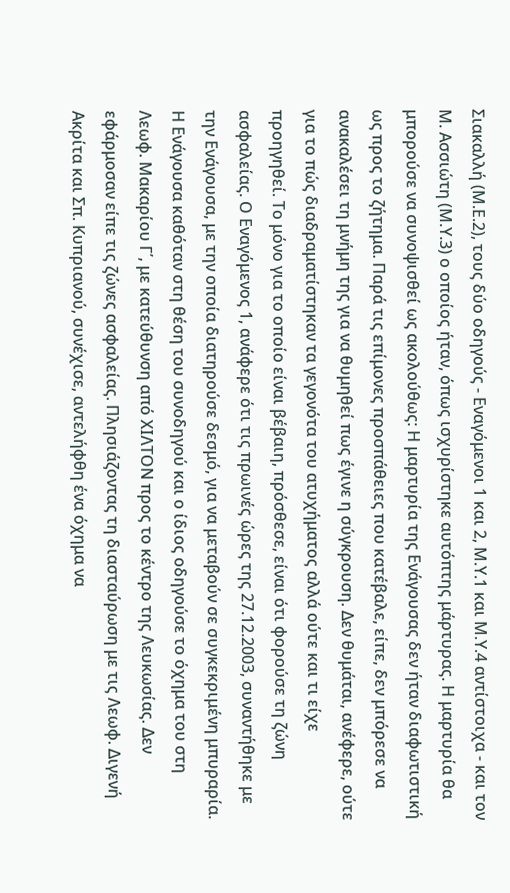Σιακαλλή (Μ.Ε.2), τους δύο οδηγούς - Εναγόμενοι 1 και 2, Μ.Υ.1 και Μ.Υ.4 αντίστοιχα - και τον Μ. Ασσιώτη (Μ.Υ.3) ο οποίος ήταν, όπως ισχυρίστηκε αυτόπτης μάρτυρας. Η μαρτυρία θα μπορούσε να συνοψισθεί ως ακολούθως: Η μαρτυρία της Ενάγουσας δεν ήταν διαφωτιστική ως προς το ζήτημα. Παρά τις επίμονες προσπάθειες που κατέβαλε, είπε, δεν μπόρεσε να ανακαλέσει τη μνήμη της για να θυμηθεί πως έγινε η σύγκρουση. Δεν θυμάται, ανέφερε, ούτε για το πώς διαδραματίστηκαν τα γεγονότα του ατυχήματος αλλά ούτε και τι είχε προηγηθεί. Το μόνο για το οποίο είναι βέβαιη, πρόσθεσε, είναι ότι φορούσε τη ζώνη ασφαλείας. Ο Εναγόμενος 1, ανάφερε ότι τις πρωινές ώρες της 27.12.2003, συναντήθηκε με την Ενάγουσα, με την οποία διατηρούσε δεσμό, για να μεταβούν σε συγκεκριμένη μπυραρία. Η Ενάγουσα καθόταν στη θέση του συνοδηγού και ο ίδιος οδηγούσε το όχημα του στη Λεωφ. Μακαρίου Γ΄, με κατεύθυνση από ΧΙΛΤΟΝ προς το κέντρο της Λευκωσίας. Δεν εφάρμοσαν είπε τις ζώνες ασφαλείας. Πλησιάζοντας τη διασταύρωση με τις Λεωφ. Διγενή Ακρίτα και Σπ. Κυπριανού, συνέχισε, αντελήφθη ένα όχημα να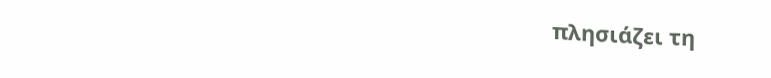πλησιάζει τη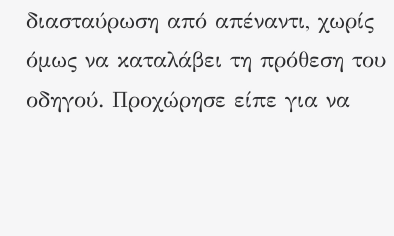διασταύρωση από απέναντι, χωρίς όμως να καταλάβει τη πρόθεση του οδηγού. Προχώρησε είπε για να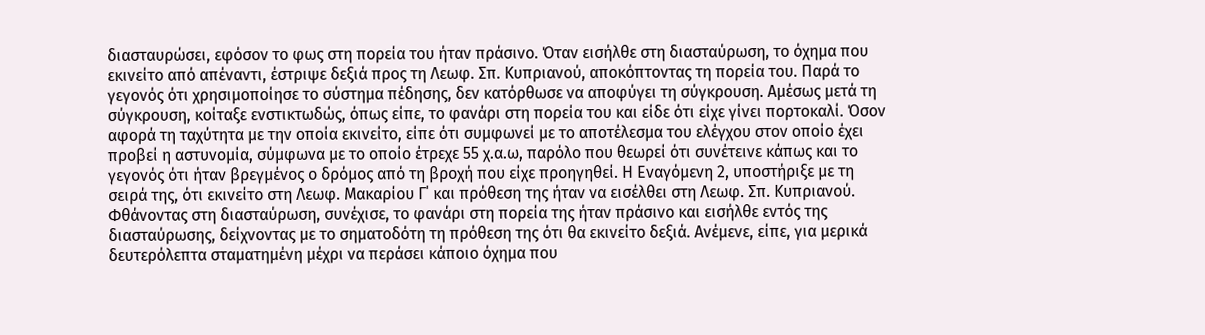διασταυρώσει, εφόσον το φως στη πορεία του ήταν πράσινο. Όταν εισήλθε στη διασταύρωση, το όχημα που εκινείτο από απέναντι, έστριψε δεξιά προς τη Λεωφ. Σπ. Κυπριανού, αποκόπτοντας τη πορεία του. Παρά το γεγονός ότι χρησιμοποίησε το σύστημα πέδησης, δεν κατόρθωσε να αποφύγει τη σύγκρουση. Αμέσως μετά τη σύγκρουση, κοίταξε ενστικτωδώς, όπως είπε, το φανάρι στη πορεία του και είδε ότι είχε γίνει πορτοκαλί. Όσον αφορά τη ταχύτητα με την οποία εκινείτο, είπε ότι συμφωνεί με το αποτέλεσμα του ελέγχου στον οποίο έχει προβεί η αστυνομία, σύμφωνα με το οποίο έτρεχε 55 χ.α.ω, παρόλο που θεωρεί ότι συνέτεινε κάπως και το γεγονός ότι ήταν βρεγμένος ο δρόμος από τη βροχή που είχε προηγηθεί. Η Εναγόμενη 2, υποστήριξε με τη σειρά της, ότι εκινείτο στη Λεωφ. Μακαρίου Γ΄ και πρόθεση της ήταν να εισέλθει στη Λεωφ. Σπ. Κυπριανού. Φθάνοντας στη διασταύρωση, συνέχισε, το φανάρι στη πορεία της ήταν πράσινο και εισήλθε εντός της διασταύρωσης, δείχνοντας με το σηματοδότη τη πρόθεση της ότι θα εκινείτο δεξιά. Ανέμενε, είπε, για μερικά δευτερόλεπτα σταματημένη μέχρι να περάσει κάποιο όχημα που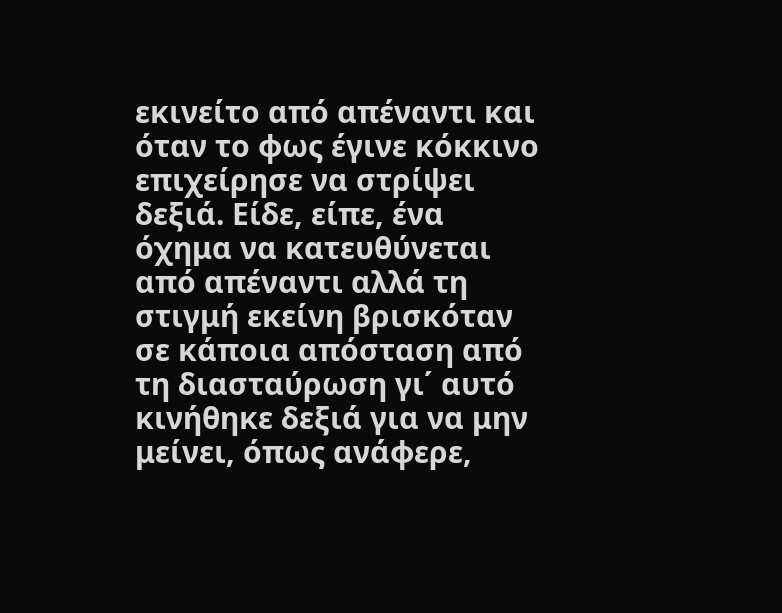εκινείτο από απέναντι και όταν το φως έγινε κόκκινο επιχείρησε να στρίψει δεξιά. Είδε, είπε, ένα όχημα να κατευθύνεται από απέναντι αλλά τη στιγμή εκείνη βρισκόταν σε κάποια απόσταση από τη διασταύρωση γι΄ αυτό κινήθηκε δεξιά για να μην μείνει, όπως ανάφερε,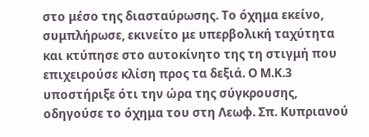στο μέσο της διασταύρωσης. Το όχημα εκείνο, συμπλήρωσε, εκινείτο με υπερβολική ταχύτητα και κτύπησε στο αυτοκίνητο της τη στιγμή που επιχειρούσε κλίση προς τα δεξιά. Ο Μ.Κ.3 υποστήριξε ότι την ώρα της σύγκρουσης, οδηγούσε το όχημα του στη Λεωφ. Σπ. Κυπριανού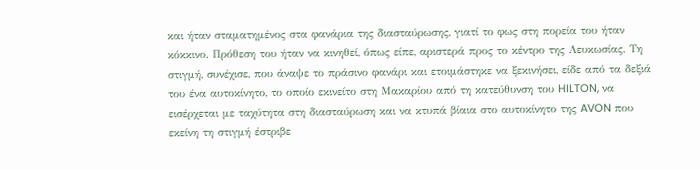και ήταν σταματημένος στα φανάρια της διασταύρωσης, γιατί το φως στη πορεία του ήταν κόκκινο. Πρόθεση του ήταν να κινηθεί, όπως είπε, αριστερά προς το κέντρο της Λευκωσίας. Τη στιγμή, συνέχισε, που άναψε το πράσινο φανάρι και ετοιμάστηκε να ξεκινήσει, είδε από τα δεξιά του ένα αυτοκίνητο, το οποίο εκινείτο στη Μακαρίου από τη κατεύθυνση του HILTON, να εισέρχεται με ταχύτητα στη διασταύρωση και να κτυπά βίαια στο αυτοκίνητο της AVON που εκείνη τη στιγμή έστριβε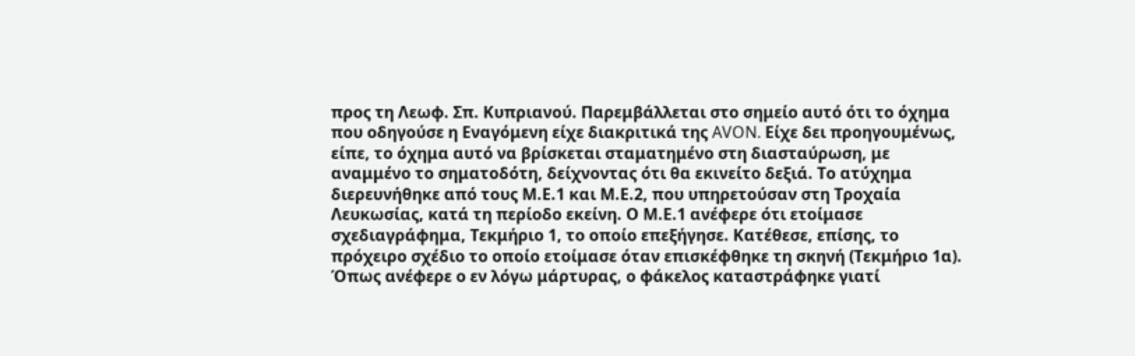προς τη Λεωφ. Σπ. Κυπριανού. Παρεμβάλλεται στο σημείο αυτό ότι το όχημα που οδηγούσε η Εναγόμενη είχε διακριτικά της AVON. Είχε δει προηγουμένως, είπε, το όχημα αυτό να βρίσκεται σταματημένο στη διασταύρωση, με αναμμένο το σηματοδότη, δείχνοντας ότι θα εκινείτο δεξιά. Το ατύχημα διερευνήθηκε από τους Μ.Ε.1 και Μ.Ε.2, που υπηρετούσαν στη Τροχαία Λευκωσίας, κατά τη περίοδο εκείνη. Ο Μ.Ε.1 ανέφερε ότι ετοίμασε σχεδιαγράφημα, Τεκμήριο 1, το οποίο επεξήγησε. Κατέθεσε, επίσης, το πρόχειρο σχέδιο το οποίο ετοίμασε όταν επισκέφθηκε τη σκηνή (Τεκμήριο 1α). Όπως ανέφερε ο εν λόγω μάρτυρας, ο φάκελος καταστράφηκε γιατί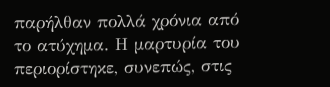παρήλθαν πολλά χρόνια από το ατύχημα. Η μαρτυρία του περιορίστηκε, συνεπώς, στις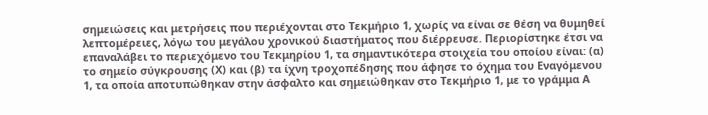σημειώσεις και μετρήσεις που περιέχονται στο Τεκμήριο 1, χωρίς να είναι σε θέση να θυμηθεί λεπτομέρειες, λόγω του μεγάλου χρονικού διαστήματος που διέρρευσε. Περιορίστηκε έτσι να επαναλάβει το περιεχόμενο του Τεκμηρίου 1, τα σημαντικότερα στοιχεία του οποίου είναι: (α) το σημείο σύγκρουσης (Χ) και (β) τα ίχνη τροχοπέδησης που άφησε το όχημα του Εναγόμενου 1, τα οποία αποτυπώθηκαν στην άσφαλτο και σημειώθηκαν στο Τεκμήριο 1, με το γράμμα Α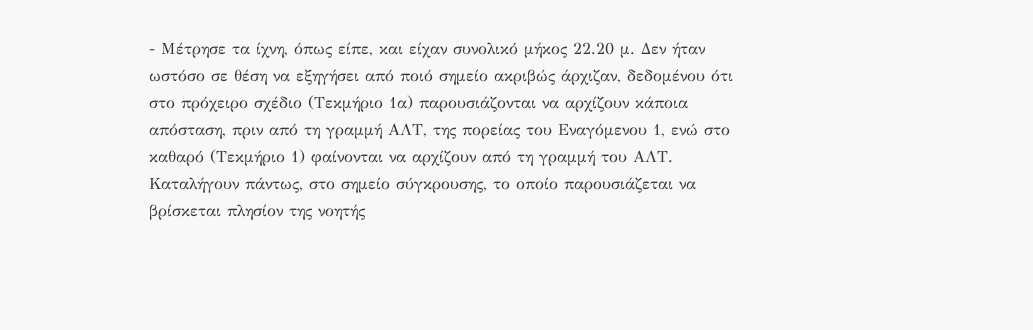- Μέτρησε τα ίχνη, όπως είπε, και είχαν συνολικό μήκος 22.20 μ. Δεν ήταν ωστόσο σε θέση να εξηγήσει από ποιό σημείο ακριβώς άρχιζαν, δεδομένου ότι στο πρόχειρο σχέδιο (Τεκμήριο 1α) παρουσιάζονται να αρχίζουν κάποια απόσταση, πριν από τη γραμμή ΑΛΤ, της πορείας του Εναγόμενου 1, ενώ στο καθαρό (Τεκμήριο 1) φαίνονται να αρχίζουν από τη γραμμή του ΑΛΤ. Καταλήγουν πάντως, στο σημείο σύγκρουσης, το οποίο παρουσιάζεται να βρίσκεται πλησίον της νοητής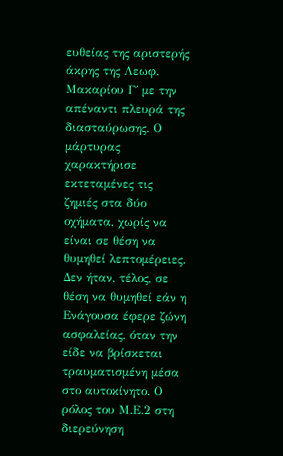ευθείας της αριστερής άκρης της Λεωφ. Μακαρίου Γ΄ με την απέναντι πλευρά της διασταύρωσης. Ο μάρτυρας χαρακτήρισε εκτεταμένες τις ζημιές στα δύο οχήματα, χωρίς να είναι σε θέση να θυμηθεί λεπτομέρειες. Δεν ήταν, τέλος, σε θέση να θυμηθεί εάν η Ενάγουσα έφερε ζώνη ασφαλείας, όταν την είδε να βρίσκεται τραυματισμένη μέσα στο αυτοκίνητο. Ο ρόλος του Μ.Ε.2 στη διερεύνηση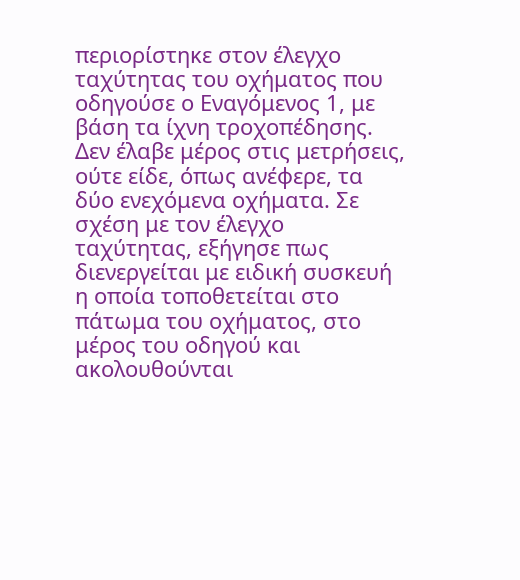περιορίστηκε στον έλεγχο ταχύτητας του οχήματος που οδηγούσε ο Εναγόμενος 1, με βάση τα ίχνη τροχοπέδησης. Δεν έλαβε μέρος στις μετρήσεις, ούτε είδε, όπως ανέφερε, τα δύο ενεχόμενα οχήματα. Σε σχέση με τον έλεγχο ταχύτητας, εξήγησε πως διενεργείται με ειδική συσκευή η οποία τοποθετείται στο πάτωμα του οχήματος, στο μέρος του οδηγού και ακολουθούνται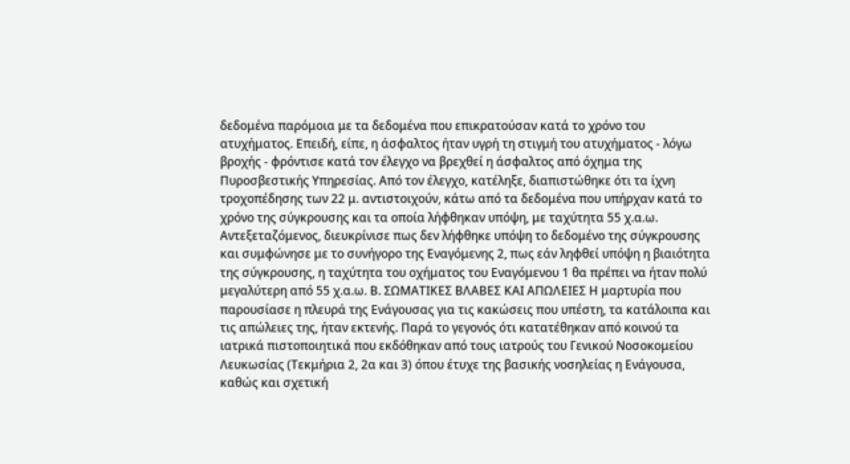δεδομένα παρόμοια με τα δεδομένα που επικρατούσαν κατά το χρόνο του ατυχήματος. Επειδή, είπε, η άσφαλτος ήταν υγρή τη στιγμή του ατυχήματος - λόγω βροχής - φρόντισε κατά τον έλεγχο να βρεχθεί η άσφαλτος από όχημα της Πυροσβεστικής Υπηρεσίας. Από τον έλεγχο, κατέληξε, διαπιστώθηκε ότι τα ίχνη τροχοπέδησης των 22 μ. αντιστοιχούν, κάτω από τα δεδομένα που υπήρχαν κατά το χρόνο της σύγκρουσης και τα οποία λήφθηκαν υπόψη, με ταχύτητα 55 χ.α.ω. Αντεξεταζόμενος, διευκρίνισε πως δεν λήφθηκε υπόψη το δεδομένο της σύγκρουσης και συμφώνησε με το συνήγορο της Εναγόμενης 2, πως εάν ληφθεί υπόψη η βιαιότητα της σύγκρουσης, η ταχύτητα του οχήματος του Εναγόμενου 1 θα πρέπει να ήταν πολύ μεγαλύτερη από 55 χ.α.ω. Β. ΣΩΜΑΤΙΚΕΣ ΒΛΑΒΕΣ ΚΑΙ ΑΠΩΛΕΙΕΣ Η μαρτυρία που παρουσίασε η πλευρά της Ενάγουσας για τις κακώσεις που υπέστη, τα κατάλοιπα και τις απώλειες της, ήταν εκτενής. Παρά το γεγονός ότι κατατέθηκαν από κοινού τα ιατρικά πιστοποιητικά που εκδόθηκαν από τους ιατρούς του Γενικού Νοσοκομείου Λευκωσίας (Τεκμήρια 2, 2α και 3) όπου έτυχε της βασικής νοσηλείας η Ενάγουσα, καθώς και σχετική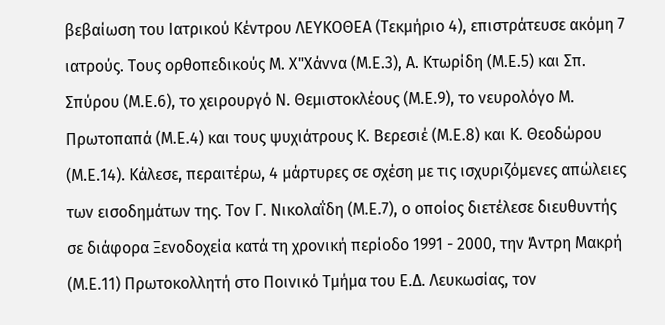βεβαίωση του Ιατρικού Κέντρου ΛΕΥΚΟΘΕΑ (Τεκμήριο 4), επιστράτευσε ακόμη 7 ιατρούς. Τους ορθοπεδικούς Μ. Χ"Χάννα (Μ.Ε.3), Α. Κτωρίδη (Μ.Ε.5) και Σπ. Σπύρου (Μ.Ε.6), το χειρουργό Ν. Θεμιστοκλέους (Μ.Ε.9), το νευρολόγο Μ. Πρωτοπαπά (Μ.Ε.4) και τους ψυχιάτρους Κ. Βερεσιέ (Μ.Ε.8) και Κ. Θεοδώρου (Μ.Ε.14). Κάλεσε, περαιτέρω, 4 μάρτυρες σε σχέση με τις ισχυριζόμενες απώλειες των εισοδημάτων της. Τον Γ. Νικολαΐδη (Μ.Ε.7), ο οποίος διετέλεσε διευθυντής σε διάφορα Ξενοδοχεία κατά τη χρονική περίοδο 1991 - 2000, την Άντρη Μακρή (Μ.Ε.11) Πρωτοκολλητή στο Ποινικό Τμήμα του Ε.Δ. Λευκωσίας, τον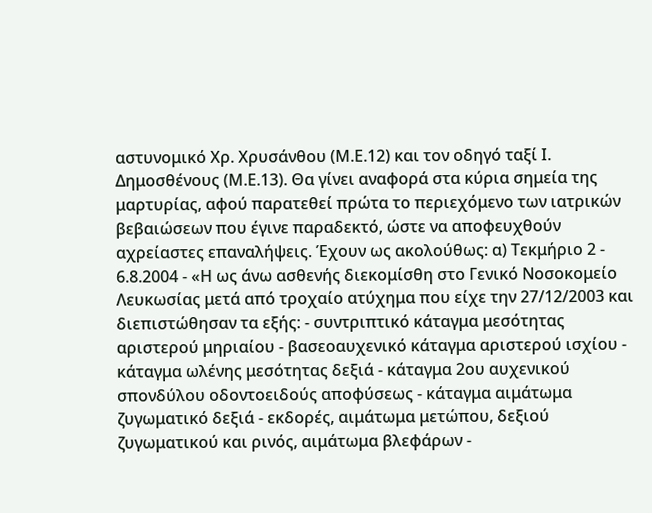αστυνομικό Χρ. Χρυσάνθου (Μ.Ε.12) και τον οδηγό ταξί Ι. Δημοσθένους (Μ.Ε.13). Θα γίνει αναφορά στα κύρια σημεία της μαρτυρίας, αφού παρατεθεί πρώτα το περιεχόμενο των ιατρικών βεβαιώσεων που έγινε παραδεκτό, ώστε να αποφευχθούν αχρείαστες επαναλήψεις. Έχουν ως ακολούθως: α) Τεκμήριο 2 - 6.8.2004 - «Η ως άνω ασθενής διεκομίσθη στο Γενικό Νοσοκομείο Λευκωσίας μετά από τροχαίο ατύχημα που είχε την 27/12/2003 και διεπιστώθησαν τα εξής: - συντριπτικό κάταγμα μεσότητας αριστερού μηριαίου - βασεοαυχενικό κάταγμα αριστερού ισχίου - κάταγμα ωλένης μεσότητας δεξιά - κάταγμα 2ου αυχενικού σπονδύλου οδοντοειδούς αποφύσεως - κάταγμα αιμάτωμα ζυγωματικό δεξιά - εκδορές, αιμάτωμα μετώπου, δεξιού ζυγωματικού και ρινός, αιμάτωμα βλεφάρων -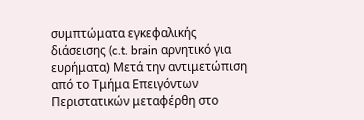συμπτώματα εγκεφαλικής διάσεισης (c.t. brain αρνητικό για ευρήματα) Μετά την αντιμετώπιση από το Τμήμα Επειγόντων Περιστατικών μεταφέρθη στο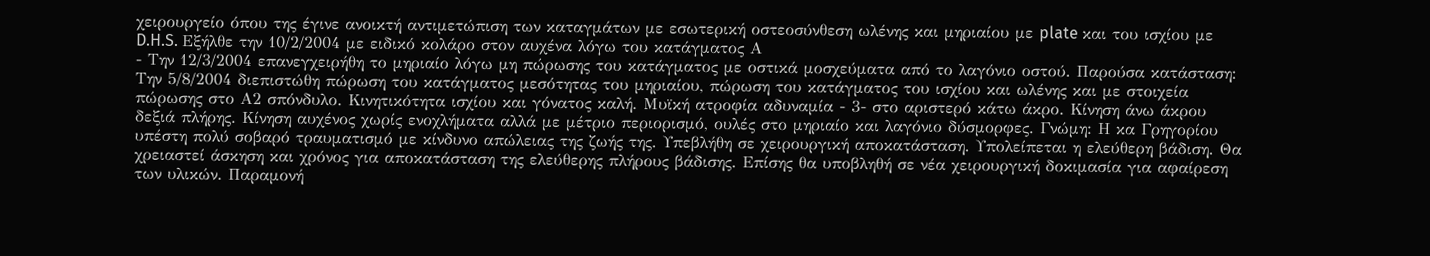χειρουργείο όπου της έγινε ανοικτή αντιμετώπιση των καταγμάτων με εσωτερική οστεοσύνθεση ωλένης και μηριαίου με plate και του ισχίου με D.H.S. Εξήλθε την 10/2/2004 με ειδικό κολάρο στον αυχένα λόγω του κατάγματος Α
- Την 12/3/2004 επανεγχειρήθη το μηριαίο λόγω μη πώρωσης του κατάγματος με οστικά μοσχεύματα από το λαγόνιο οστού. Παρούσα κατάσταση: Την 5/8/2004 διεπιστώθη πώρωση του κατάγματος μεσότητας του μηριαίου, πώρωση του κατάγματος του ισχίου και ωλένης και με στοιχεία πώρωσης στο Α2 σπόνδυλο. Κινητικότητα ισχίου και γόνατος καλή. Μυϊκή ατροφία αδυναμία - 3- στο αριστερό κάτω άκρο. Κίνηση άνω άκρου δεξιά πλήρης. Κίνηση αυχένος χωρίς ενοχλήματα αλλά με μέτριο περιορισμό, ουλές στο μηριαίο και λαγόνιο δύσμορφες. Γνώμη: Η κα Γρηγορίου υπέστη πολύ σοβαρό τραυματισμό με κίνδυνο απώλειας της ζωής της. Υπεβλήθη σε χειρουργική αποκατάσταση. Υπολείπεται η ελεύθερη βάδιση. Θα χρειαστεί άσκηση και χρόνος για αποκατάσταση της ελεύθερης πλήρους βάδισης. Επίσης θα υποβληθή σε νέα χειρουργική δοκιμασία για αφαίρεση των υλικών. Παραμονή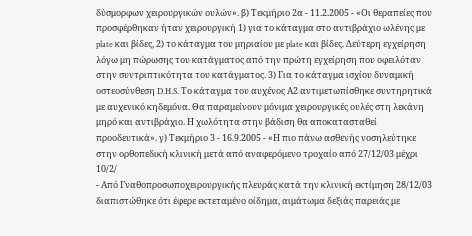δύσμορφων χειρουργικών ουλών». β) Τεκμήριο 2α - 11.2.2005 - «Οι θεραπείες που προσφέρθηκαν ήταν χειρουργική 1) για το κάταγμα στο αντιβράχιο ωλένης με plate και βίδες, 2) το κάταγμα του μηριαίου με plate και βίδες. Δεύτερη εγχείρηση λόγω μη πώρωσης του κατάγματος από την πρώτη εγχείρηση που οφειλόταν στην συντριπτικότητα του κατάγματος. 3) Για το κάταγμα ισχίου δυναμική οστεοσύνθεση D.H.S. Το κάταγμα του αυχένος Α2 αντιμετωπίσθηκε συντηρητικά με αυχενικό κηδεμόνα. Θα παραμείνουν μόνιμα χειρουργικές ουλές στη λεκάνη μηρό και αντιβράχιο. Η χωλότητα στην βάδιση θα αποκατασταθεί προοδευτικά». γ) Τεκμήριο 3 - 16.9.2005 - «Η πιο πάνω ασθενής νοσηλεύτηκε στην ορθοπεδική κλινική μετά από αναφερόμενο τροχαίο από 27/12/03 μέχρι 10/2/
- Από Γναθοπροσωποχειρουργικής πλευράς κατά την κλινική εκτίμηση 28/12/03 διαπιστώθηκε ότι έφερε εκτεταμένο οίδημα, αιμάτωμα δεξιάς παρειάς με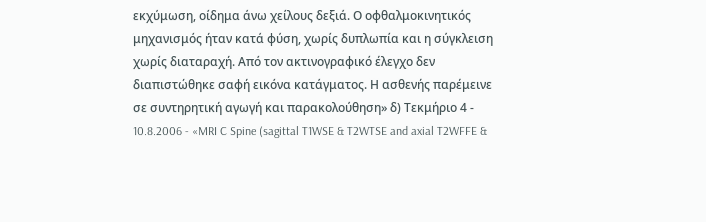εκχύμωση, οίδημα άνω χείλους δεξιά. Ο οφθαλμοκινητικός μηχανισμός ήταν κατά φύση, χωρίς δυπλωπία και η σύγκλειση χωρίς διαταραχή. Από τον ακτινογραφικό έλεγχο δεν διαπιστώθηκε σαφή εικόνα κατάγματος. Η ασθενής παρέμεινε σε συντηρητική αγωγή και παρακολούθηση» δ) Τεκμήριο 4 - 10.8.2006 - «MRI C Spine (sagittal T1WSE & T2WTSE and axial T2WFFE &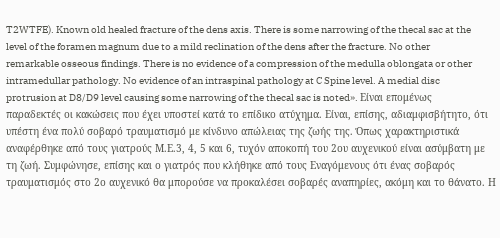T2WTFE). Known old healed fracture of the dens axis. There is some narrowing of the thecal sac at the level of the foramen magnum due to a mild reclination of the dens after the fracture. No other remarkable osseous findings. There is no evidence of a compression of the medulla oblongata or other intramedullar pathology. No evidence of an intraspinal pathology at C Spine level. A medial disc protrusion at D8/D9 level causing some narrowing of the thecal sac is noted». Είναι επομένως παραδεκτές οι κακώσεις που έχει υποστεί κατά το επίδικο ατύχημα. Είναι, επίσης, αδιαμφισβήτητο, ότι υπέστη ένα πολύ σοβαρό τραυματισμό με κίνδυνο απώλειας της ζωής της. Όπως χαρακτηριστικά αναφέρθηκε από τους γιατρούς Μ.Ε.3, 4, 5 και 6, τυχόν αποκοπή του 2ου αυχενικού είναι ασύμβατη με τη ζωή. Συμφώνησε, επίσης και ο γιατρός που κλήθηκε από τους Εναγόμενους ότι ένας σοβαρός τραυματισμός στο 2ο αυχενικό θα μπορούσε να προκαλέσει σοβαρές αναπηρίες, ακόμη και το θάνατο. Η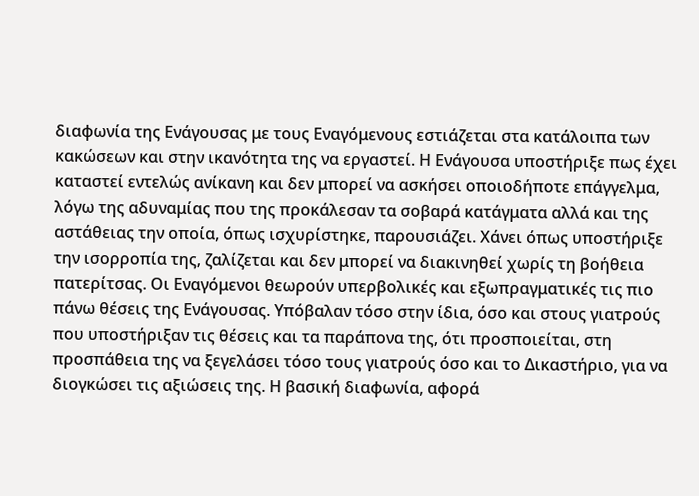διαφωνία της Ενάγουσας με τους Εναγόμενους εστιάζεται στα κατάλοιπα των κακώσεων και στην ικανότητα της να εργαστεί. Η Ενάγουσα υποστήριξε πως έχει καταστεί εντελώς ανίκανη και δεν μπορεί να ασκήσει οποιοδήποτε επάγγελμα, λόγω της αδυναμίας που της προκάλεσαν τα σοβαρά κατάγματα αλλά και της αστάθειας την οποία, όπως ισχυρίστηκε, παρουσιάζει. Χάνει όπως υποστήριξε την ισορροπία της, ζαλίζεται και δεν μπορεί να διακινηθεί χωρίς τη βοήθεια πατερίτσας. Οι Εναγόμενοι θεωρούν υπερβολικές και εξωπραγματικές τις πιο πάνω θέσεις της Ενάγουσας. Υπόβαλαν τόσο στην ίδια, όσο και στους γιατρούς που υποστήριξαν τις θέσεις και τα παράπονα της, ότι προσποιείται, στη προσπάθεια της να ξεγελάσει τόσο τους γιατρούς όσο και το Δικαστήριο, για να διογκώσει τις αξιώσεις της. Η βασική διαφωνία, αφορά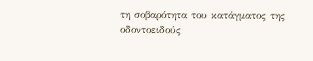τη σοβαρότητα του κατάγματος της οδοντοειδούς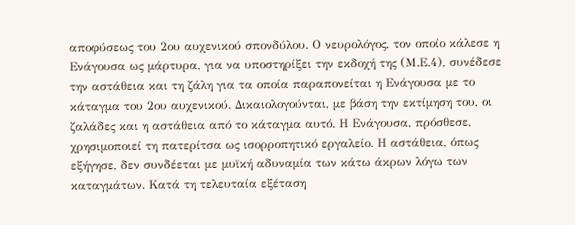αποφύσεως του 2ου αυχενικού σπονδύλου. Ο νευρολόγος, τον οποίο κάλεσε η Ενάγουσα ως μάρτυρα, για να υποστηρίξει την εκδοχή της (Μ.Ε.4), συνέδεσε την αστάθεια και τη ζάλη για τα οποία παραπονείται η Ενάγουσα με το κάταγμα του 2ου αυχενικού. Δικαιολογούνται, με βάση την εκτίμηση του, οι ζαλάδες και η αστάθεια από το κάταγμα αυτό. Η Ενάγουσα, πρόσθεσε, χρησιμοποιεί τη πατερίτσα ως ισορροπητικό εργαλείο. Η αστάθεια, όπως εξήγησε, δεν συνδέεται με μυϊκή αδυναμία των κάτω άκρων λόγω των καταγμάτων. Κατά τη τελευταία εξέταση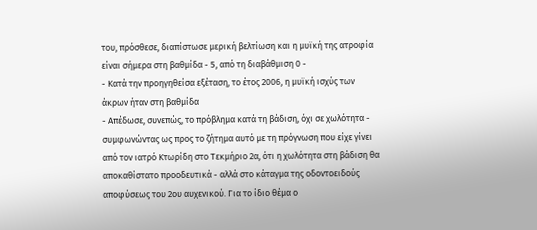του, πρόσθεσε, διαπίστωσε μερική βελτίωση και η μυϊκή της ατροφία είναι σήμερα στη βαθμίδα - 5, από τη διαβάθμιση 0 -
- Κατά την προηγηθείσα εξέταση, το έτος 2006, η μυϊκή ισχύς των άκρων ήταν στη βαθμίδα
- Απέδωσε, συνεπώς, το πρόβλημα κατά τη βάδιση, όχι σε χωλότητα - συμφωνώντας ως προς το ζήτημα αυτό με τη πρόγνωση που είχε γίνει από τον ιατρό Κτωρίδη στο Τεκμήριο 2α, ότι η χωλότητα στη βάδιση θα αποκαθίστατο προοδευτικά - αλλά στο κάταγμα της οδοντοειδούς αποφύσεως του 2ου αυχενικού. Για το ίδιο θέμα ο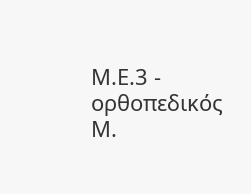Μ.Ε.3 - ορθοπεδικός Μ.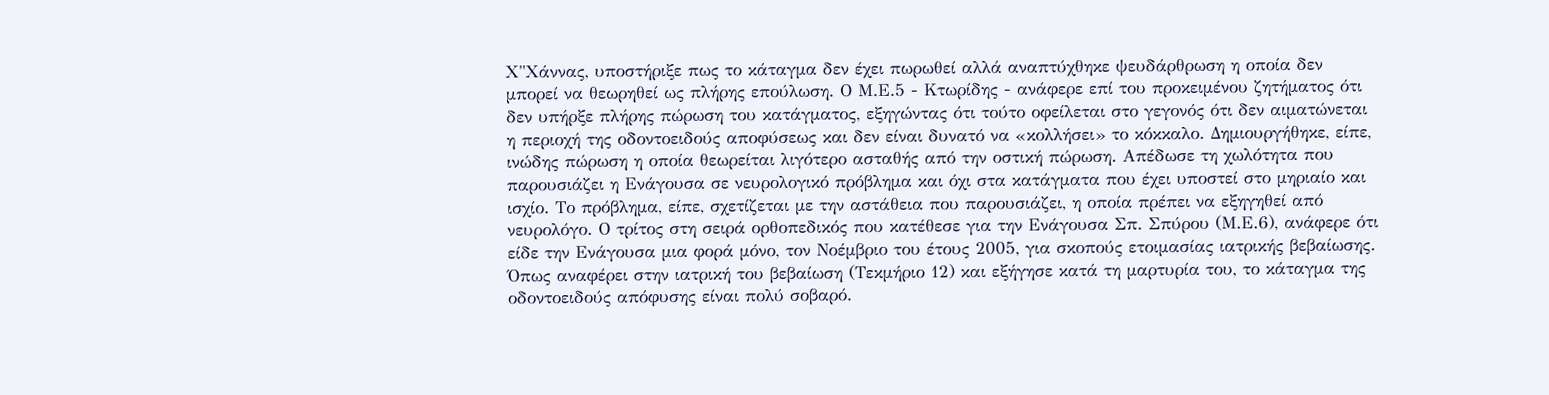Χ"Χάννας, υποστήριξε πως το κάταγμα δεν έχει πωρωθεί αλλά αναπτύχθηκε ψευδάρθρωση η οποία δεν μπορεί να θεωρηθεί ως πλήρης επούλωση. Ο Μ.Ε.5 - Κτωρίδης - ανάφερε επί του προκειμένου ζητήματος ότι δεν υπήρξε πλήρης πώρωση του κατάγματος, εξηγώντας ότι τούτο οφείλεται στο γεγονός ότι δεν αιματώνεται η περιοχή της οδοντοειδούς αποφύσεως και δεν είναι δυνατό να «κολλήσει» το κόκκαλο. Δημιουργήθηκε, είπε, ινώδης πώρωση η οποία θεωρείται λιγότερο ασταθής από την οστική πώρωση. Απέδωσε τη χωλότητα που παρουσιάζει η Ενάγουσα σε νευρολογικό πρόβλημα και όχι στα κατάγματα που έχει υποστεί στο μηριαίο και ισχίο. Το πρόβλημα, είπε, σχετίζεται με την αστάθεια που παρουσιάζει, η οποία πρέπει να εξηγηθεί από νευρολόγο. Ο τρίτος στη σειρά ορθοπεδικός που κατέθεσε για την Ενάγουσα Σπ. Σπύρου (Μ.Ε.6), ανάφερε ότι είδε την Ενάγουσα μια φορά μόνο, τον Νοέμβριο του έτους 2005, για σκοπούς ετοιμασίας ιατρικής βεβαίωσης. Όπως αναφέρει στην ιατρική του βεβαίωση (Τεκμήριο 12) και εξήγησε κατά τη μαρτυρία του, το κάταγμα της οδοντοειδούς απόφυσης είναι πολύ σοβαρό.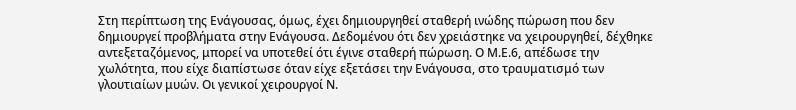Στη περίπτωση της Ενάγουσας, όμως, έχει δημιουργηθεί σταθερή ινώδης πώρωση που δεν δημιουργεί προβλήματα στην Ενάγουσα. Δεδομένου ότι δεν χρειάστηκε να χειρουργηθεί, δέχθηκε αντεξεταζόμενος, μπορεί να υποτεθεί ότι έγινε σταθερή πώρωση. Ο Μ.Ε.6, απέδωσε την χωλότητα, που είχε διαπίστωσε όταν είχε εξετάσει την Ενάγουσα, στο τραυματισμό των γλουτιαίων μυών. Οι γενικοί χειρουργοί Ν.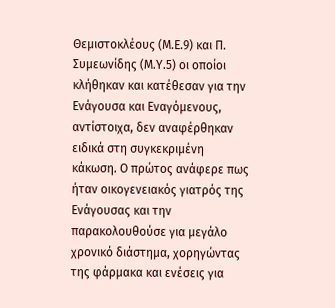Θεμιστοκλέους (Μ.Ε.9) και Π. Συμεωνίδης (Μ.Υ.5) οι οποίοι κλήθηκαν και κατέθεσαν για την Ενάγουσα και Εναγόμενους, αντίστοιχα, δεν αναφέρθηκαν ειδικά στη συγκεκριμένη κάκωση. Ο πρώτος ανάφερε πως ήταν οικογενειακός γιατρός της Ενάγουσας και την παρακολουθούσε για μεγάλο χρονικό διάστημα, χορηγώντας της φάρμακα και ενέσεις για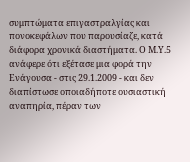συμπτώματα επιγαστραλγίας και πονοκεφάλων που παρουσίαζε, κατά διάφορα χρονικά διαστήματα. Ο Μ.Υ.5 ανάφερε ότι εξέτασε μια φορά την Ενάγουσα - στις 29.1.2009 - και δεν διαπίστωσε οποιαδήποτε ουσιαστική αναπηρία, πέραν των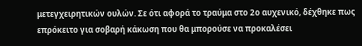μετεγχειρητικών ουλών. Σε ότι αφορά το τραύμα στο 2ο αυχενικό, δέχθηκε πως επρόκειτο για σοβαρή κάκωση που θα μπορούσε να προκαλέσει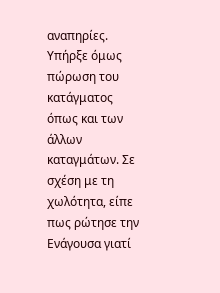αναπηρίες. Υπήρξε όμως πώρωση του κατάγματος όπως και των άλλων καταγμάτων. Σε σχέση με τη χωλότητα, είπε πως ρώτησε την Ενάγουσα γιατί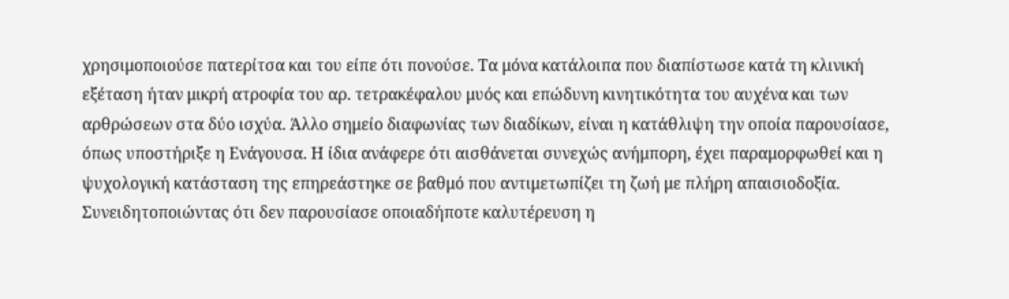χρησιμοποιούσε πατερίτσα και του είπε ότι πονούσε. Τα μόνα κατάλοιπα που διαπίστωσε κατά τη κλινική εξέταση ήταν μικρή ατροφία του αρ. τετρακέφαλου μυός και επώδυνη κινητικότητα του αυχένα και των αρθρώσεων στα δύο ισχύα. Άλλο σημείο διαφωνίας των διαδίκων, είναι η κατάθλιψη την οποία παρουσίασε, όπως υποστήριξε η Ενάγουσα. Η ίδια ανάφερε ότι αισθάνεται συνεχώς ανήμπορη, έχει παραμορφωθεί και η ψυχολογική κατάσταση της επηρεάστηκε σε βαθμό που αντιμετωπίζει τη ζωή με πλήρη απαισιοδοξία. Συνειδητοποιώντας ότι δεν παρουσίασε οποιαδήποτε καλυτέρευση η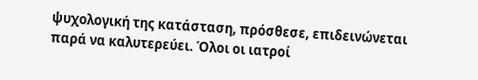ψυχολογική της κατάσταση, πρόσθεσε, επιδεινώνεται παρά να καλυτερεύει. Όλοι οι ιατροί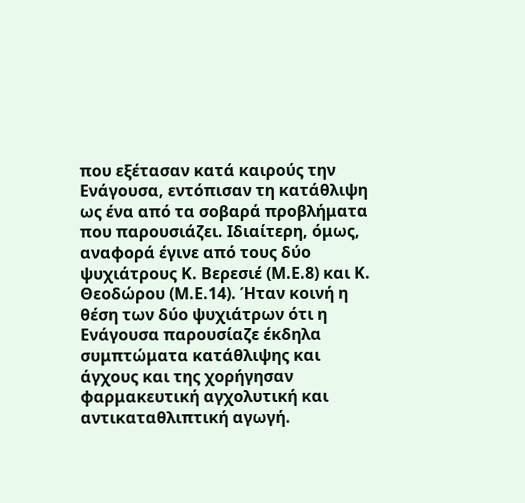που εξέτασαν κατά καιρούς την Ενάγουσα, εντόπισαν τη κατάθλιψη ως ένα από τα σοβαρά προβλήματα που παρουσιάζει. Ιδιαίτερη, όμως, αναφορά έγινε από τους δύο ψυχιάτρους Κ. Βερεσιέ (Μ.Ε.8) και Κ. Θεοδώρου (Μ.Ε.14). Ήταν κοινή η θέση των δύο ψυχιάτρων ότι η Ενάγουσα παρουσίαζε έκδηλα συμπτώματα κατάθλιψης και άγχους και της χορήγησαν φαρμακευτική αγχολυτική και αντικαταθλιπτική αγωγή.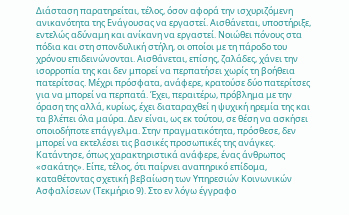Διάσταση παρατηρείται, τέλος, όσον αφορά την ισχυριζόμενη ανικανότητα της Ενάγουσας να εργαστεί. Αισθάνεται, υποστήριξε, εντελώς αδύναμη και ανίκανη να εργαστεί. Νοιώθει πόνους στα πόδια και στη σπονδυλική στήλη, οι οποίοι με τη πάροδο του χρόνου επιδεινώνονται. Αισθάνεται, επίσης, ζαλάδες, χάνει την ισορροπία της και δεν μπορεί να περπατήσει χωρίς τη βοήθεια πατερίτσας. Μέχρι πρόσφατα, ανάφερε, κρατούσε δύο πατερίτσες για να μπορεί να περπατά. Έχει, περαιτέρω, πρόβλημα με την όραση της αλλά, κυρίως, έχει διαταραχθεί η ψυχική ηρεμία της και τα βλέπει όλα μαύρα. Δεν είναι, ως εκ τούτου, σε θέση να ασκήσει οποιοδήποτε επάγγελμα. Στην πραγματικότητα, πρόσθεσε, δεν μπορεί να εκτελέσει τις βασικές προσωπικές της ανάγκες. Κατάντησε, όπως χαρακτηριστικά ανάφερε, ένας άνθρωπος «σακάτης». Είπε, τέλος, ότι παίρνει αναπηρικό επίδομα, καταθέτοντας σχετική βεβαίωση των Υπηρεσιών Κοινωνικών Ασφαλίσεων (Τεκμήριο 9). Στο εν λόγω έγγραφο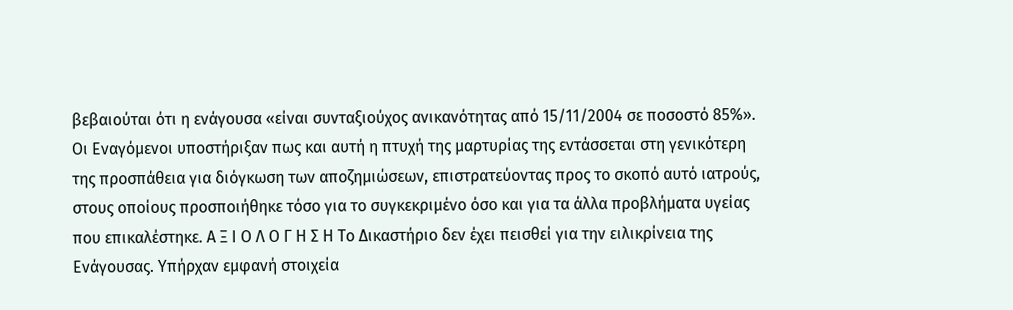βεβαιούται ότι η ενάγουσα «είναι συνταξιούχος ανικανότητας από 15/11/2004 σε ποσοστό 85%». Οι Εναγόμενοι υποστήριξαν πως και αυτή η πτυχή της μαρτυρίας της εντάσσεται στη γενικότερη της προσπάθεια για διόγκωση των αποζημιώσεων, επιστρατεύοντας προς το σκοπό αυτό ιατρούς, στους οποίους προσποιήθηκε τόσο για το συγκεκριμένο όσο και για τα άλλα προβλήματα υγείας που επικαλέστηκε. Α Ξ Ι Ο Λ Ο Γ Η Σ Η Το Δικαστήριο δεν έχει πεισθεί για την ειλικρίνεια της Ενάγουσας. Υπήρχαν εμφανή στοιχεία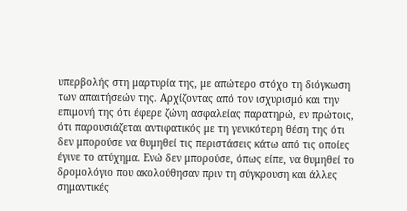υπερβολής στη μαρτυρία της, με απώτερο στόχο τη διόγκωση των απαιτήσεών της. Αρχίζοντας από τον ισχυρισμό και την επιμονή της ότι έφερε ζώνη ασφαλείας παρατηρώ, εν πρώτοις, ότι παρουσιάζεται αντιφατικός με τη γενικότερη θέση της ότι δεν μπορούσε να θυμηθεί τις περιστάσεις κάτω από τις οποίες έγινε το ατύχημα. Ενώ δεν μπορούσε, όπως είπε, να θυμηθεί το δρομολόγιο που ακολούθησαν πριν τη σύγκρουση και άλλες σημαντικές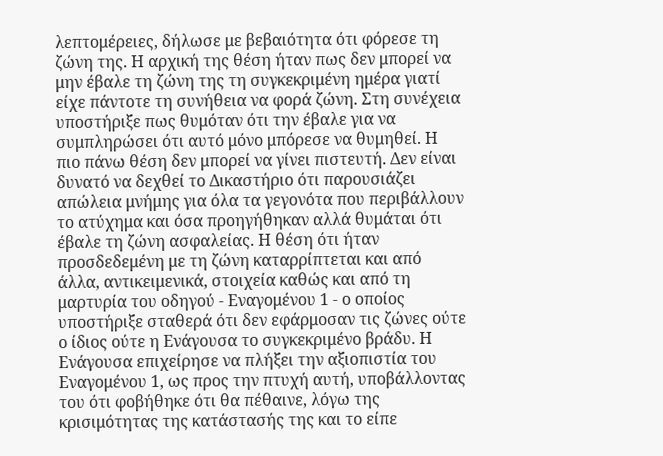λεπτομέρειες, δήλωσε με βεβαιότητα ότι φόρεσε τη ζώνη της. Η αρχική της θέση ήταν πως δεν μπορεί να μην έβαλε τη ζώνη της τη συγκεκριμένη ημέρα γιατί είχε πάντοτε τη συνήθεια να φορά ζώνη. Στη συνέχεια υποστήριξε πως θυμόταν ότι την έβαλε για να συμπληρώσει ότι αυτό μόνο μπόρεσε να θυμηθεί. Η πιο πάνω θέση δεν μπορεί να γίνει πιστευτή. Δεν είναι δυνατό να δεχθεί το Δικαστήριο ότι παρουσιάζει απώλεια μνήμης για όλα τα γεγονότα που περιβάλλουν το ατύχημα και όσα προηγήθηκαν αλλά θυμάται ότι έβαλε τη ζώνη ασφαλείας. Η θέση ότι ήταν προσδεδεμένη με τη ζώνη καταρρίπτεται και από άλλα, αντικειμενικά, στοιχεία καθώς και από τη μαρτυρία του οδηγού - Εναγομένου 1 - ο οποίος υποστήριξε σταθερά ότι δεν εφάρμοσαν τις ζώνες ούτε ο ίδιος ούτε η Ενάγουσα το συγκεκριμένο βράδυ. Η Ενάγουσα επιχείρησε να πλήξει την αξιοπιστία του Εναγομένου 1, ως προς την πτυχή αυτή, υποβάλλοντας του ότι φοβήθηκε ότι θα πέθαινε, λόγω της κρισιμότητας της κατάστασής της και το είπε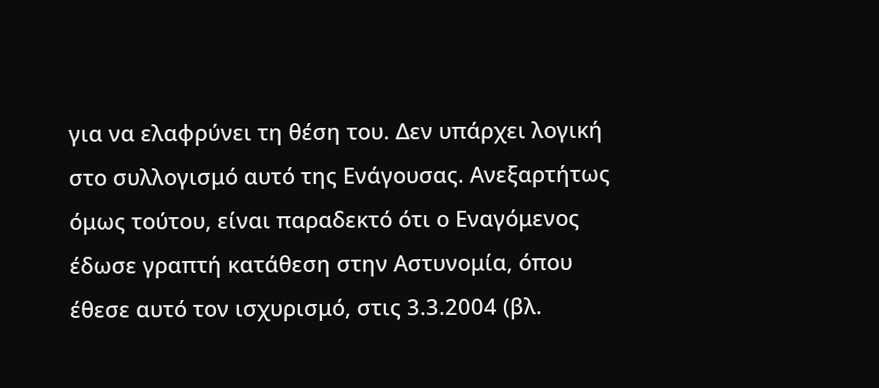για να ελαφρύνει τη θέση του. Δεν υπάρχει λογική στο συλλογισμό αυτό της Ενάγουσας. Ανεξαρτήτως όμως τούτου, είναι παραδεκτό ότι ο Εναγόμενος έδωσε γραπτή κατάθεση στην Αστυνομία, όπου έθεσε αυτό τον ισχυρισμό, στις 3.3.2004 (βλ.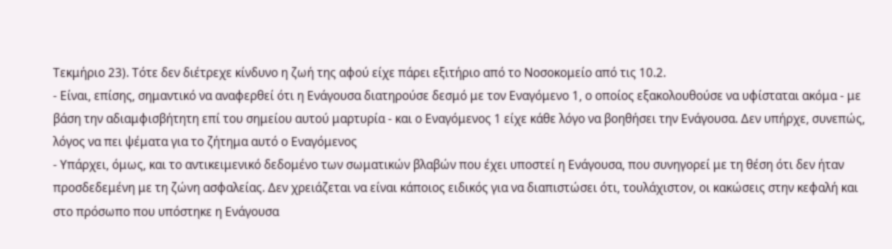Τεκμήριο 23). Τότε δεν διέτρεχε κίνδυνο η ζωή της αφού είχε πάρει εξιτήριο από το Νοσοκομείο από τις 10.2.
- Είναι, επίσης, σημαντικό να αναφερθεί ότι η Ενάγουσα διατηρούσε δεσμό με τον Εναγόμενο 1, ο οποίος εξακολουθούσε να υφίσταται ακόμα - με βάση την αδιαμφισβήτητη επί του σημείου αυτού μαρτυρία - και ο Εναγόμενος 1 είχε κάθε λόγο να βοηθήσει την Ενάγουσα. Δεν υπήρχε, συνεπώς, λόγος να πει ψέματα για το ζήτημα αυτό ο Εναγόμενος
- Υπάρχει, όμως, και το αντικειμενικό δεδομένο των σωματικών βλαβών που έχει υποστεί η Ενάγουσα, που συνηγορεί με τη θέση ότι δεν ήταν προσδεδεμένη με τη ζώνη ασφαλείας. Δεν χρειάζεται να είναι κάποιος ειδικός για να διαπιστώσει ότι, τουλάχιστον, οι κακώσεις στην κεφαλή και στο πρόσωπο που υπόστηκε η Ενάγουσα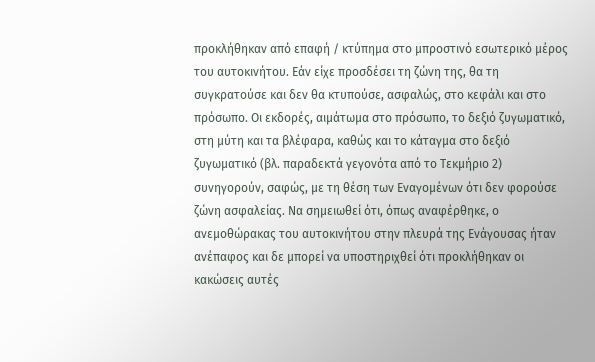προκλήθηκαν από επαφή / κτύπημα στο μπροστινό εσωτερικό μέρος του αυτοκινήτου. Εάν είχε προσδέσει τη ζώνη της, θα τη συγκρατούσε και δεν θα κτυπούσε, ασφαλώς, στο κεφάλι και στο πρόσωπο. Οι εκδορές, αιμάτωμα στο πρόσωπο, το δεξιό ζυγωματικό, στη μύτη και τα βλέφαρα, καθώς και το κάταγμα στο δεξιό ζυγωματικό (βλ. παραδεκτά γεγονότα από το Τεκμήριο 2) συνηγορούν, σαφώς, με τη θέση των Εναγομένων ότι δεν φορούσε ζώνη ασφαλείας. Να σημειωθεί ότι, όπως αναφέρθηκε, ο ανεμοθώρακας του αυτοκινήτου στην πλευρά της Ενάγουσας ήταν ανέπαφος και δε μπορεί να υποστηριχθεί ότι προκλήθηκαν οι κακώσεις αυτές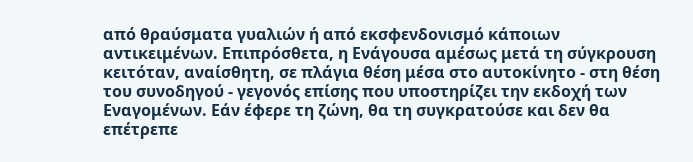από θραύσματα γυαλιών ή από εκσφενδονισμό κάποιων αντικειμένων. Επιπρόσθετα, η Ενάγουσα αμέσως μετά τη σύγκρουση κειτόταν, αναίσθητη, σε πλάγια θέση μέσα στο αυτοκίνητο - στη θέση του συνοδηγού - γεγονός επίσης που υποστηρίζει την εκδοχή των Εναγομένων. Εάν έφερε τη ζώνη, θα τη συγκρατούσε και δεν θα επέτρεπε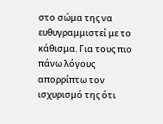στο σώμα της να ευθυγραμμιστεί με το κάθισμα. Για τους πιο πάνω λόγους απορρίπτω τον ισχυρισμό της ότι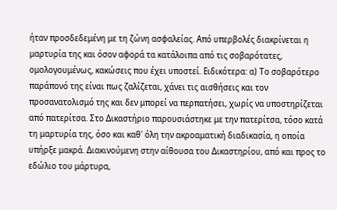ήταν προσδεδεμένη με τη ζώνη ασφαλείας. Από υπερβολές διακρίνεται η μαρτυρία της και όσον αφορά τα κατάλοιπα από τις σοβαρότατες, ομολογουμένως, κακώσεις που έχει υποστεί. Ειδικότερα: α) Το σοβαρότερο παράπονό της είναι πως ζαλίζεται, χάνει τις αισθήσεις και τον προσανατολισμό της και δεν μπορεί να περπατήσει, χωρίς να υποστηρίζεται από πατερίτσα. Στο Δικαστήριο παρουσιάστηκε με την πατερίτσα, τόσο κατά τη μαρτυρία της, όσο και καθ' όλη την ακροαματική διαδικασία, η οποία υπήρξε μακρά. Διακινούμενη στην αίθουσα του Δικαστηρίου, από και προς το εδώλιο του μάρτυρα,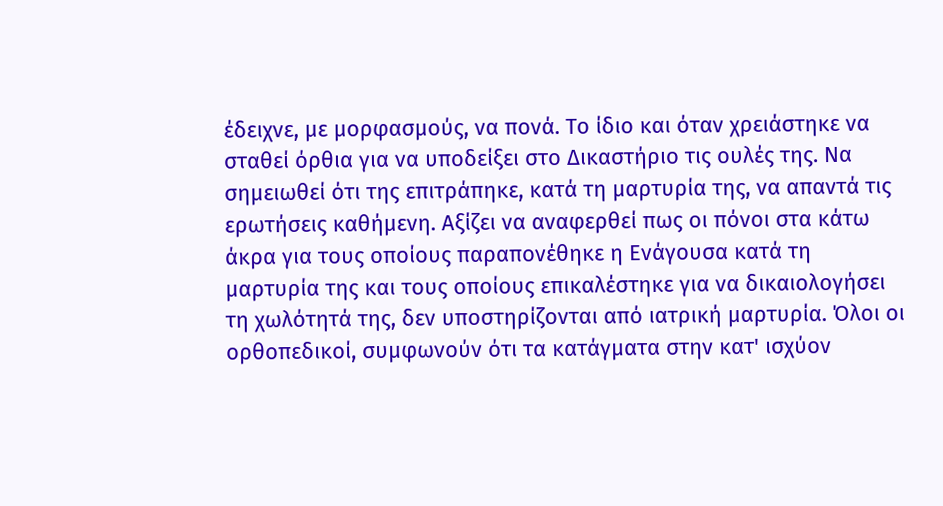έδειχνε, με μορφασμούς, να πονά. Το ίδιο και όταν χρειάστηκε να σταθεί όρθια για να υποδείξει στο Δικαστήριο τις ουλές της. Να σημειωθεί ότι της επιτράπηκε, κατά τη μαρτυρία της, να απαντά τις ερωτήσεις καθήμενη. Αξίζει να αναφερθεί πως οι πόνοι στα κάτω άκρα για τους οποίους παραπονέθηκε η Ενάγουσα κατά τη μαρτυρία της και τους οποίους επικαλέστηκε για να δικαιολογήσει τη χωλότητά της, δεν υποστηρίζονται από ιατρική μαρτυρία. Όλοι οι ορθοπεδικοί, συμφωνούν ότι τα κατάγματα στην κατ' ισχύον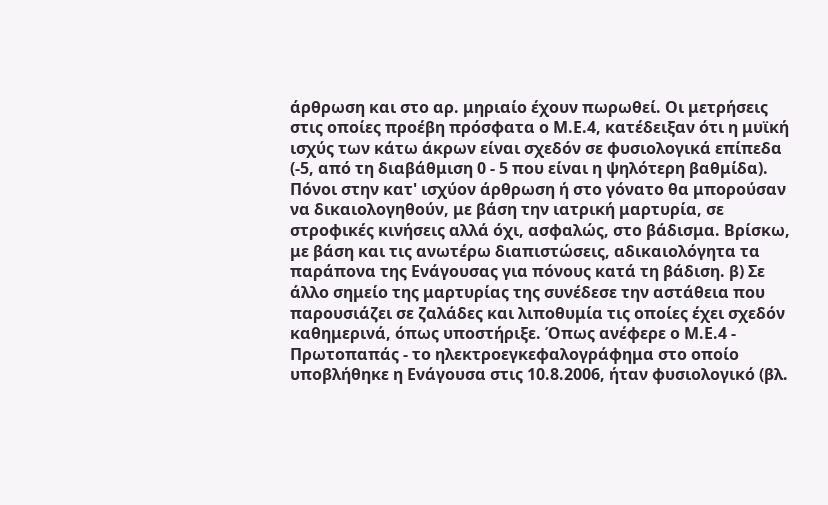άρθρωση και στο αρ. μηριαίο έχουν πωρωθεί. Οι μετρήσεις στις οποίες προέβη πρόσφατα ο Μ.Ε.4, κατέδειξαν ότι η μυϊκή ισχύς των κάτω άκρων είναι σχεδόν σε φυσιολογικά επίπεδα (-5, από τη διαβάθμιση 0 - 5 που είναι η ψηλότερη βαθμίδα). Πόνοι στην κατ' ισχύον άρθρωση ή στο γόνατο θα μπορούσαν να δικαιολογηθούν, με βάση την ιατρική μαρτυρία, σε στροφικές κινήσεις αλλά όχι, ασφαλώς, στο βάδισμα. Βρίσκω, με βάση και τις ανωτέρω διαπιστώσεις, αδικαιολόγητα τα παράπονα της Ενάγουσας για πόνους κατά τη βάδιση. β) Σε άλλο σημείο της μαρτυρίας της συνέδεσε την αστάθεια που παρουσιάζει σε ζαλάδες και λιποθυμία τις οποίες έχει σχεδόν καθημερινά, όπως υποστήριξε. Όπως ανέφερε ο Μ.Ε.4 - Πρωτοπαπάς - το ηλεκτροεγκεφαλογράφημα στο οποίο υποβλήθηκε η Ενάγουσα στις 10.8.2006, ήταν φυσιολογικό (βλ.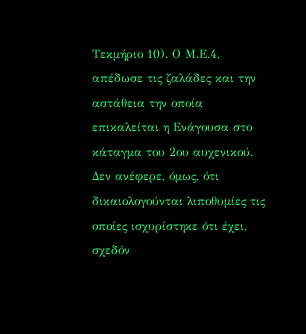Τεκμήριο 10). Ο Μ.Ε.4, απέδωσε τις ζαλάδες και την αστάθεια την οποία επικαλείται η Ενάγουσα στο κάταγμα του 2ου αυχενικού. Δεν ανέφερε, όμως, ότι δικαιολογούνται λιποθυμίες τις οποίες ισχυρίστηκε ότι έχει, σχεδόν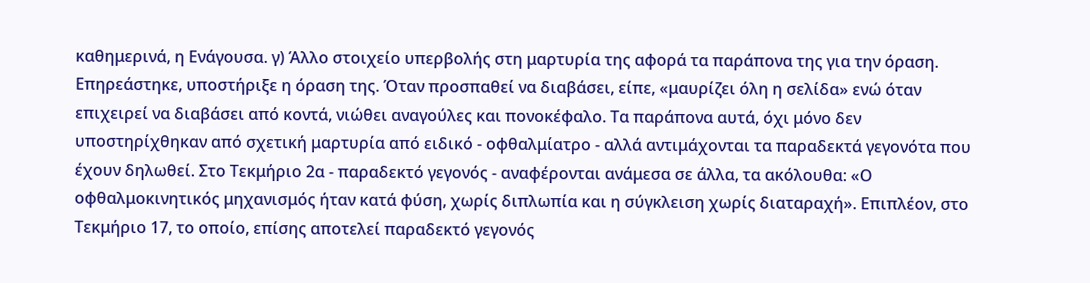καθημερινά, η Ενάγουσα. γ) Άλλο στοιχείο υπερβολής στη μαρτυρία της αφορά τα παράπονα της για την όραση. Επηρεάστηκε, υποστήριξε η όραση της. Όταν προσπαθεί να διαβάσει, είπε, «μαυρίζει όλη η σελίδα» ενώ όταν επιχειρεί να διαβάσει από κοντά, νιώθει αναγούλες και πονοκέφαλο. Τα παράπονα αυτά, όχι μόνο δεν υποστηρίχθηκαν από σχετική μαρτυρία από ειδικό - οφθαλμίατρο - αλλά αντιμάχονται τα παραδεκτά γεγονότα που έχουν δηλωθεί. Στο Τεκμήριο 2α - παραδεκτό γεγονός - αναφέρονται ανάμεσα σε άλλα, τα ακόλουθα: «Ο οφθαλμοκινητικός μηχανισμός ήταν κατά φύση, χωρίς διπλωπία και η σύγκλειση χωρίς διαταραχή». Επιπλέον, στο Τεκμήριο 17, το οποίο, επίσης αποτελεί παραδεκτό γεγονός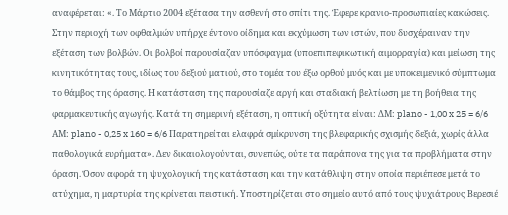αναφέρεται: «. Το Μάρτιο 2004 εξέτασα την ασθενή στο σπίτι της. Έφερε κρανιο-προσωπιαίες κακώσεις. Στην περιοχή των οφθαλμών υπήρχε έντονο οίδημα και εκχύμωση των ιστών, που δυσχέραιναν την εξέταση των βολβών. Οι βολβοί παρουσίαζαν υπόσφαγμα (υποεπιπεφικωτική αιμορραγία) και μείωση της κινητικότητας τους, ιδίως του δεξιού ματιού, στο τομέα του έξω ορθού μυός και με υποκειμενικό σύμπτωμα το θάμβος της όρασης. Η κατάσταση της παρουσίαζε αργή και σταδιακή βελτίωση με τη βοήθεια της φαρμακευτικής αγωγής. Κατά τη σημερινή εξέταση, η οπτική οξύτητα είναι: ΔΜ: plano - 1,00 x 25 = 6/6 AΜ: plano - 0,25 x 160 = 6/6 Παρατηρείται ελαφρά σμίκρυνση της βλεφαρικής σχισμής δεξιά, χωρίς άλλα παθολογικά ευρήματα». Δεν δικαιολογούνται, συνεπώς, ούτε τα παράπονα της για τα προβλήματα στην όραση. Όσον αφορά τη ψυχολογική της κατάσταση και την κατάθλιψη στην οποία περιέπεσε μετά το ατύχημα, η μαρτυρία της κρίνεται πειστική. Υποστηρίζεται στο σημείο αυτό από τους ψυχιάτρους Βερεσιέ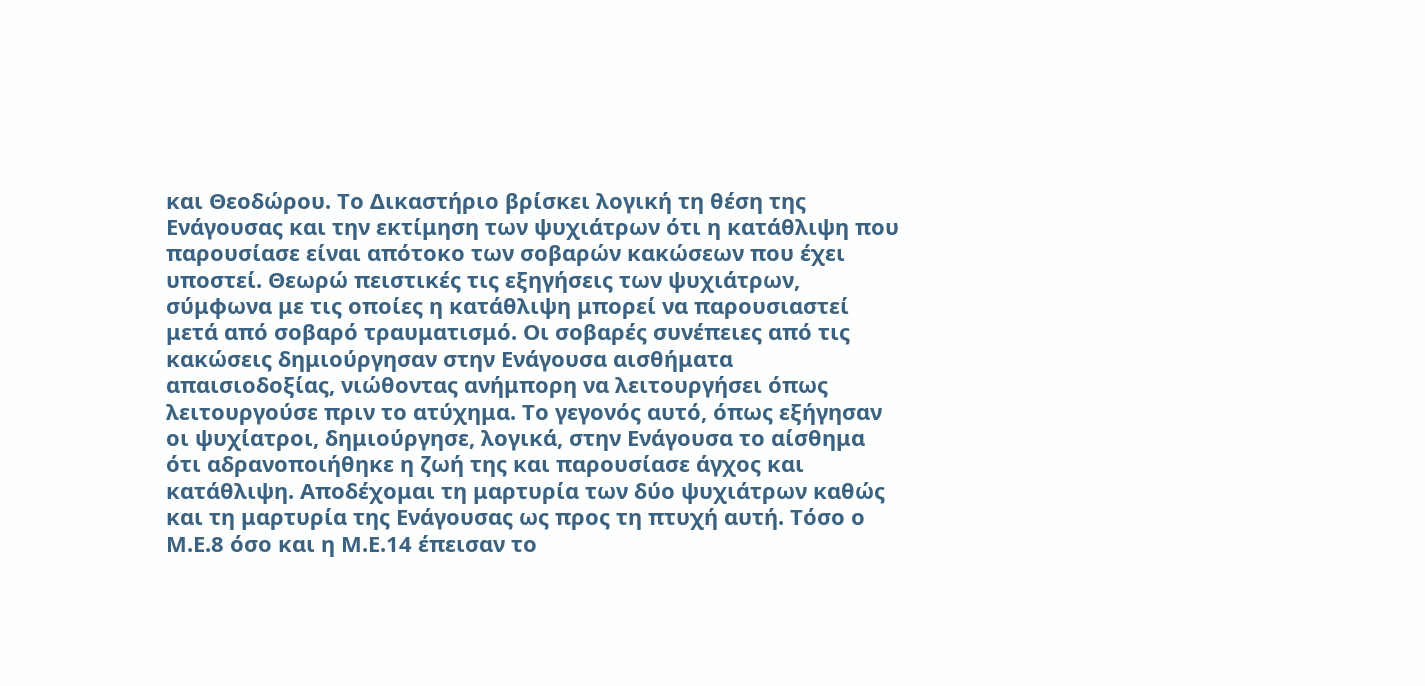και Θεοδώρου. Το Δικαστήριο βρίσκει λογική τη θέση της Ενάγουσας και την εκτίμηση των ψυχιάτρων ότι η κατάθλιψη που παρουσίασε είναι απότοκο των σοβαρών κακώσεων που έχει υποστεί. Θεωρώ πειστικές τις εξηγήσεις των ψυχιάτρων, σύμφωνα με τις οποίες η κατάθλιψη μπορεί να παρουσιαστεί μετά από σοβαρό τραυματισμό. Οι σοβαρές συνέπειες από τις κακώσεις δημιούργησαν στην Ενάγουσα αισθήματα απαισιοδοξίας, νιώθοντας ανήμπορη να λειτουργήσει όπως λειτουργούσε πριν το ατύχημα. Το γεγονός αυτό, όπως εξήγησαν οι ψυχίατροι, δημιούργησε, λογικά, στην Ενάγουσα το αίσθημα ότι αδρανοποιήθηκε η ζωή της και παρουσίασε άγχος και κατάθλιψη. Αποδέχομαι τη μαρτυρία των δύο ψυχιάτρων καθώς και τη μαρτυρία της Ενάγουσας ως προς τη πτυχή αυτή. Τόσο ο Μ.Ε.8 όσο και η Μ.Ε.14 έπεισαν το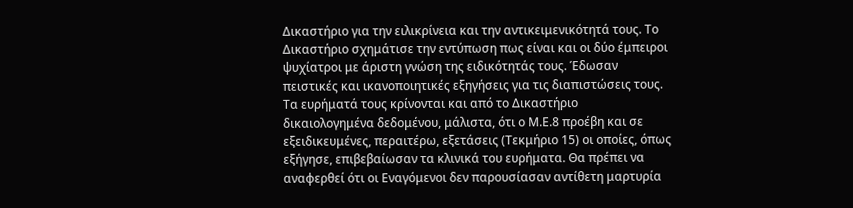Δικαστήριο για την ειλικρίνεια και την αντικειμενικότητά τους. Το Δικαστήριο σχημάτισε την εντύπωση πως είναι και οι δύο έμπειροι ψυχίατροι με άριστη γνώση της ειδικότητάς τους. Έδωσαν πειστικές και ικανοποιητικές εξηγήσεις για τις διαπιστώσεις τους. Τα ευρήματά τους κρίνονται και από το Δικαστήριο δικαιολογημένα δεδομένου, μάλιστα, ότι ο Μ.Ε.8 προέβη και σε εξειδικευμένες, περαιτέρω, εξετάσεις (Τεκμήριο 15) οι οποίες, όπως εξήγησε, επιβεβαίωσαν τα κλινικά του ευρήματα. Θα πρέπει να αναφερθεί ότι οι Εναγόμενοι δεν παρουσίασαν αντίθετη μαρτυρία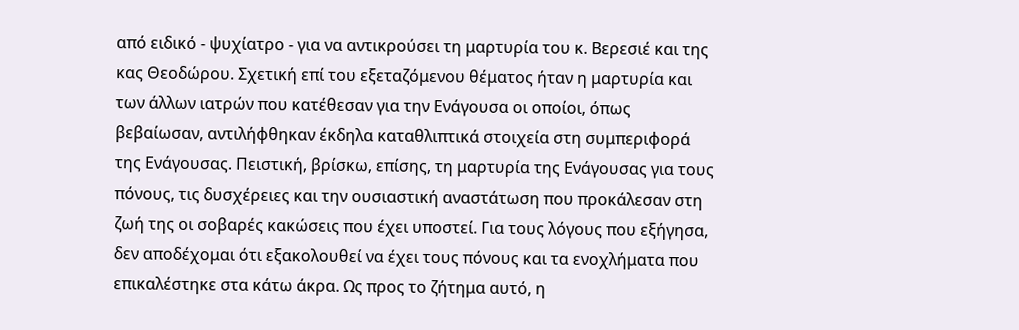από ειδικό - ψυχίατρο - για να αντικρούσει τη μαρτυρία του κ. Βερεσιέ και της κας Θεοδώρου. Σχετική επί του εξεταζόμενου θέματος ήταν η μαρτυρία και των άλλων ιατρών που κατέθεσαν για την Ενάγουσα οι οποίοι, όπως βεβαίωσαν, αντιλήφθηκαν έκδηλα καταθλιπτικά στοιχεία στη συμπεριφορά της Ενάγουσας. Πειστική, βρίσκω, επίσης, τη μαρτυρία της Ενάγουσας για τους πόνους, τις δυσχέρειες και την ουσιαστική αναστάτωση που προκάλεσαν στη ζωή της οι σοβαρές κακώσεις που έχει υποστεί. Για τους λόγους που εξήγησα, δεν αποδέχομαι ότι εξακολουθεί να έχει τους πόνους και τα ενοχλήματα που επικαλέστηκε στα κάτω άκρα. Ως προς το ζήτημα αυτό, η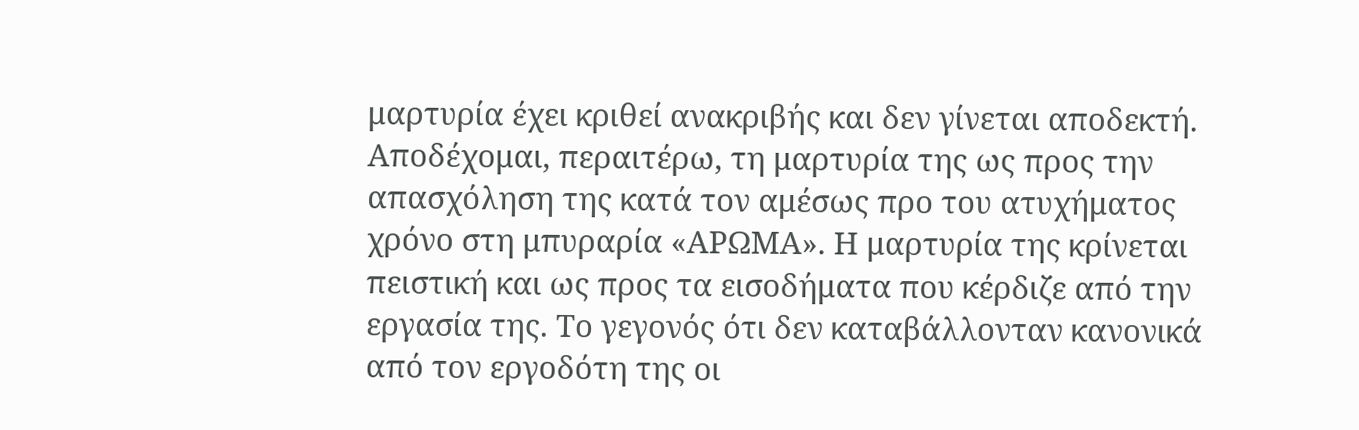μαρτυρία έχει κριθεί ανακριβής και δεν γίνεται αποδεκτή. Αποδέχομαι, περαιτέρω, τη μαρτυρία της ως προς την απασχόληση της κατά τον αμέσως προ του ατυχήματος χρόνο στη μπυραρία «ΑΡΩΜΑ». Η μαρτυρία της κρίνεται πειστική και ως προς τα εισοδήματα που κέρδιζε από την εργασία της. Το γεγονός ότι δεν καταβάλλονταν κανονικά από τον εργοδότη της οι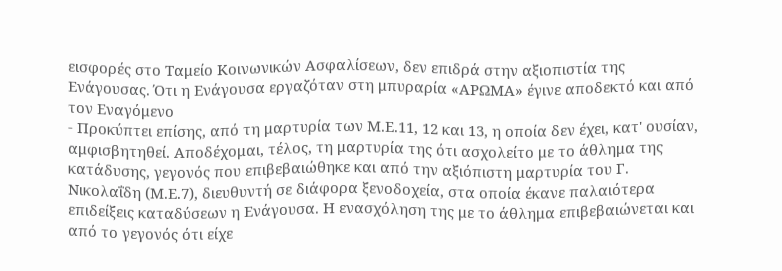εισφορές στο Ταμείο Κοινωνικών Ασφαλίσεων, δεν επιδρά στην αξιοπιστία της Ενάγουσας. Ότι η Ενάγουσα εργαζόταν στη μπυραρία «ΑΡΩΜΑ» έγινε αποδεκτό και από τον Εναγόμενο
- Προκύπτει επίσης, από τη μαρτυρία των Μ.Ε.11, 12 και 13, η οποία δεν έχει, κατ' ουσίαν, αμφισβητηθεί. Αποδέχομαι, τέλος, τη μαρτυρία της ότι ασχολείτο με το άθλημα της κατάδυσης, γεγονός που επιβεβαιώθηκε και από την αξιόπιστη μαρτυρία του Γ. Νικολαΐδη (Μ.Ε.7), διευθυντή σε διάφορα ξενοδοχεία, στα οποία έκανε παλαιότερα επιδείξεις καταδύσεων η Ενάγουσα. Η ενασχόληση της με το άθλημα επιβεβαιώνεται και από το γεγονός ότι είχε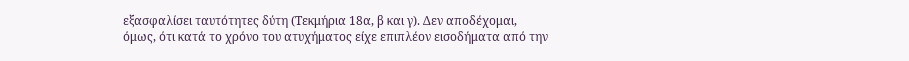εξασφαλίσει ταυτότητες δύτη (Τεκμήρια 18α, β και γ). Δεν αποδέχομαι, όμως, ότι κατά το χρόνο του ατυχήματος είχε επιπλέον εισοδήματα από την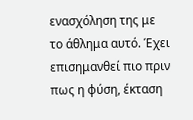ενασχόληση της με το άθλημα αυτό. Έχει επισημανθεί πιο πριν πως η φύση, έκταση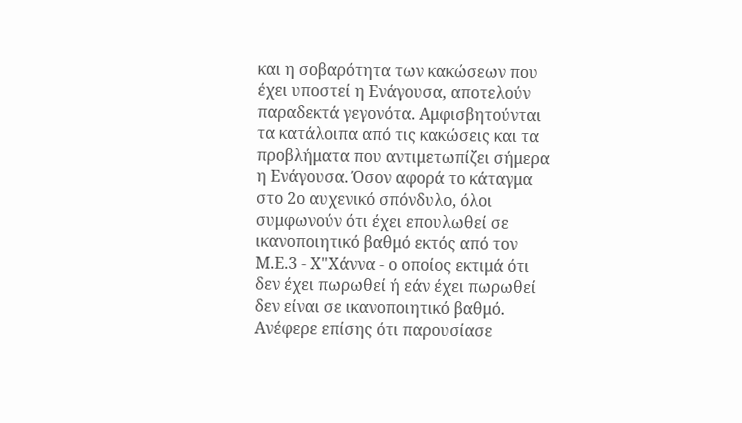και η σοβαρότητα των κακώσεων που έχει υποστεί η Ενάγουσα, αποτελούν παραδεκτά γεγονότα. Αμφισβητούνται τα κατάλοιπα από τις κακώσεις και τα προβλήματα που αντιμετωπίζει σήμερα η Ενάγουσα. Όσον αφορά το κάταγμα στο 2ο αυχενικό σπόνδυλο, όλοι συμφωνούν ότι έχει επουλωθεί σε ικανοποιητικό βαθμό εκτός από τον Μ.Ε.3 - Χ"Χάννα - ο οποίος εκτιμά ότι δεν έχει πωρωθεί ή εάν έχει πωρωθεί δεν είναι σε ικανοποιητικό βαθμό. Ανέφερε επίσης ότι παρουσίασε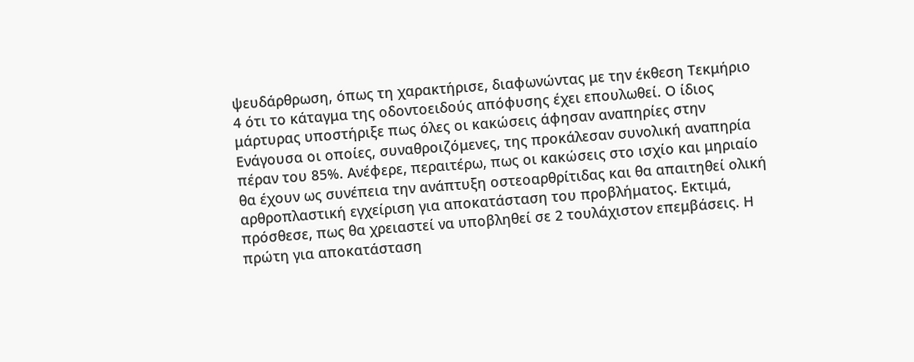ψευδάρθρωση, όπως τη χαρακτήρισε, διαφωνώντας με την έκθεση Τεκμήριο 4 ότι το κάταγμα της οδοντοειδούς απόφυσης έχει επουλωθεί. Ο ίδιος μάρτυρας υποστήριξε πως όλες οι κακώσεις άφησαν αναπηρίες στην Ενάγουσα οι οποίες, συναθροιζόμενες, της προκάλεσαν συνολική αναπηρία πέραν του 85%. Ανέφερε, περαιτέρω, πως οι κακώσεις στο ισχίο και μηριαίο θα έχουν ως συνέπεια την ανάπτυξη οστεοαρθρίτιδας και θα απαιτηθεί ολική αρθροπλαστική εγχείριση για αποκατάσταση του προβλήματος. Εκτιμά, πρόσθεσε, πως θα χρειαστεί να υποβληθεί σε 2 τουλάχιστον επεμβάσεις. Η πρώτη για αποκατάσταση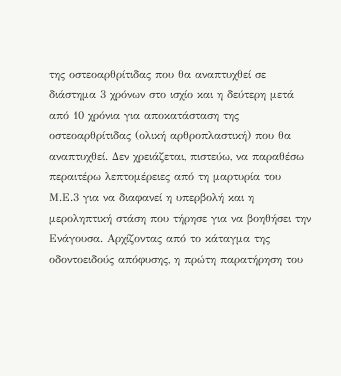της οστεοαρθρίτιδας που θα αναπτυχθεί σε διάστημα 3 χρόνων στο ισχίο και η δεύτερη μετά από 10 χρόνια για αποκατάσταση της οστεοαρθρίτιδας (ολική αρθροπλαστική) που θα αναπτυχθεί. Δεν χρειάζεται, πιστεύω, να παραθέσω περαιτέρω λεπτομέρειες από τη μαρτυρία του Μ.Ε.3 για να διαφανεί η υπερβολή και η μεροληπτική στάση που τήρησε για να βοηθήσει την Ενάγουσα. Αρχίζοντας από το κάταγμα της οδοντοειδούς απόφυσης, η πρώτη παρατήρηση του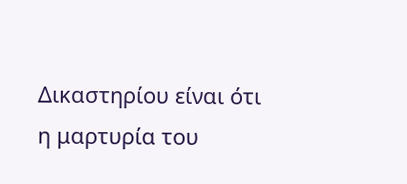Δικαστηρίου είναι ότι η μαρτυρία του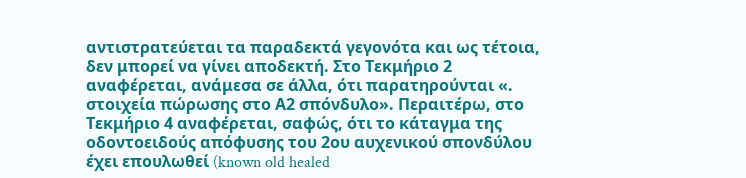αντιστρατεύεται τα παραδεκτά γεγονότα και ως τέτοια, δεν μπορεί να γίνει αποδεκτή. Στο Τεκμήριο 2 αναφέρεται, ανάμεσα σε άλλα, ότι παρατηρούνται «. στοιχεία πώρωσης στο Α2 σπόνδυλο». Περαιτέρω, στο Τεκμήριο 4 αναφέρεται, σαφώς, ότι το κάταγμα της οδοντοειδούς απόφυσης του 2ου αυχενικού σπονδύλου έχει επουλωθεί (known old healed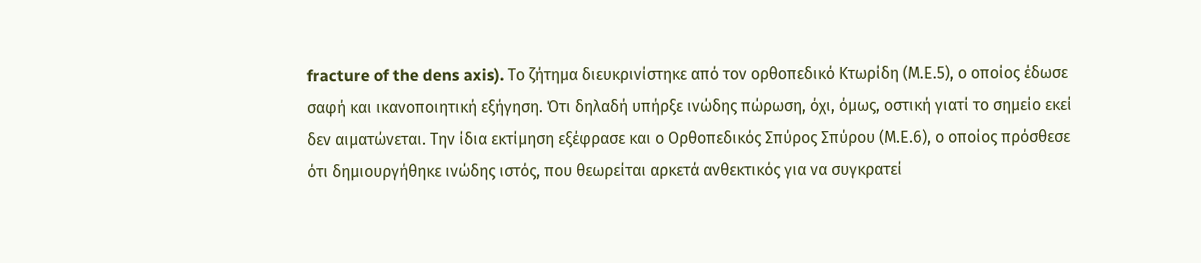fracture of the dens axis). Το ζήτημα διευκρινίστηκε από τον ορθοπεδικό Κτωρίδη (Μ.Ε.5), ο οποίος έδωσε σαφή και ικανοποιητική εξήγηση. Ότι δηλαδή υπήρξε ινώδης πώρωση, όχι, όμως, οστική γιατί το σημείο εκεί δεν αιματώνεται. Την ίδια εκτίμηση εξέφρασε και ο Ορθοπεδικός Σπύρος Σπύρου (Μ.Ε.6), ο οποίος πρόσθεσε ότι δημιουργήθηκε ινώδης ιστός, που θεωρείται αρκετά ανθεκτικός για να συγκρατεί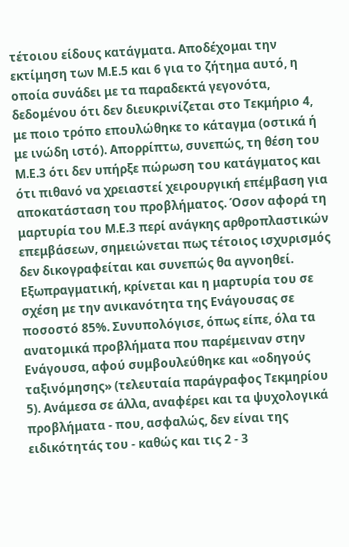τέτοιου είδους κατάγματα. Αποδέχομαι την εκτίμηση των Μ.Ε.5 και 6 για το ζήτημα αυτό, η οποία συνάδει με τα παραδεκτά γεγονότα, δεδομένου ότι δεν διευκρινίζεται στο Τεκμήριο 4, με ποιο τρόπο επουλώθηκε το κάταγμα (οστικά ή με ινώδη ιστό). Απορρίπτω, συνεπώς, τη θέση του Μ.Ε.3 ότι δεν υπήρξε πώρωση του κατάγματος και ότι πιθανό να χρειαστεί χειρουργική επέμβαση για αποκατάσταση του προβλήματος. Όσον αφορά τη μαρτυρία του Μ.Ε.3 περί ανάγκης αρθροπλαστικών επεμβάσεων, σημειώνεται πως τέτοιος ισχυρισμός δεν δικογραφείται και συνεπώς θα αγνοηθεί. Εξωπραγματική, κρίνεται και η μαρτυρία του σε σχέση με την ανικανότητα της Ενάγουσας σε ποσοστό 85%. Συνυπολόγισε, όπως είπε, όλα τα ανατομικά προβλήματα που παρέμειναν στην Ενάγουσα, αφού συμβουλεύθηκε και «οδηγούς ταξινόμησης» (τελευταία παράγραφος Τεκμηρίου 5). Ανάμεσα σε άλλα, αναφέρει και τα ψυχολογικά προβλήματα - που, ασφαλώς, δεν είναι της ειδικότητάς του - καθώς και τις 2 - 3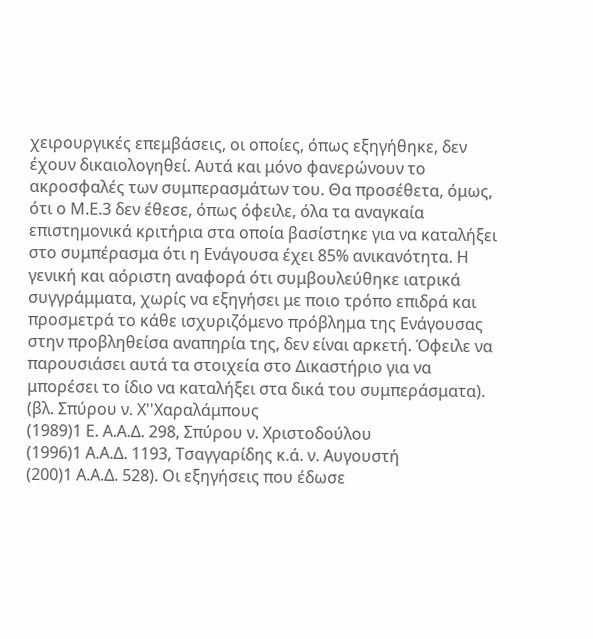χειρουργικές επεμβάσεις, οι οποίες, όπως εξηγήθηκε, δεν έχουν δικαιολογηθεί. Αυτά και μόνο φανερώνουν το ακροσφαλές των συμπερασμάτων του. Θα προσέθετα, όμως, ότι ο Μ.Ε.3 δεν έθεσε, όπως όφειλε, όλα τα αναγκαία επιστημονικά κριτήρια στα οποία βασίστηκε για να καταλήξει στο συμπέρασμα ότι η Ενάγουσα έχει 85% ανικανότητα. Η γενική και αόριστη αναφορά ότι συμβουλεύθηκε ιατρικά συγγράμματα, χωρίς να εξηγήσει με ποιο τρόπο επιδρά και προσμετρά το κάθε ισχυριζόμενο πρόβλημα της Ενάγουσας στην προβληθείσα αναπηρία της, δεν είναι αρκετή. Όφειλε να παρουσιάσει αυτά τα στοιχεία στο Δικαστήριο για να μπορέσει το ίδιο να καταλήξει στα δικά του συμπεράσματα). (βλ. Σπύρου ν. Χ''Χαραλάμπους
(1989)1 Ε. Α.Α.Δ. 298, Σπύρου ν. Χριστοδούλου
(1996)1 Α.Α.Δ. 1193, Τσαγγαρίδης κ.ά. ν. Αυγουστή
(200)1 Α.Α.Δ. 528). Οι εξηγήσεις που έδωσε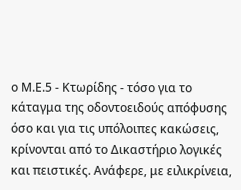ο Μ.Ε.5 - Κτωρίδης - τόσο για το κάταγμα της οδοντοειδούς απόφυσης όσο και για τις υπόλοιπες κακώσεις, κρίνονται από το Δικαστήριο λογικές και πειστικές. Ανάφερε, με ειλικρίνεια,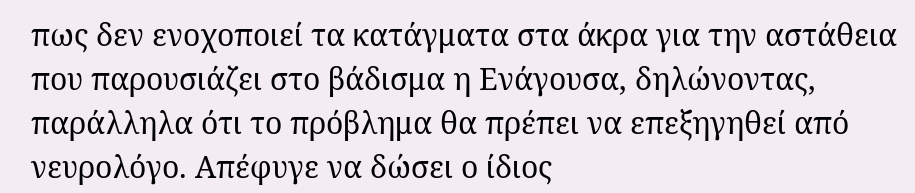πως δεν ενοχοποιεί τα κατάγματα στα άκρα για την αστάθεια που παρουσιάζει στο βάδισμα η Ενάγουσα, δηλώνοντας, παράλληλα ότι το πρόβλημα θα πρέπει να επεξηγηθεί από νευρολόγο. Απέφυγε να δώσει ο ίδιος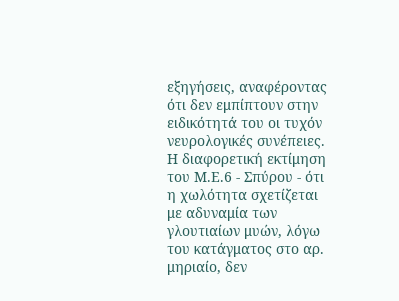εξηγήσεις, αναφέροντας ότι δεν εμπίπτουν στην ειδικότητά του οι τυχόν νευρολογικές συνέπειες. Η διαφορετική εκτίμηση του Μ.Ε.6 - Σπύρου - ότι η χωλότητα σχετίζεται με αδυναμία των γλουτιαίων μυών, λόγω του κατάγματος στο αρ. μηριαίο, δεν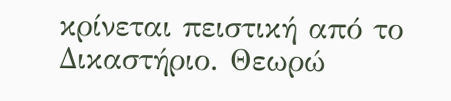κρίνεται πειστική από το Δικαστήριο. Θεωρώ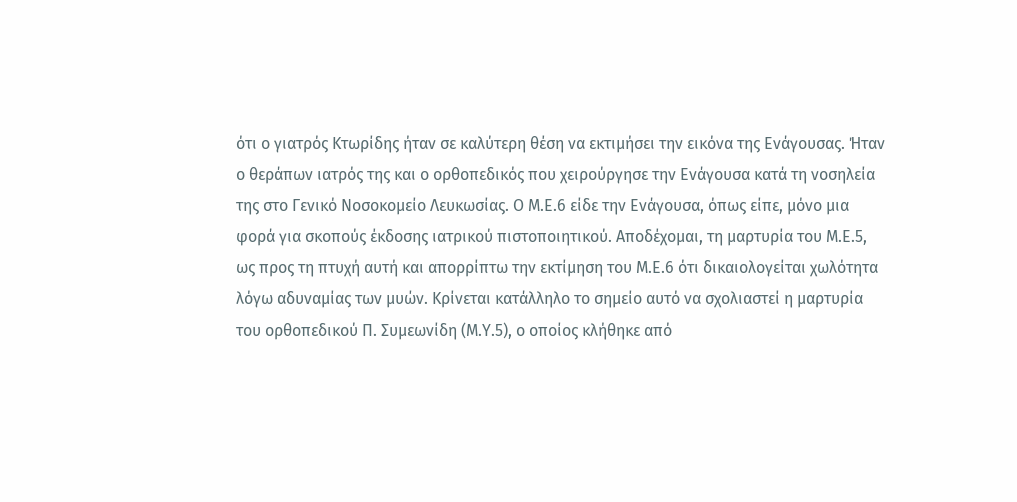ότι ο γιατρός Κτωρίδης ήταν σε καλύτερη θέση να εκτιμήσει την εικόνα της Ενάγουσας. Ήταν ο θεράπων ιατρός της και ο ορθοπεδικός που χειρούργησε την Ενάγουσα κατά τη νοσηλεία της στο Γενικό Νοσοκομείο Λευκωσίας. Ο Μ.Ε.6 είδε την Ενάγουσα, όπως είπε, μόνο μια φορά για σκοπούς έκδοσης ιατρικού πιστοποιητικού. Αποδέχομαι, τη μαρτυρία του Μ.Ε.5, ως προς τη πτυχή αυτή και απορρίπτω την εκτίμηση του Μ.Ε.6 ότι δικαιολογείται χωλότητα λόγω αδυναμίας των μυών. Κρίνεται κατάλληλο το σημείο αυτό να σχολιαστεί η μαρτυρία του ορθοπεδικού Π. Συμεωνίδη (Μ.Υ.5), ο οποίος κλήθηκε από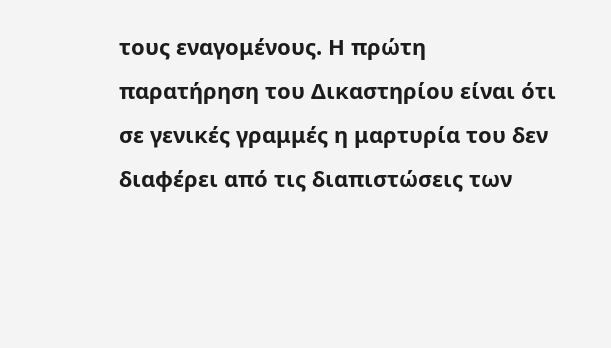τους εναγομένους. Η πρώτη παρατήρηση του Δικαστηρίου είναι ότι σε γενικές γραμμές η μαρτυρία του δεν διαφέρει από τις διαπιστώσεις των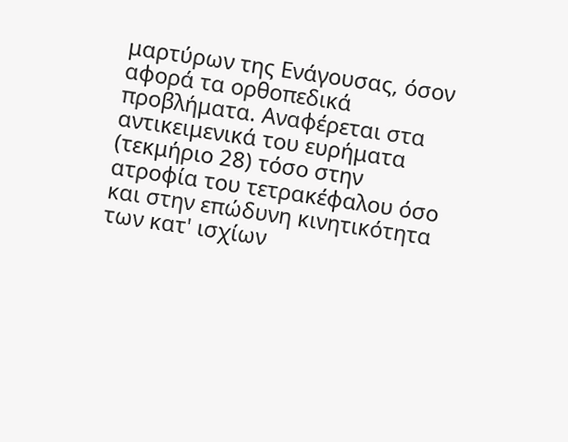μαρτύρων της Ενάγουσας, όσον αφορά τα ορθοπεδικά προβλήματα. Αναφέρεται στα αντικειμενικά του ευρήματα (τεκμήριο 28) τόσο στην ατροφία του τετρακέφαλου όσο και στην επώδυνη κινητικότητα των κατ' ισχίων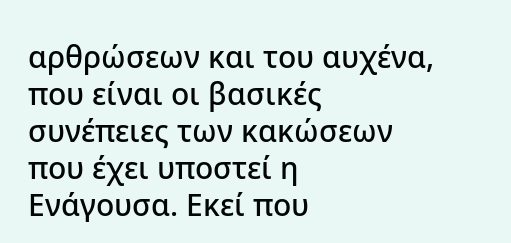αρθρώσεων και του αυχένα, που είναι οι βασικές συνέπειες των κακώσεων που έχει υποστεί η Ενάγουσα. Εκεί που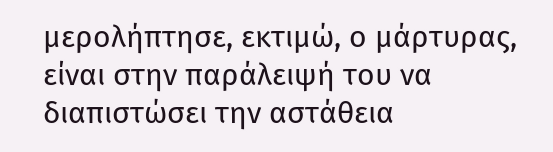μερολήπτησε, εκτιμώ, ο μάρτυρας, είναι στην παράλειψή του να διαπιστώσει την αστάθεια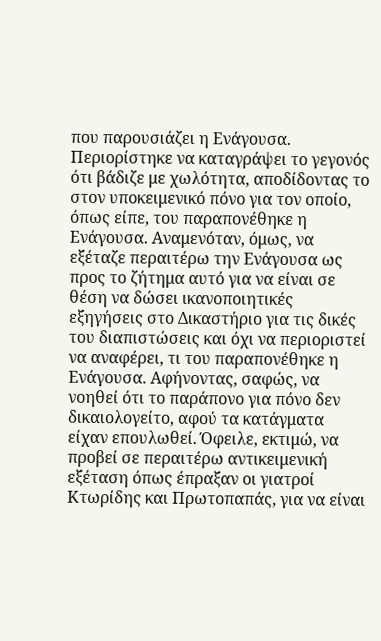που παρουσιάζει η Ενάγουσα. Περιορίστηκε να καταγράψει το γεγονός ότι βάδιζε με χωλότητα, αποδίδοντας το στον υποκειμενικό πόνο για τον οποίο, όπως είπε, του παραπονέθηκε η Ενάγουσα. Αναμενόταν, όμως, να εξέταζε περαιτέρω την Ενάγουσα ως προς το ζήτημα αυτό για να είναι σε θέση να δώσει ικανοποιητικές εξηγήσεις στο Δικαστήριο για τις δικές του διαπιστώσεις και όχι να περιοριστεί να αναφέρει, τι του παραπονέθηκε η Ενάγουσα. Αφήνοντας, σαφώς, να νοηθεί ότι το παράπονο για πόνο δεν δικαιολογείτο, αφού τα κατάγματα είχαν επουλωθεί. Όφειλε, εκτιμώ, να προβεί σε περαιτέρω αντικειμενική εξέταση όπως έπραξαν οι γιατροί Κτωρίδης και Πρωτοπαπάς, για να είναι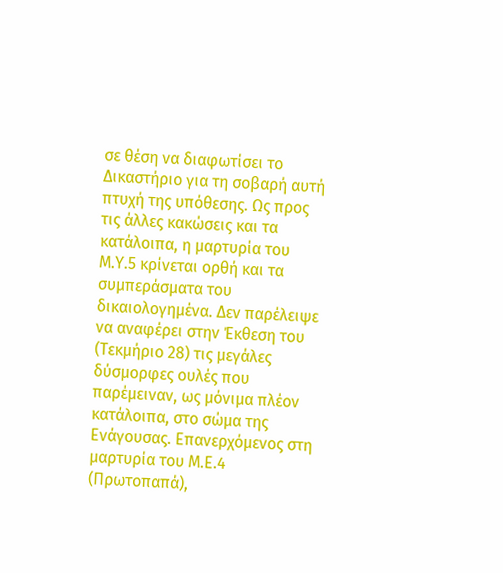σε θέση να διαφωτίσει το Δικαστήριο για τη σοβαρή αυτή πτυχή της υπόθεσης. Ως προς τις άλλες κακώσεις και τα κατάλοιπα, η μαρτυρία του Μ.Υ.5 κρίνεται ορθή και τα συμπεράσματα του δικαιολογημένα. Δεν παρέλειψε να αναφέρει στην Έκθεση του (Τεκμήριο 28) τις μεγάλες δύσμορφες ουλές που παρέμειναν, ως μόνιμα πλέον κατάλοιπα, στο σώμα της Ενάγουσας. Επανερχόμενος στη μαρτυρία του Μ.Ε.4 (Πρωτοπαπά),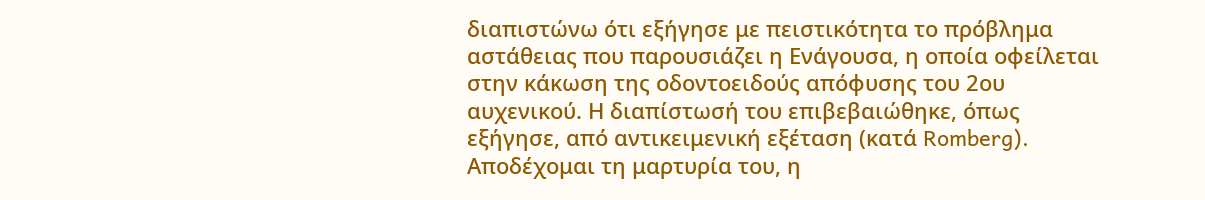διαπιστώνω ότι εξήγησε με πειστικότητα το πρόβλημα αστάθειας που παρουσιάζει η Ενάγουσα, η οποία οφείλεται στην κάκωση της οδοντοειδούς απόφυσης του 2ου αυχενικού. Η διαπίστωσή του επιβεβαιώθηκε, όπως εξήγησε, από αντικειμενική εξέταση (κατά Romberg). Αποδέχομαι τη μαρτυρία του, η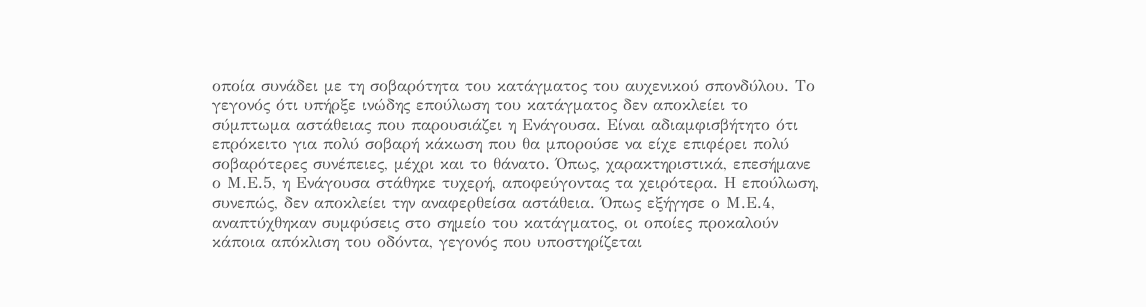οποία συνάδει με τη σοβαρότητα του κατάγματος του αυχενικού σπονδύλου. Το γεγονός ότι υπήρξε ινώδης επούλωση του κατάγματος δεν αποκλείει το σύμπτωμα αστάθειας που παρουσιάζει η Ενάγουσα. Είναι αδιαμφισβήτητο ότι επρόκειτο για πολύ σοβαρή κάκωση που θα μπορούσε να είχε επιφέρει πολύ σοβαρότερες συνέπειες, μέχρι και το θάνατο. Όπως, χαρακτηριστικά, επεσήμανε ο Μ.Ε.5, η Ενάγουσα στάθηκε τυχερή, αποφεύγοντας τα χειρότερα. Η επούλωση, συνεπώς, δεν αποκλείει την αναφερθείσα αστάθεια. Όπως εξήγησε ο Μ.Ε.4, αναπτύχθηκαν συμφύσεις στο σημείο του κατάγματος, οι οποίες προκαλούν κάποια απόκλιση του οδόντα, γεγονός που υποστηρίζεται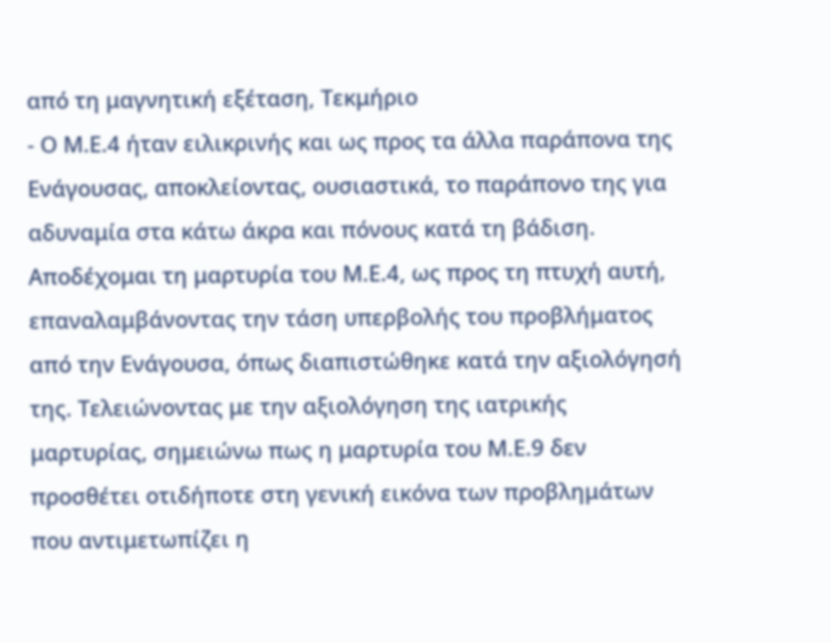από τη μαγνητική εξέταση, Τεκμήριο
- Ο Μ.Ε.4 ήταν ειλικρινής και ως προς τα άλλα παράπονα της Ενάγουσας, αποκλείοντας, ουσιαστικά, το παράπονο της για αδυναμία στα κάτω άκρα και πόνους κατά τη βάδιση. Αποδέχομαι τη μαρτυρία του Μ.Ε.4, ως προς τη πτυχή αυτή, επαναλαμβάνοντας την τάση υπερβολής του προβλήματος από την Ενάγουσα, όπως διαπιστώθηκε κατά την αξιολόγησή της. Τελειώνοντας με την αξιολόγηση της ιατρικής μαρτυρίας, σημειώνω πως η μαρτυρία του Μ.Ε.9 δεν προσθέτει οτιδήποτε στη γενική εικόνα των προβλημάτων που αντιμετωπίζει η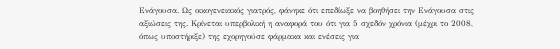Ενάγουσα. Ως οικογενειακός γιατρός, φάνηκε ότι επεδίωξε να βοηθήσει την Ενάγουσα στις αξιώσεις της. Κρίνεται υπερβολική η αναφορά του ότι για 5 σχεδόν χρόνια (μέχρι το 2008, όπως υποστήριξε) της εχορηγούσε φάρμακα και ενέσεις για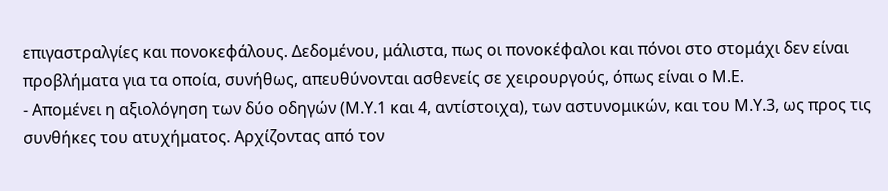επιγαστραλγίες και πονοκεφάλους. Δεδομένου, μάλιστα, πως οι πονοκέφαλοι και πόνοι στο στομάχι δεν είναι προβλήματα για τα οποία, συνήθως, απευθύνονται ασθενείς σε χειρουργούς, όπως είναι ο Μ.Ε.
- Απομένει η αξιολόγηση των δύο οδηγών (Μ.Υ.1 και 4, αντίστοιχα), των αστυνομικών, και του Μ.Υ.3, ως προς τις συνθήκες του ατυχήματος. Αρχίζοντας από τον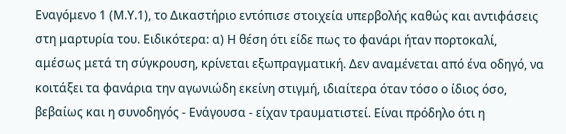Εναγόμενο 1 (Μ.Υ.1), το Δικαστήριο εντόπισε στοιχεία υπερβολής καθώς και αντιφάσεις στη μαρτυρία του. Ειδικότερα: α) Η θέση ότι είδε πως το φανάρι ήταν πορτοκαλί, αμέσως μετά τη σύγκρουση, κρίνεται εξωπραγματική. Δεν αναμένεται από ένα οδηγό, να κοιτάξει τα φανάρια την αγωνιώδη εκείνη στιγμή, ιδιαίτερα όταν τόσο ο ίδιος όσο, βεβαίως και η συνοδηγός - Ενάγουσα - είχαν τραυματιστεί. Είναι πρόδηλο ότι η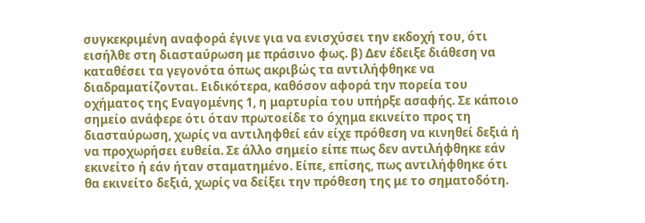συγκεκριμένη αναφορά έγινε για να ενισχύσει την εκδοχή του, ότι εισήλθε στη διασταύρωση με πράσινο φως. β) Δεν έδειξε διάθεση να καταθέσει τα γεγονότα όπως ακριβώς τα αντιλήφθηκε να διαδραματίζονται. Ειδικότερα, καθόσον αφορά την πορεία του οχήματος της Εναγομένης 1, η μαρτυρία του υπήρξε ασαφής. Σε κάποιο σημείο ανάφερε ότι όταν πρωτοείδε το όχημα εκινείτο προς τη διασταύρωση, χωρίς να αντιληφθεί εάν είχε πρόθεση να κινηθεί δεξιά ή να προχωρήσει ευθεία. Σε άλλο σημείο είπε πως δεν αντιλήφθηκε εάν εκινείτο ή εάν ήταν σταματημένο. Είπε, επίσης, πως αντιλήφθηκε ότι θα εκινείτο δεξιά, χωρίς να δείξει την πρόθεση της με το σηματοδότη.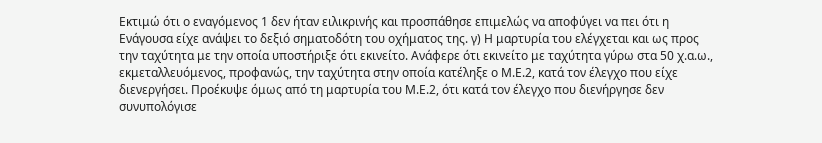Εκτιμώ ότι ο εναγόμενος 1 δεν ήταν ειλικρινής και προσπάθησε επιμελώς να αποφύγει να πει ότι η Ενάγουσα είχε ανάψει το δεξιό σηματοδότη του οχήματος της. γ) Η μαρτυρία του ελέγχεται και ως προς την ταχύτητα με την οποία υποστήριξε ότι εκινείτο. Ανάφερε ότι εκινείτο με ταχύτητα γύρω στα 50 χ.α.ω., εκμεταλλευόμενος, προφανώς, την ταχύτητα στην οποία κατέληξε ο Μ.Ε.2, κατά τον έλεγχο που είχε διενεργήσει. Προέκυψε όμως από τη μαρτυρία του Μ.Ε.2, ότι κατά τον έλεγχο που διενήργησε δεν συνυπολόγισε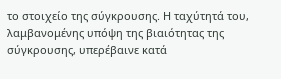το στοιχείο της σύγκρουσης. Η ταχύτητά του, λαμβανομένης υπόψη της βιαιότητας της σύγκρουσης, υπερέβαινε κατά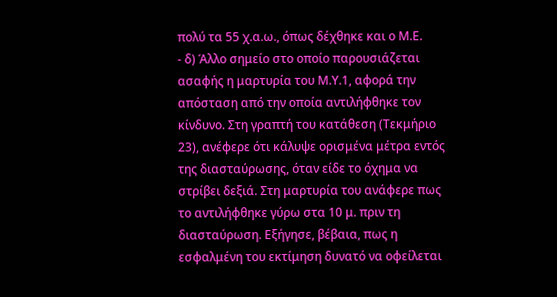πολύ τα 55 χ.α.ω., όπως δέχθηκε και ο Μ.Ε.
- δ) Άλλο σημείο στο οποίο παρουσιάζεται ασαφής η μαρτυρία του Μ.Υ.1, αφορά την απόσταση από την οποία αντιλήφθηκε τον κίνδυνο. Στη γραπτή του κατάθεση (Τεκμήριο 23), ανέφερε ότι κάλυψε ορισμένα μέτρα εντός της διασταύρωσης, όταν είδε το όχημα να στρίβει δεξιά. Στη μαρτυρία του ανάφερε πως το αντιλήφθηκε γύρω στα 10 μ. πριν τη διασταύρωση. Εξήγησε, βέβαια, πως η εσφαλμένη του εκτίμηση δυνατό να οφείλεται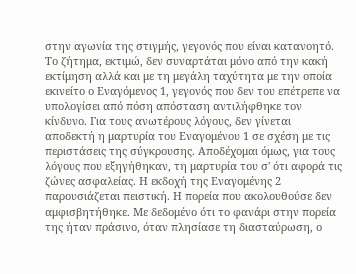στην αγωνία της στιγμής, γεγονός που είναι κατανοητό. Το ζήτημα, εκτιμώ, δεν συναρτάται μόνο από την κακή εκτίμηση αλλά και με τη μεγάλη ταχύτητα με την οποία εκινείτο ο Εναγόμενος 1, γεγονός που δεν του επέτρεπε να υπολογίσει από πόση απόσταση αντιλήφθηκε τον κίνδυνο. Για τους ανωτέρους λόγους, δεν γίνεται αποδεκτή η μαρτυρία του Εναγομένου 1 σε σχέση με τις περιστάσεις της σύγκρουσης. Αποδέχομαι όμως, για τους λόγους που εξηγήθηκαν, τη μαρτυρία του σ' ότι αφορά τις ζώνες ασφαλείας. Η εκδοχή της Εναγομένης 2 παρουσιάζεται πειστική. Η πορεία που ακολουθούσε δεν αμφισβητήθηκε. Με δεδομένο ότι το φανάρι στην πορεία της ήταν πράσινο, όταν πλησίασε τη διασταύρωση, ο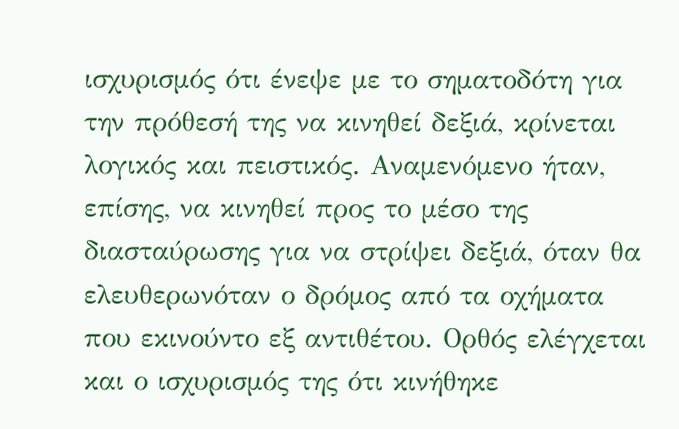ισχυρισμός ότι ένεψε με το σηματοδότη για την πρόθεσή της να κινηθεί δεξιά, κρίνεται λογικός και πειστικός. Αναμενόμενο ήταν, επίσης, να κινηθεί προς το μέσο της διασταύρωσης για να στρίψει δεξιά, όταν θα ελευθερωνόταν ο δρόμος από τα οχήματα που εκινούντο εξ αντιθέτου. Ορθός ελέγχεται και ο ισχυρισμός της ότι κινήθηκε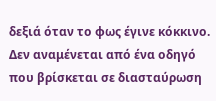δεξιά όταν το φως έγινε κόκκινο. Δεν αναμένεται από ένα οδηγό που βρίσκεται σε διασταύρωση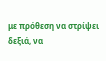με πρόθεση να στρίψει δεξιά, να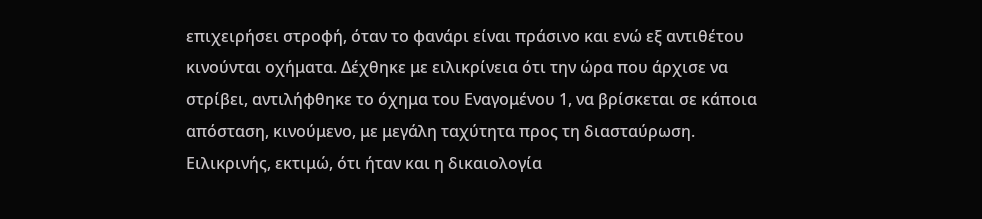επιχειρήσει στροφή, όταν το φανάρι είναι πράσινο και ενώ εξ αντιθέτου κινούνται οχήματα. Δέχθηκε με ειλικρίνεια ότι την ώρα που άρχισε να στρίβει, αντιλήφθηκε το όχημα του Εναγομένου 1, να βρίσκεται σε κάποια απόσταση, κινούμενο, με μεγάλη ταχύτητα προς τη διασταύρωση. Ειλικρινής, εκτιμώ, ότι ήταν και η δικαιολογία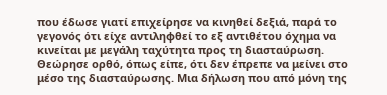που έδωσε γιατί επιχείρησε να κινηθεί δεξιά, παρά το γεγονός ότι είχε αντιληφθεί το εξ αντιθέτου όχημα να κινείται με μεγάλη ταχύτητα προς τη διασταύρωση. Θεώρησε ορθό, όπως είπε, ότι δεν έπρεπε να μείνει στο μέσο της διασταύρωσης. Μια δήλωση που από μόνη της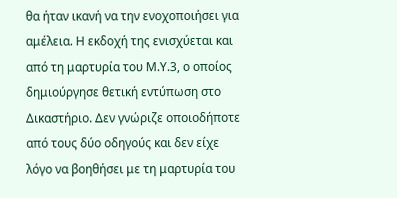θα ήταν ικανή να την ενοχοποιήσει για αμέλεια. Η εκδοχή της ενισχύεται και από τη μαρτυρία του Μ.Υ.3, ο οποίος δημιούργησε θετική εντύπωση στο Δικαστήριο. Δεν γνώριζε οποιοδήποτε από τους δύο οδηγούς και δεν είχε λόγο να βοηθήσει με τη μαρτυρία του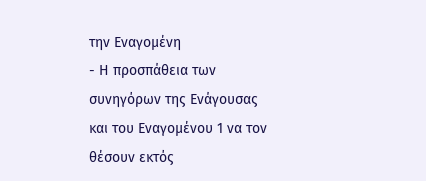την Εναγομένη
- Η προσπάθεια των συνηγόρων της Ενάγουσας και του Εναγομένου 1 να τον θέσουν εκτός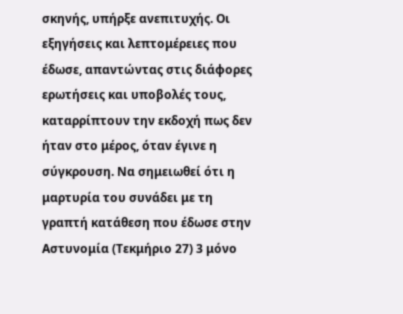σκηνής, υπήρξε ανεπιτυχής. Οι εξηγήσεις και λεπτομέρειες που έδωσε, απαντώντας στις διάφορες ερωτήσεις και υποβολές τους, καταρρίπτουν την εκδοχή πως δεν ήταν στο μέρος, όταν έγινε η σύγκρουση. Να σημειωθεί ότι η μαρτυρία του συνάδει με τη γραπτή κατάθεση που έδωσε στην Αστυνομία (Τεκμήριο 27) 3 μόνο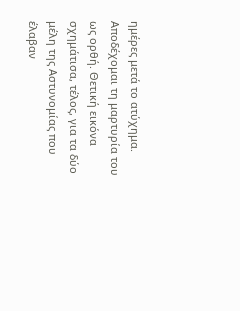ημέρες μετά το ατύχημα. Αποδέχομαι τη μαρτυρία του ως ορθή. Θετική εικόνα σχημάτισα, τέλος, για τα δύο μέλη της Αστυνομίας που έλαβαν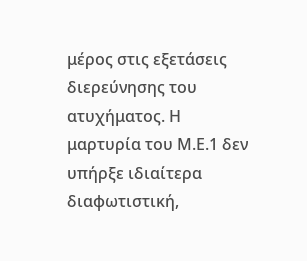μέρος στις εξετάσεις διερεύνησης του ατυχήματος. Η μαρτυρία του Μ.Ε.1 δεν υπήρξε ιδιαίτερα διαφωτιστική,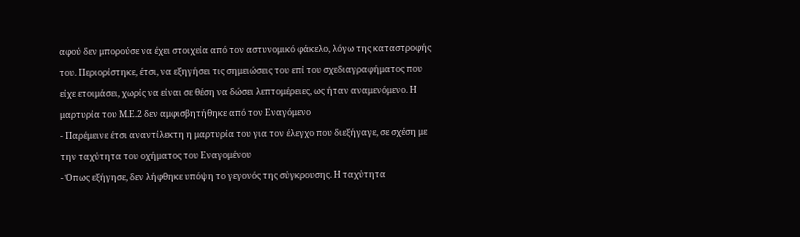αφού δεν μπορούσε να έχει στοιχεία από τον αστυνομικό φάκελο, λόγω της καταστροφής του. Περιορίστηκε, έτσι, να εξηγήσει τις σημειώσεις του επί του σχεδιαγραφήματος που είχε ετοιμάσει, χωρίς να είναι σε θέση να δώσει λεπτομέρειες, ως ήταν αναμενόμενο. Η μαρτυρία του Μ.Ε.2 δεν αμφισβητήθηκε από τον Εναγόμενο
- Παρέμεινε έτσι αναντίλεκτη η μαρτυρία του για τον έλεγχο που διεξήγαγε, σε σχέση με την ταχύτητα του οχήματος του Εναγομένου
- Όπως εξήγησε, δεν λήφθηκε υπόψη το γεγονός της σύγκρουσης. Η ταχύτητα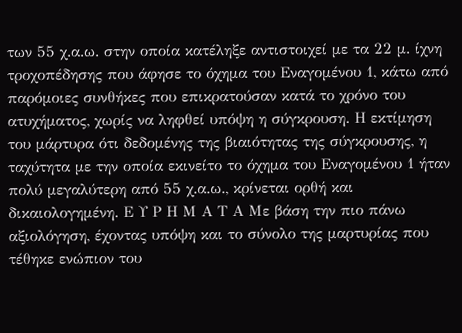των 55 χ.α.ω. στην οποία κατέληξε αντιστοιχεί με τα 22 μ. ίχνη τροχοπέδησης που άφησε το όχημα του Εναγομένου 1, κάτω από παρόμοιες συνθήκες που επικρατούσαν κατά το χρόνο του ατυχήματος, χωρίς να ληφθεί υπόψη η σύγκρουση. Η εκτίμηση του μάρτυρα ότι δεδομένης της βιαιότητας της σύγκρουσης, η ταχύτητα με την οποία εκινείτο το όχημα του Εναγομένου 1 ήταν πολύ μεγαλύτερη από 55 χ.α.ω., κρίνεται ορθή και δικαιολογημένη. Ε Υ Ρ Η Μ Α Τ Α Με βάση την πιο πάνω αξιολόγηση, έχοντας υπόψη και το σύνολο της μαρτυρίας που τέθηκε ενώπιον του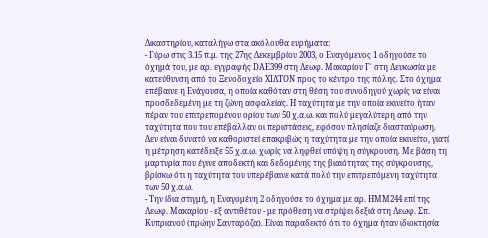Δικαστηρίου, καταλήγω στα ακόλουθα ευρήματα:
- Γύρω στις 3.15 π.μ. της 27ης Δεκεμβρίου 2003, ο Εναγόμενος 1 οδηγούσε το όχημά του, με αρ. εγγραφής DΑΕ399 στη Λεωφ. Μακαρίου Γ΄ στη Λευκωσία με κατεύθυνση από το Ξενοδοχείο ΧΙΛΤΟΝ προς το κέντρο της πόλης. Στο όχημα επέβαινε η Ενάγουσα, η οποία καθόταν στη θέση του συνοδηγού χωρίς να είναι προσδεδεμένη με τη ζώνη ασφαλείας. Η ταχύτητα με την οποία εκινείτο ήταν πέραν του επιτρεπομένου ορίου των 50 χ.α.ω. και πολύ μεγαλύτερη από την ταχύτητα που του επέβαλλαν οι περιστάσεις, εφόσον πλησίαζε διασταύρωση. Δεν είναι δυνατό να καθοριστεί επακριβώς η ταχύτητα με την οποία εκινείτο, γιατί η μέτρηση κατέδειξε 55 χ.α.ω. χωρίς να ληφθεί υπόψη η σύγκρουση. Με βάση τη μαρτυρία που έγινε αποδεκτή και δεδομένης της βιαιότητας της σύγκρουσης, βρίσκω ότι η ταχύτητα του υπερέβαινε κατά πολύ την επιτρεπόμενη ταχύτητα των 50 χ.α.ω.
- Την ίδια στιγμή, η Εναγομένη 2 οδηγούσε το όχημα με αρ. ΗΜΜ244 επί της Λεωφ. Μακαρίου - εξ αντιθέτου - με πρόθεση να στρίψει δεξιά στη Λεωφ. Σπ. Κυπριανού (πρώην Σανταρόζα). Είναι παραδεκτό ότι το όχημα ήταν ιδιοκτησία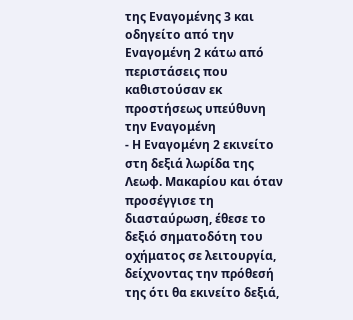της Εναγομένης 3 και οδηγείτο από την Εναγομένη 2 κάτω από περιστάσεις που καθιστούσαν εκ προστήσεως υπεύθυνη την Εναγομένη
- Η Εναγομένη 2 εκινείτο στη δεξιά λωρίδα της Λεωφ. Μακαρίου και όταν προσέγγισε τη διασταύρωση, έθεσε το δεξιό σηματοδότη του οχήματος σε λειτουργία, δείχνοντας την πρόθεσή της ότι θα εκινείτο δεξιά,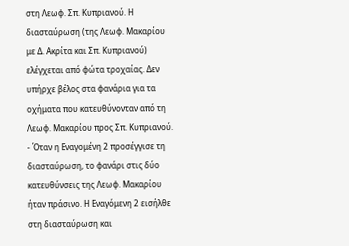στη Λεωφ. Σπ. Κυπριανού. Η διασταύρωση (της Λεωφ. Μακαρίου με Δ. Ακρίτα και Σπ. Κυπριανού) ελέγχεται από φώτα τροχαίας. Δεν υπήρχε βέλος στα φανάρια για τα οχήματα που κατευθύνονταν από τη Λεωφ. Μακαρίου προς Σπ. Κυπριανού.
- Όταν η Εναγομένη 2 προσέγγισε τη διασταύρωση, το φανάρι στις δύο κατευθύνσεις της Λεωφ. Μακαρίου ήταν πράσινο. Η Εναγόμενη 2 εισήλθε στη διασταύρωση και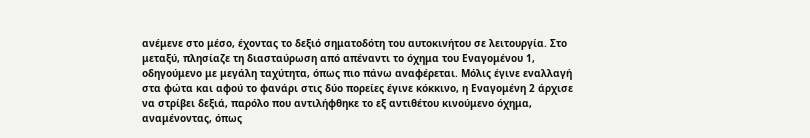ανέμενε στο μέσο, έχοντας το δεξιό σηματοδότη του αυτοκινήτου σε λειτουργία. Στο μεταξύ, πλησίαζε τη διασταύρωση από απέναντι το όχημα του Εναγομένου 1, οδηγούμενο με μεγάλη ταχύτητα, όπως πιο πάνω αναφέρεται. Μόλις έγινε εναλλαγή στα φώτα και αφού το φανάρι στις δύο πορείες έγινε κόκκινο, η Εναγομένη 2 άρχισε να στρίβει δεξιά, παρόλο που αντιλήφθηκε το εξ αντιθέτου κινούμενο όχημα, αναμένοντας, όπως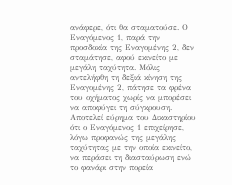ανάφερε, ότι θα σταματούσε. Ο Εναγόμενος 1, παρά την προσδοκία της Εναγομένης 2, δεν σταμάτησε, αφού εκινείτο με μεγάλη ταχύτητα. Μόλις αντελήφθη τη δεξιά κίνηση της Εναγομένης 2, πάτησε τα φρένα του οχήματος χωρίς να μπορέσει να αποφύγει τη σύγκρουση. Αποτελεί εύρημα του Δικαστηρίου ότι ο Εναγόμενος 1 επιχείρησε, λόγω προφανώς της μεγάλης ταχύτητας με την οποία εκινείτο, να περάσει τη διασταύρωση ενώ το φανάρι στην πορεία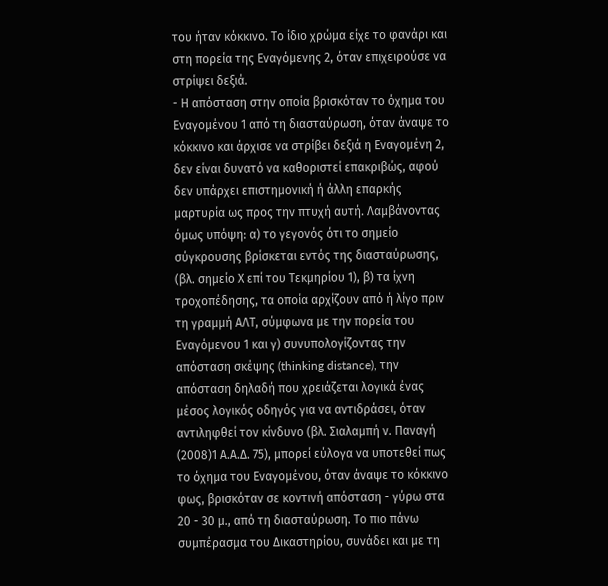του ήταν κόκκινο. Το ίδιο χρώμα είχε το φανάρι και στη πορεία της Εναγόμενης 2, όταν επιχειρούσε να στρίψει δεξιά.
- Η απόσταση στην οποία βρισκόταν το όχημα του Εναγομένου 1 από τη διασταύρωση, όταν άναψε το κόκκινο και άρχισε να στρίβει δεξιά η Εναγομένη 2, δεν είναι δυνατό να καθοριστεί επακριβώς, αφού δεν υπάρχει επιστημονική ή άλλη επαρκής μαρτυρία ως προς την πτυχή αυτή. Λαμβάνοντας όμως υπόψη: α) το γεγονός ότι το σημείο σύγκρουσης βρίσκεται εντός της διασταύρωσης, (βλ. σημείο Χ επί του Τεκμηρίου 1), β) τα ίχνη τροχοπέδησης, τα οποία αρχίζουν από ή λίγο πριν τη γραμμή ΑΛΤ, σύμφωνα με την πορεία του Εναγόμενου 1 και γ) συνυπολογίζοντας την απόσταση σκέψης (thinking distance), την απόσταση δηλαδή που χρειάζεται λογικά ένας μέσος λογικός οδηγός για να αντιδράσει, όταν αντιληφθεί τον κίνδυνο (βλ. Σιαλαμπή ν. Παναγή
(2008)1 Α.Α.Δ. 75), μπορεί εύλογα να υποτεθεί πως το όχημα του Εναγομένου, όταν άναψε το κόκκινο φως, βρισκόταν σε κοντινή απόσταση - γύρω στα 20 - 30 μ., από τη διασταύρωση. Το πιο πάνω συμπέρασμα του Δικαστηρίου, συνάδει και με τη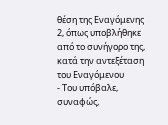θέση της Εναγόμενης 2, όπως υποβλήθηκε από το συνήγορο της, κατά την αντεξέταση του Εναγόμενου
- Του υπόβαλε, συναφώς,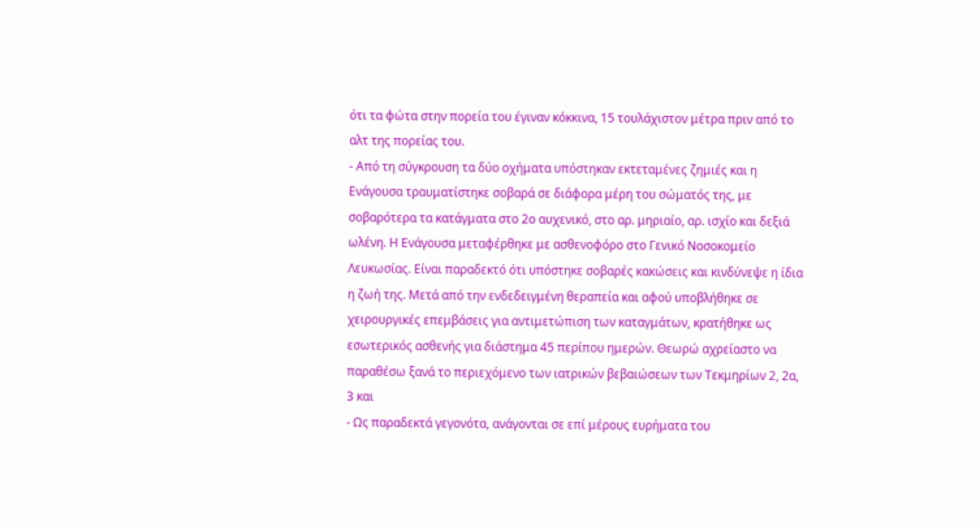ότι τα φώτα στην πορεία του έγιναν κόκκινα, 15 τουλάχιστον μέτρα πριν από το αλτ της πορείας του.
- Από τη σύγκρουση τα δύο οχήματα υπόστηκαν εκτεταμένες ζημιές και η Ενάγουσα τραυματίστηκε σοβαρά σε διάφορα μέρη του σώματός της, με σοβαρότερα τα κατάγματα στο 2ο αυχενικό, στο αρ. μηριαίο, αρ. ισχίο και δεξιά ωλένη. Η Ενάγουσα μεταφέρθηκε με ασθενοφόρο στο Γενικό Νοσοκομείο Λευκωσίας. Είναι παραδεκτό ότι υπόστηκε σοβαρές κακώσεις και κινδύνεψε η ίδια η ζωή της. Μετά από την ενδεδειγμένη θεραπεία και αφού υποβλήθηκε σε χειρουργικές επεμβάσεις για αντιμετώπιση των καταγμάτων, κρατήθηκε ως εσωτερικός ασθενής για διάστημα 45 περίπου ημερών. Θεωρώ αχρείαστο να παραθέσω ξανά το περιεχόμενο των ιατρικών βεβαιώσεων των Τεκμηρίων 2, 2α, 3 και
- Ως παραδεκτά γεγονότα, ανάγονται σε επί μέρους ευρήματα του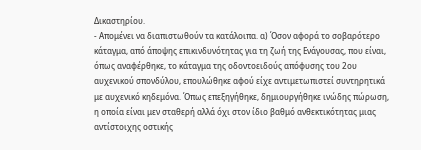Δικαστηρίου.
- Απομένει να διαπιστωθούν τα κατάλοιπα. α) Όσον αφορά το σοβαρότερο κάταγμα, από άποψης επικινδυνότητας για τη ζωή της Ενάγουσας, που είναι, όπως αναφέρθηκε, το κάταγμα της οδοντοειδούς απόφυσης του 2ου αυχενικού σπονδύλου, επουλώθηκε αφού είχε αντιμετωπιστεί συντηρητικά με αυχενικό κηδεμόνα. Όπως επεξηγήθηκε, δημιουργήθηκε ινώδης πώρωση, η οποία είναι μεν σταθερή αλλά όχι στον ίδιο βαθμό ανθεκτικότητας μιας αντίστοιχης οστικής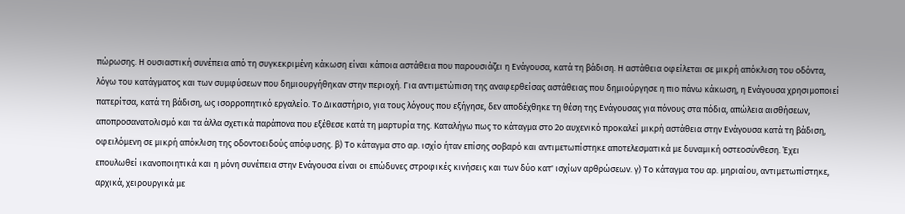πώρωσης. Η ουσιαστική συνέπεια από τη συγκεκριμένη κάκωση είναι κάποια αστάθεια που παρουσιάζει η Ενάγουσα, κατά τη βάδιση. Η αστάθεια οφείλεται σε μικρή απόκλιση του οδόντα, λόγω του κατάγματος και των συμφύσεων που δημιουργήθηκαν στην περιοχή. Για αντιμετώπιση της αναφερθείσας αστάθειας που δημιούργησε η πιο πάνω κάκωση, η Ενάγουσα χρησιμοποιεί πατερίτσα, κατά τη βάδιση, ως ισορροπητικό εργαλείο. Το Δικαστήριο, για τους λόγους που εξήγησε, δεν αποδέχθηκε τη θέση της Ενάγουσας για πόνους στα πόδια, απώλεια αισθήσεων, αποπροσανατολισμό και τα άλλα σχετικά παράπονα που εξέθεσε κατά τη μαρτυρία της. Καταλήγω πως το κάταγμα στο 2ο αυχενικό προκαλεί μικρή αστάθεια στην Ενάγουσα κατά τη βάδιση, οφειλόμενη σε μικρή απόκλιση της οδοντοειδούς απόφυσης. β) Το κάταγμα στο αρ. ισχίο ήταν επίσης σοβαρό και αντιμετωπίστηκε αποτελεσματικά με δυναμική οστεοσύνθεση. Έχει επουλωθεί ικανοποιητικά και η μόνη συνέπεια στην Ενάγουσα είναι οι επώδυνες στροφικές κινήσεις και των δύο κατ' ισχίων αρθρώσεων. γ) Το κάταγμα του αρ. μηριαίου, αντιμετωπίστηκε, αρχικά, χειρουργικά με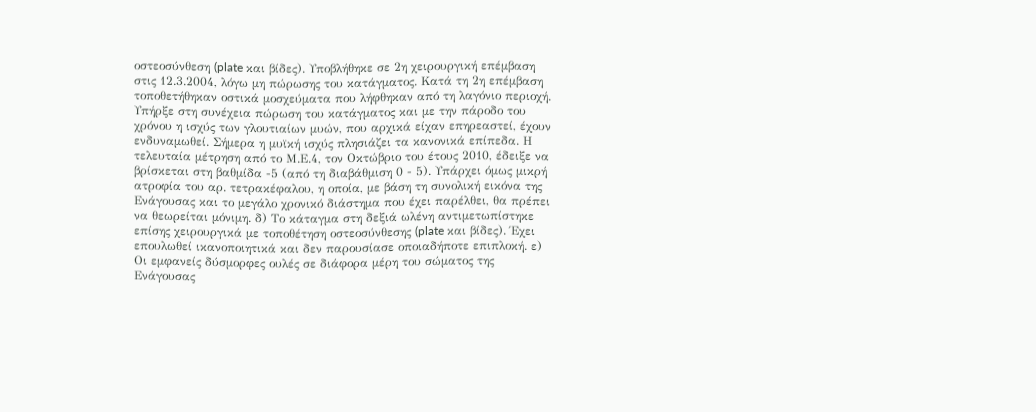οστεοσύνθεση (plate και βίδες). Υποβλήθηκε σε 2η χειρουργική επέμβαση στις 12.3.2004, λόγω μη πώρωσης του κατάγματος. Κατά τη 2η επέμβαση τοποθετήθηκαν οστικά μοσχεύματα που λήφθηκαν από τη λαγόνιο περιοχή. Υπήρξε στη συνέχεια πώρωση του κατάγματος και με την πάροδο του χρόνου η ισχύς των γλουτιαίων μυών, που αρχικά είχαν επηρεαστεί, έχουν ενδυναμωθεί. Σήμερα η μυϊκή ισχύς πλησιάζει τα κανονικά επίπεδα. Η τελευταία μέτρηση από το Μ.Ε.4, τον Οκτώβριο του έτους 2010, έδειξε να βρίσκεται στη βαθμίδα -5 (από τη διαβάθμιση 0 - 5). Υπάρχει όμως μικρή ατροφία του αρ. τετρακέφαλου, η οποία, με βάση τη συνολική εικόνα της Ενάγουσας και το μεγάλο χρονικό διάστημα που έχει παρέλθει, θα πρέπει να θεωρείται μόνιμη. δ) Το κάταγμα στη δεξιά ωλένη αντιμετωπίστηκε επίσης χειρουργικά με τοποθέτηση οστεοσύνθεσης (plate και βίδες). Έχει επουλωθεί ικανοποιητικά και δεν παρουσίασε οποιαδήποτε επιπλοκή. ε) Οι εμφανείς δύσμορφες ουλές σε διάφορα μέρη του σώματος της Ενάγουσας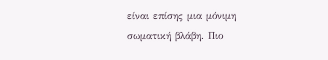είναι επίσης μια μόνιμη σωματική βλάβη. Πιο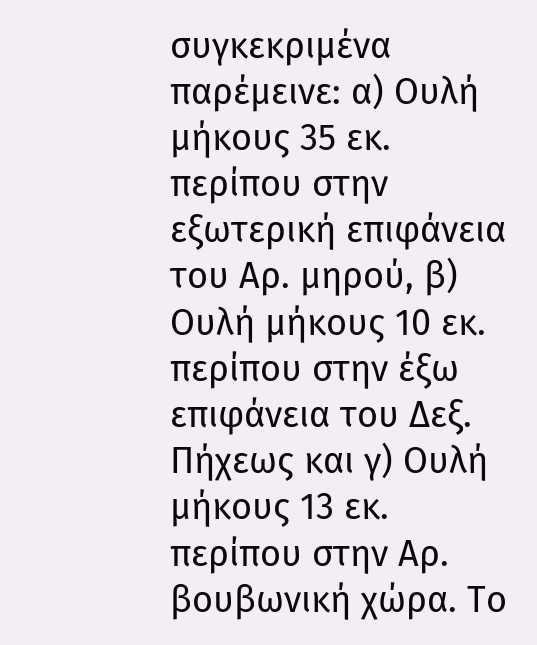συγκεκριμένα παρέμεινε: α) Ουλή μήκους 35 εκ. περίπου στην εξωτερική επιφάνεια του Αρ. μηρού, β) Ουλή μήκους 10 εκ. περίπου στην έξω επιφάνεια του Δεξ. Πήχεως και γ) Ουλή μήκους 13 εκ. περίπου στην Αρ. βουβωνική χώρα. Το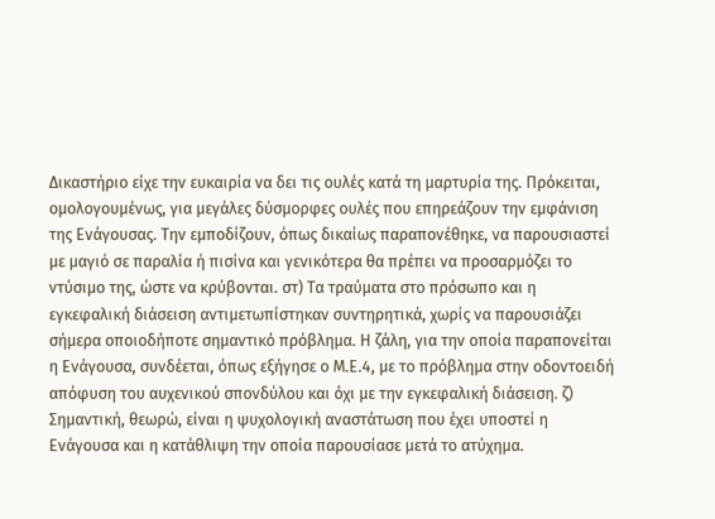Δικαστήριο είχε την ευκαιρία να δει τις ουλές κατά τη μαρτυρία της. Πρόκειται, ομολογουμένως, για μεγάλες δύσμορφες ουλές που επηρεάζουν την εμφάνιση της Ενάγουσας. Την εμποδίζουν, όπως δικαίως παραπονέθηκε, να παρουσιαστεί με μαγιό σε παραλία ή πισίνα και γενικότερα θα πρέπει να προσαρμόζει το ντύσιμο της, ώστε να κρύβονται. στ) Τα τραύματα στο πρόσωπο και η εγκεφαλική διάσειση αντιμετωπίστηκαν συντηρητικά, χωρίς να παρουσιάζει σήμερα οποιοδήποτε σημαντικό πρόβλημα. Η ζάλη, για την οποία παραπονείται η Ενάγουσα, συνδέεται, όπως εξήγησε ο Μ.Ε.4, με το πρόβλημα στην οδοντοειδή απόφυση του αυχενικού σπονδύλου και όχι με την εγκεφαλική διάσειση. ζ) Σημαντική, θεωρώ, είναι η ψυχολογική αναστάτωση που έχει υποστεί η Ενάγουσα και η κατάθλιψη την οποία παρουσίασε μετά το ατύχημα.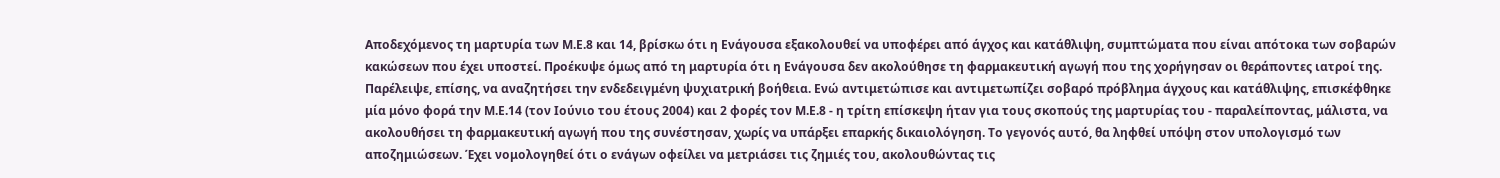Αποδεχόμενος τη μαρτυρία των Μ.Ε.8 και 14, βρίσκω ότι η Ενάγουσα εξακολουθεί να υποφέρει από άγχος και κατάθλιψη, συμπτώματα που είναι απότοκα των σοβαρών κακώσεων που έχει υποστεί. Προέκυψε όμως από τη μαρτυρία ότι η Ενάγουσα δεν ακολούθησε τη φαρμακευτική αγωγή που της χορήγησαν οι θεράποντες ιατροί της. Παρέλειψε, επίσης, να αναζητήσει την ενδεδειγμένη ψυχιατρική βοήθεια. Ενώ αντιμετώπισε και αντιμετωπίζει σοβαρό πρόβλημα άγχους και κατάθλιψης, επισκέφθηκε μία μόνο φορά την Μ.Ε.14 (τον Ιούνιο του έτους 2004) και 2 φορές τον Μ.Ε.8 - η τρίτη επίσκεψη ήταν για τους σκοπούς της μαρτυρίας του - παραλείποντας, μάλιστα, να ακολουθήσει τη φαρμακευτική αγωγή που της συνέστησαν, χωρίς να υπάρξει επαρκής δικαιολόγηση. Το γεγονός αυτό, θα ληφθεί υπόψη στον υπολογισμό των αποζημιώσεων. Έχει νομολογηθεί ότι ο ενάγων οφείλει να μετριάσει τις ζημιές του, ακολουθώντας τις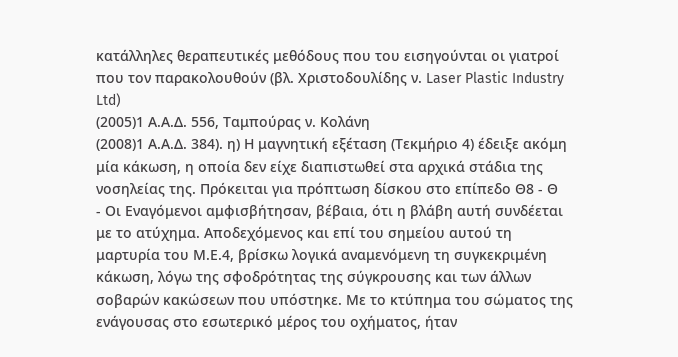κατάλληλες θεραπευτικές μεθόδους που του εισηγούνται οι γιατροί που τον παρακολουθούν (βλ. Χριστοδουλίδης ν. Laser Plastic Industry Ltd)
(2005)1 Α.Α.Δ. 556, Ταμπούρας ν. Κολάνη
(2008)1 Α.Α.Δ. 384). η) Η μαγνητική εξέταση (Τεκμήριο 4) έδειξε ακόμη μία κάκωση, η οποία δεν είχε διαπιστωθεί στα αρχικά στάδια της νοσηλείας της. Πρόκειται για πρόπτωση δίσκου στο επίπεδο Θ8 - Θ
- Οι Εναγόμενοι αμφισβήτησαν, βέβαια, ότι η βλάβη αυτή συνδέεται με το ατύχημα. Αποδεχόμενος και επί του σημείου αυτού τη μαρτυρία του Μ.Ε.4, βρίσκω λογικά αναμενόμενη τη συγκεκριμένη κάκωση, λόγω της σφοδρότητας της σύγκρουσης και των άλλων σοβαρών κακώσεων που υπόστηκε. Με το κτύπημα του σώματος της ενάγουσας στο εσωτερικό μέρος του οχήματος, ήταν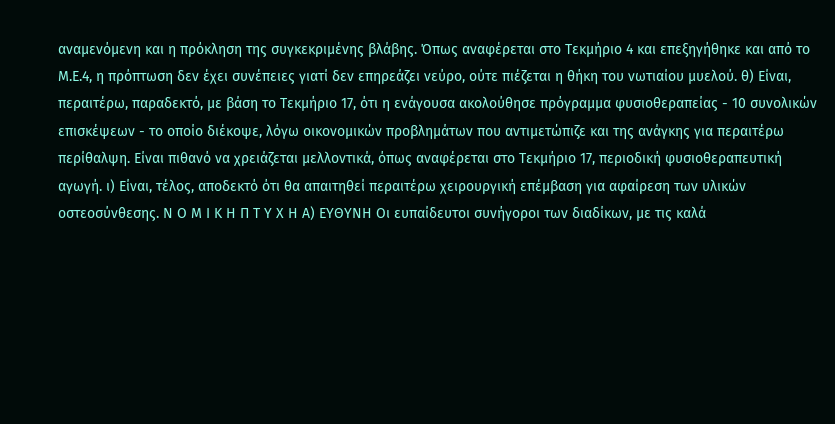αναμενόμενη και η πρόκληση της συγκεκριμένης βλάβης. Όπως αναφέρεται στο Τεκμήριο 4 και επεξηγήθηκε και από το Μ.Ε.4, η πρόπτωση δεν έχει συνέπειες γιατί δεν επηρεάζει νεύρο, ούτε πιέζεται η θήκη του νωτιαίου μυελού. θ) Είναι, περαιτέρω, παραδεκτό, με βάση το Τεκμήριο 17, ότι η ενάγουσα ακολούθησε πρόγραμμα φυσιοθεραπείας - 10 συνολικών επισκέψεων - το οποίο διέκοψε, λόγω οικονομικών προβλημάτων που αντιμετώπιζε και της ανάγκης για περαιτέρω περίθαλψη. Είναι πιθανό να χρειάζεται μελλοντικά, όπως αναφέρεται στο Τεκμήριο 17, περιοδική φυσιοθεραπευτική αγωγή. ι) Είναι, τέλος, αποδεκτό ότι θα απαιτηθεί περαιτέρω χειρουργική επέμβαση για αφαίρεση των υλικών οστεοσύνθεσης. Ν Ο Μ Ι Κ Η Π Τ Υ Χ Η Α) ΕΥΘΥΝΗ Οι ευπαίδευτοι συνήγοροι των διαδίκων, με τις καλά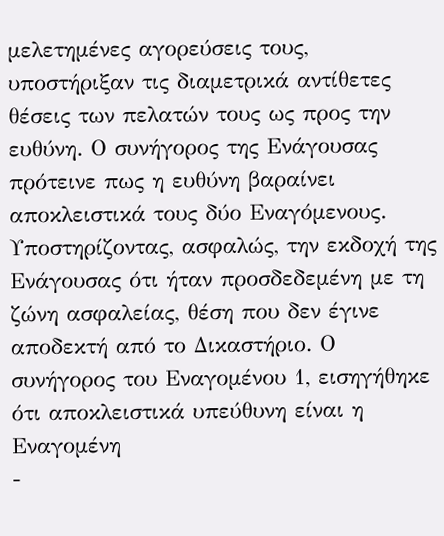μελετημένες αγορεύσεις τους, υποστήριξαν τις διαμετρικά αντίθετες θέσεις των πελατών τους ως προς την ευθύνη. Ο συνήγορος της Ενάγουσας πρότεινε πως η ευθύνη βαραίνει αποκλειστικά τους δύο Εναγόμενους. Υποστηρίζοντας, ασφαλώς, την εκδοχή της Ενάγουσας ότι ήταν προσδεδεμένη με τη ζώνη ασφαλείας, θέση που δεν έγινε αποδεκτή από το Δικαστήριο. Ο συνήγορος του Εναγομένου 1, εισηγήθηκε ότι αποκλειστικά υπεύθυνη είναι η Εναγομένη
-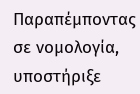Παραπέμποντας σε νομολογία, υποστήριξε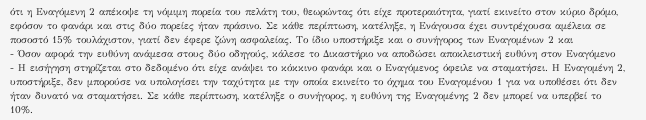ότι η Εναγόμενη 2 απέκοψε τη νόμιμη πορεία του πελάτη του, θεωρώντας ότι είχε προτεραιότητα, γιατί εκινείτο στον κύριο δρόμο, εφόσον το φανάρι και στις δύο πορείες ήταν πράσινο. Σε κάθε περίπτωση, κατέληξε, η Ενάγουσα έχει συντρέχουσα αμέλεια σε ποσοστό 15% τουλάχιστον, γιατί δεν έφερε ζώνη ασφαλείας. Το ίδιο υποστήριξε και ο συνήγορος των Εναγομένων 2 και
- Όσον αφορά την ευθύνη ανάμεσα στους δύο οδηγούς, κάλεσε το Δικαστήριο να αποδώσει αποκλειστική ευθύνη στον Εναγόμενο
- Η εισήγηση στηρίζεται στο δεδομένο ότι είχε ανάψει το κόκκινο φανάρι και ο Εναγόμενος όφειλε να σταματήσει. Η Εναγομένη 2, υποστήριξε, δεν μπορούσε να υπολογίσει την ταχύτητα με την οποία εκινείτο το όχημα του Εναγομένου 1 για να υποθέσει ότι δεν ήταν δυνατό να σταματήσει. Σε κάθε περίπτωση, κατέληξε ο συνήγορος, η ευθύνη της Εναγομένης 2 δεν μπορεί να υπερβεί το 10%.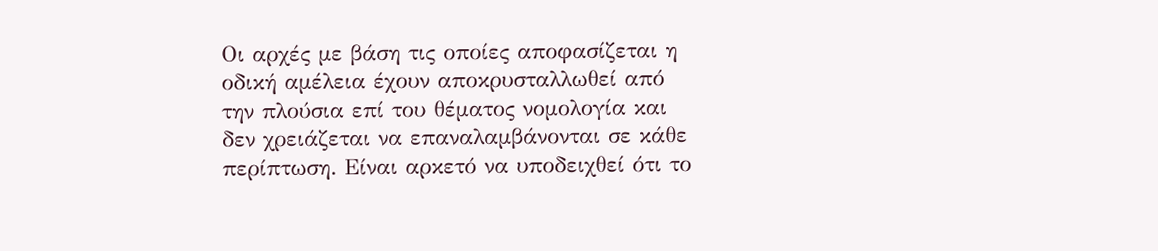Οι αρχές με βάση τις οποίες αποφασίζεται η οδική αμέλεια έχουν αποκρυσταλλωθεί από την πλούσια επί του θέματος νομολογία και δεν χρειάζεται να επαναλαμβάνονται σε κάθε περίπτωση. Είναι αρκετό να υποδειχθεί ότι το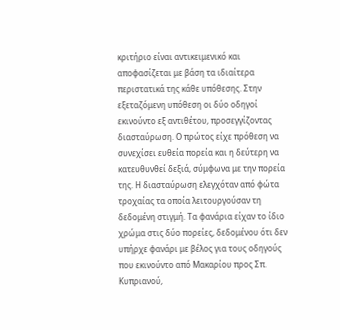κριτήριο είναι αντικειμενικό και αποφασίζεται με βάση τα ιδιαίτερα περιστατικά της κάθε υπόθεσης. Στην εξεταζόμενη υπόθεση οι δύο οδηγοί εκινούντο εξ αντιθέτου, προσεγγίζοντας διασταύρωση. Ο πρώτος είχε πρόθεση να συνεχίσει ευθεία πορεία και η δεύτερη να κατευθυνθεί δεξιά, σύμφωνα με την πορεία της. Η διασταύρωση ελεγχόταν από φώτα τροχαίας τα οποία λειτουργούσαν τη δεδομένη στιγμή. Τα φανάρια είχαν το ίδιο χρώμα στις δύο πορείες, δεδομένου ότι δεν υπήρχε φανάρι με βέλος για τους οδηγούς που εκινούντο από Μακαρίου προς Σπ. Κυπριανού,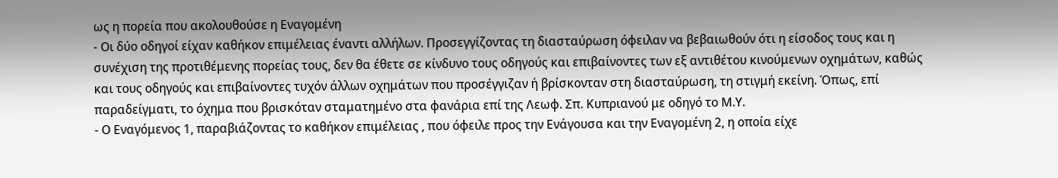ως η πορεία που ακολουθούσε η Εναγομένη
- Οι δύο οδηγοί είχαν καθήκον επιμέλειας έναντι αλλήλων. Προσεγγίζοντας τη διασταύρωση όφειλαν να βεβαιωθούν ότι η είσοδος τους και η συνέχιση της προτιθέμενης πορείας τους, δεν θα έθετε σε κίνδυνο τους οδηγούς και επιβαίνοντες των εξ αντιθέτου κινούμενων οχημάτων, καθώς και τους οδηγούς και επιβαίνοντες τυχόν άλλων οχημάτων που προσέγγιζαν ή βρίσκονταν στη διασταύρωση, τη στιγμή εκείνη. Όπως, επί παραδείγματι, το όχημα που βρισκόταν σταματημένο στα φανάρια επί της Λεωφ. Σπ. Κυπριανού με οδηγό το Μ.Υ.
- Ο Εναγόμενος 1, παραβιάζοντας το καθήκον επιμέλειας , που όφειλε προς την Ενάγουσα και την Εναγομένη 2, η οποία είχε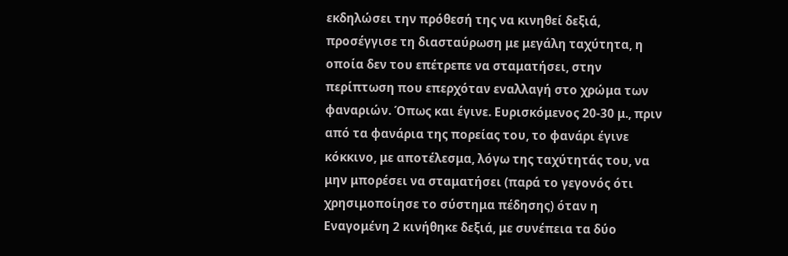εκδηλώσει την πρόθεσή της να κινηθεί δεξιά, προσέγγισε τη διασταύρωση με μεγάλη ταχύτητα, η οποία δεν του επέτρεπε να σταματήσει, στην περίπτωση που επερχόταν εναλλαγή στο χρώμα των φαναριών. Όπως και έγινε. Ευρισκόμενος 20-30 μ., πριν από τα φανάρια της πορείας του, το φανάρι έγινε κόκκινο, με αποτέλεσμα, λόγω της ταχύτητάς του, να μην μπορέσει να σταματήσει (παρά το γεγονός ότι χρησιμοποίησε το σύστημα πέδησης) όταν η Εναγομένη 2 κινήθηκε δεξιά, με συνέπεια τα δύο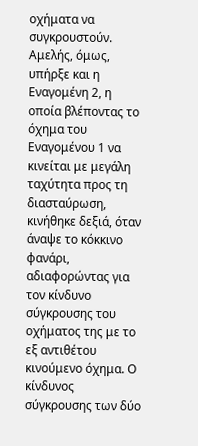οχήματα να συγκρουστούν. Αμελής, όμως, υπήρξε και η Εναγομένη 2, η οποία βλέποντας το όχημα του Εναγομένου 1 να κινείται με μεγάλη ταχύτητα προς τη διασταύρωση, κινήθηκε δεξιά, όταν άναψε το κόκκινο φανάρι, αδιαφορώντας για τον κίνδυνο σύγκρουσης του οχήματος της με το εξ αντιθέτου κινούμενο όχημα. Ο κίνδυνος σύγκρουσης των δύο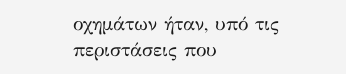οχημάτων ήταν, υπό τις περιστάσεις που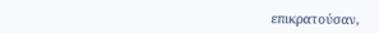επικρατούσαν,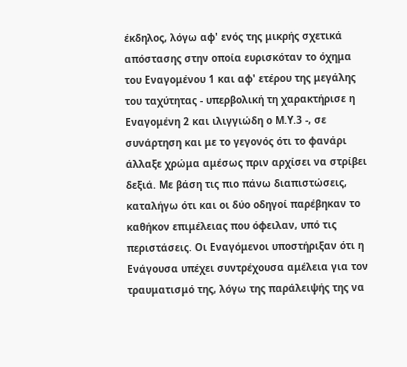έκδηλος, λόγω αφ' ενός της μικρής σχετικά απόστασης στην οποία ευρισκόταν το όχημα του Εναγομένου 1 και αφ' ετέρου της μεγάλης του ταχύτητας - υπερβολική τη χαρακτήρισε η Εναγομένη 2 και ιλιγγιώδη ο Μ.Υ.3 -, σε συνάρτηση και με το γεγονός ότι το φανάρι άλλαξε χρώμα αμέσως πριν αρχίσει να στρίβει δεξιά. Με βάση τις πιο πάνω διαπιστώσεις, καταλήγω ότι και οι δύο οδηγοί παρέβηκαν το καθήκον επιμέλειας που όφειλαν, υπό τις περιστάσεις. Οι Εναγόμενοι υποστήριξαν ότι η Ενάγουσα υπέχει συντρέχουσα αμέλεια για τον τραυματισμό της, λόγω της παράλειψής της να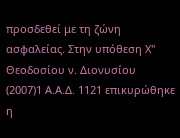προσδεθεί με τη ζώνη ασφαλείας. Στην υπόθεση Χ'' Θεοδοσίου ν. Διονυσίου
(2007)1 Α.Α.Δ. 1121 επικυρώθηκε η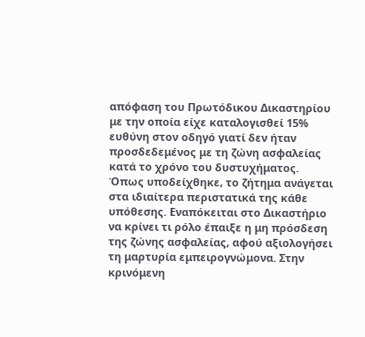απόφαση του Πρωτόδικου Δικαστηρίου με την οποία είχε καταλογισθεί 15% ευθύνη στον οδηγό γιατί δεν ήταν προσδεδεμένος με τη ζώνη ασφαλείας κατά το χρόνο του δυστυχήματος. Όπως υποδείχθηκε, το ζήτημα ανάγεται στα ιδιαίτερα περιστατικά της κάθε υπόθεσης. Εναπόκειται στο Δικαστήριο να κρίνει τι ρόλο έπαιξε η μη πρόσδεση της ζώνης ασφαλείας, αφού αξιολογήσει τη μαρτυρία εμπειρογνώμονα. Στην κρινόμενη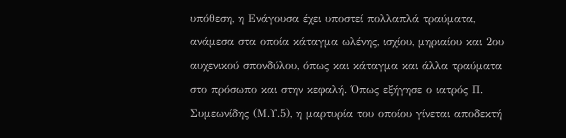υπόθεση, η Ενάγουσα έχει υποστεί πολλαπλά τραύματα, ανάμεσα στα οποία κάταγμα ωλένης, ισχίου, μηριαίου και 2ου αυχενικού σπονδύλου, όπως και κάταγμα και άλλα τραύματα στο πρόσωπο και στην κεφαλή. Όπως εξήγησε ο ιατρός Π. Συμεωνίδης (Μ.Υ.5), η μαρτυρία του οποίου γίνεται αποδεκτή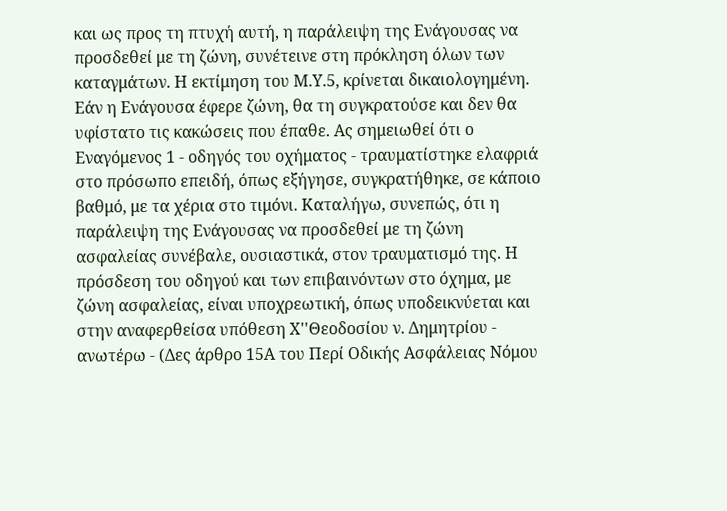και ως προς τη πτυχή αυτή, η παράλειψη της Ενάγουσας να προσδεθεί με τη ζώνη, συνέτεινε στη πρόκληση όλων των καταγμάτων. Η εκτίμηση του Μ.Υ.5, κρίνεται δικαιολογημένη. Εάν η Ενάγουσα έφερε ζώνη, θα τη συγκρατούσε και δεν θα υφίστατο τις κακώσεις που έπαθε. Ας σημειωθεί ότι ο Εναγόμενος 1 - οδηγός του οχήματος - τραυματίστηκε ελαφριά στο πρόσωπο επειδή, όπως εξήγησε, συγκρατήθηκε, σε κάποιο βαθμό, με τα χέρια στο τιμόνι. Καταλήγω, συνεπώς, ότι η παράλειψη της Ενάγουσας να προσδεθεί με τη ζώνη ασφαλείας συνέβαλε, ουσιαστικά, στον τραυματισμό της. Η πρόσδεση του οδηγού και των επιβαινόντων στο όχημα, με ζώνη ασφαλείας, είναι υποχρεωτική, όπως υποδεικνύεται και στην αναφερθείσα υπόθεση Χ''Θεοδοσίου ν. Δημητρίου - ανωτέρω - (Δες άρθρο 15Α του Περί Οδικής Ασφάλειας Νόμου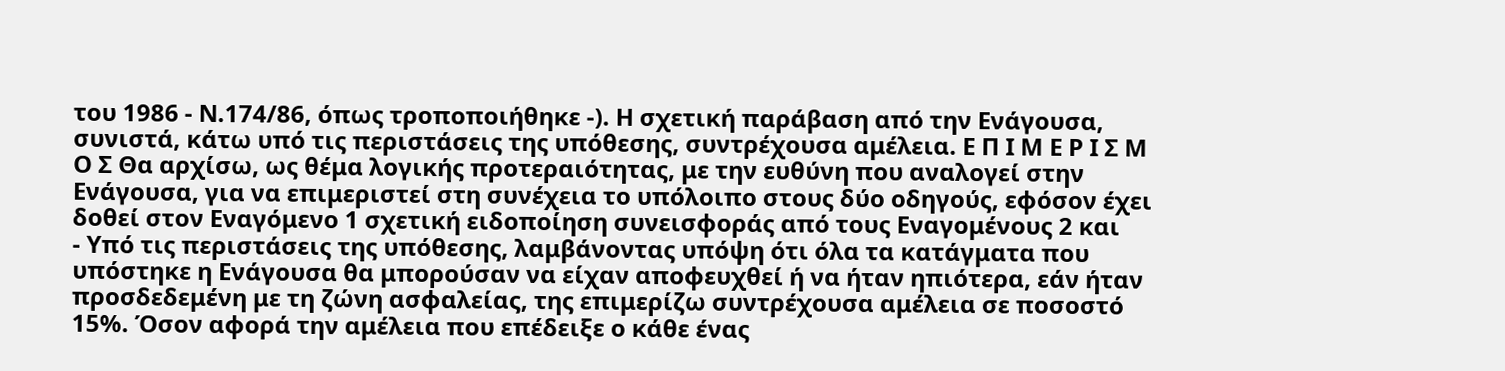του 1986 - Ν.174/86, όπως τροποποιήθηκε -). Η σχετική παράβαση από την Ενάγουσα, συνιστά, κάτω υπό τις περιστάσεις της υπόθεσης, συντρέχουσα αμέλεια. Ε Π Ι Μ Ε Ρ Ι Σ Μ Ο Σ Θα αρχίσω, ως θέμα λογικής προτεραιότητας, με την ευθύνη που αναλογεί στην Ενάγουσα, για να επιμεριστεί στη συνέχεια το υπόλοιπο στους δύο οδηγούς, εφόσον έχει δοθεί στον Εναγόμενο 1 σχετική ειδοποίηση συνεισφοράς από τους Εναγομένους 2 και
- Υπό τις περιστάσεις της υπόθεσης, λαμβάνοντας υπόψη ότι όλα τα κατάγματα που υπόστηκε η Ενάγουσα θα μπορούσαν να είχαν αποφευχθεί ή να ήταν ηπιότερα, εάν ήταν προσδεδεμένη με τη ζώνη ασφαλείας, της επιμερίζω συντρέχουσα αμέλεια σε ποσοστό 15%. Όσον αφορά την αμέλεια που επέδειξε ο κάθε ένας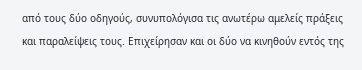από τους δύο οδηγούς, συνυπολόγισα τις ανωτέρω αμελείς πράξεις και παραλείψεις τους. Επιχείρησαν και οι δύο να κινηθούν εντός της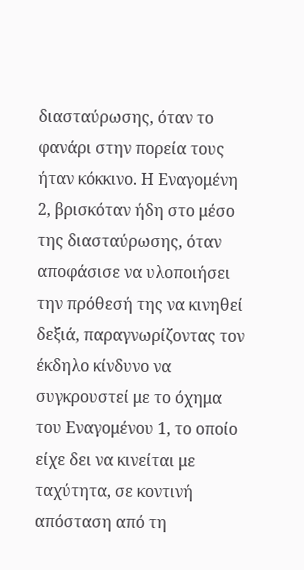διασταύρωσης, όταν το φανάρι στην πορεία τους ήταν κόκκινο. Η Εναγομένη 2, βρισκόταν ήδη στο μέσο της διασταύρωσης, όταν αποφάσισε να υλοποιήσει την πρόθεσή της να κινηθεί δεξιά, παραγνωρίζοντας τον έκδηλο κίνδυνο να συγκρουστεί με το όχημα του Εναγομένου 1, το οποίο είχε δει να κινείται με ταχύτητα, σε κοντινή απόσταση από τη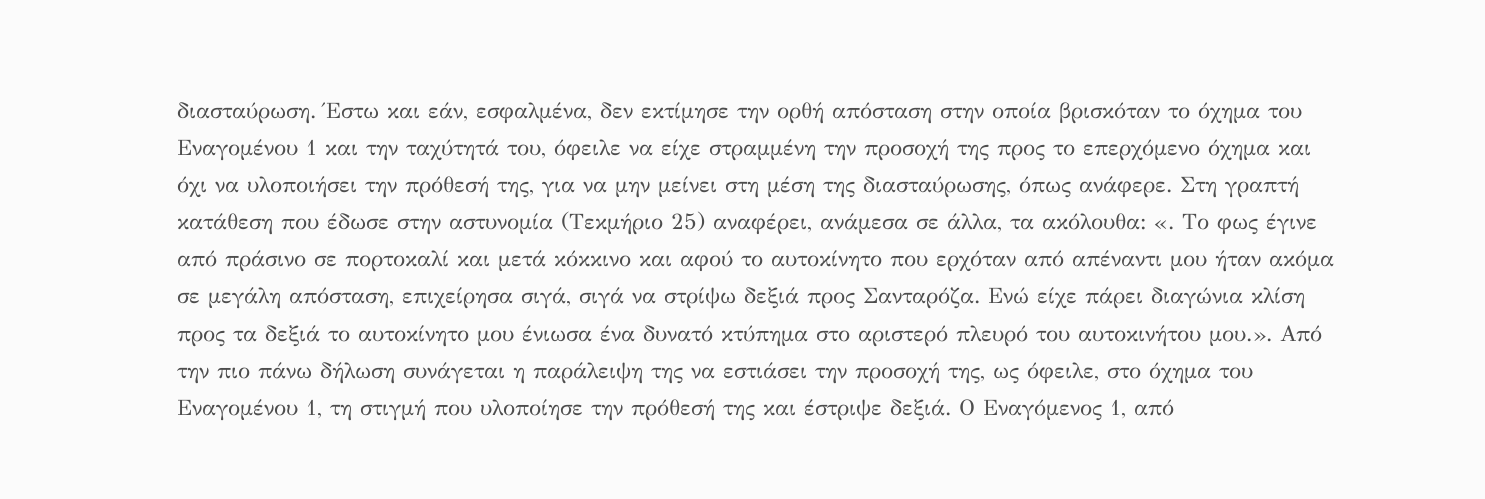διασταύρωση. Έστω και εάν, εσφαλμένα, δεν εκτίμησε την ορθή απόσταση στην οποία βρισκόταν το όχημα του Εναγομένου 1 και την ταχύτητά του, όφειλε να είχε στραμμένη την προσοχή της προς το επερχόμενο όχημα και όχι να υλοποιήσει την πρόθεσή της, για να μην μείνει στη μέση της διασταύρωσης, όπως ανάφερε. Στη γραπτή κατάθεση που έδωσε στην αστυνομία (Τεκμήριο 25) αναφέρει, ανάμεσα σε άλλα, τα ακόλουθα: «. Το φως έγινε από πράσινο σε πορτοκαλί και μετά κόκκινο και αφού το αυτοκίνητο που ερχόταν από απέναντι μου ήταν ακόμα σε μεγάλη απόσταση, επιχείρησα σιγά, σιγά να στρίψω δεξιά προς Σανταρόζα. Ενώ είχε πάρει διαγώνια κλίση προς τα δεξιά το αυτοκίνητο μου ένιωσα ένα δυνατό κτύπημα στο αριστερό πλευρό του αυτοκινήτου μου.». Από την πιο πάνω δήλωση συνάγεται η παράλειψη της να εστιάσει την προσοχή της, ως όφειλε, στο όχημα του Εναγομένου 1, τη στιγμή που υλοποίησε την πρόθεσή της και έστριψε δεξιά. Ο Εναγόμενος 1, από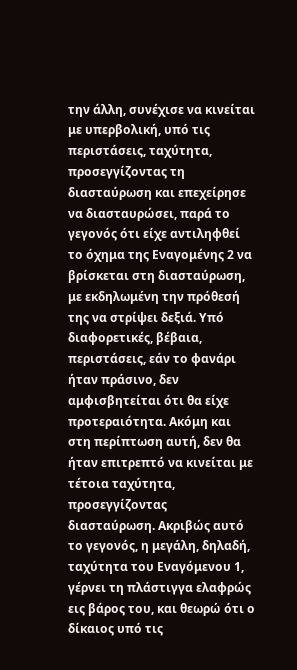την άλλη, συνέχισε να κινείται με υπερβολική, υπό τις περιστάσεις, ταχύτητα, προσεγγίζοντας τη διασταύρωση και επεχείρησε να διασταυρώσει, παρά το γεγονός ότι είχε αντιληφθεί το όχημα της Εναγομένης 2 να βρίσκεται στη διασταύρωση, με εκδηλωμένη την πρόθεσή της να στρίψει δεξιά. Υπό διαφορετικές, βέβαια, περιστάσεις, εάν το φανάρι ήταν πράσινο, δεν αμφισβητείται ότι θα είχε προτεραιότητα. Ακόμη και στη περίπτωση αυτή, δεν θα ήταν επιτρεπτό να κινείται με τέτοια ταχύτητα, προσεγγίζοντας διασταύρωση. Ακριβώς αυτό το γεγονός, η μεγάλη, δηλαδή, ταχύτητα του Εναγόμενου 1, γέρνει τη πλάστιγγα ελαφρώς εις βάρος του, και θεωρώ ότι ο δίκαιος υπό τις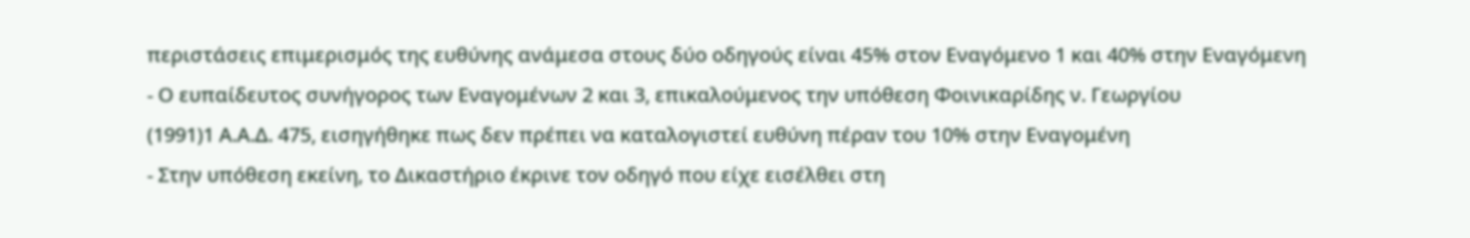περιστάσεις επιμερισμός της ευθύνης ανάμεσα στους δύο οδηγούς είναι 45% στον Εναγόμενο 1 και 40% στην Εναγόμενη
- Ο ευπαίδευτος συνήγορος των Εναγομένων 2 και 3, επικαλούμενος την υπόθεση Φοινικαρίδης ν. Γεωργίου
(1991)1 Α.Α.Δ. 475, εισηγήθηκε πως δεν πρέπει να καταλογιστεί ευθύνη πέραν του 10% στην Εναγομένη
- Στην υπόθεση εκείνη, το Δικαστήριο έκρινε τον οδηγό που είχε εισέλθει στη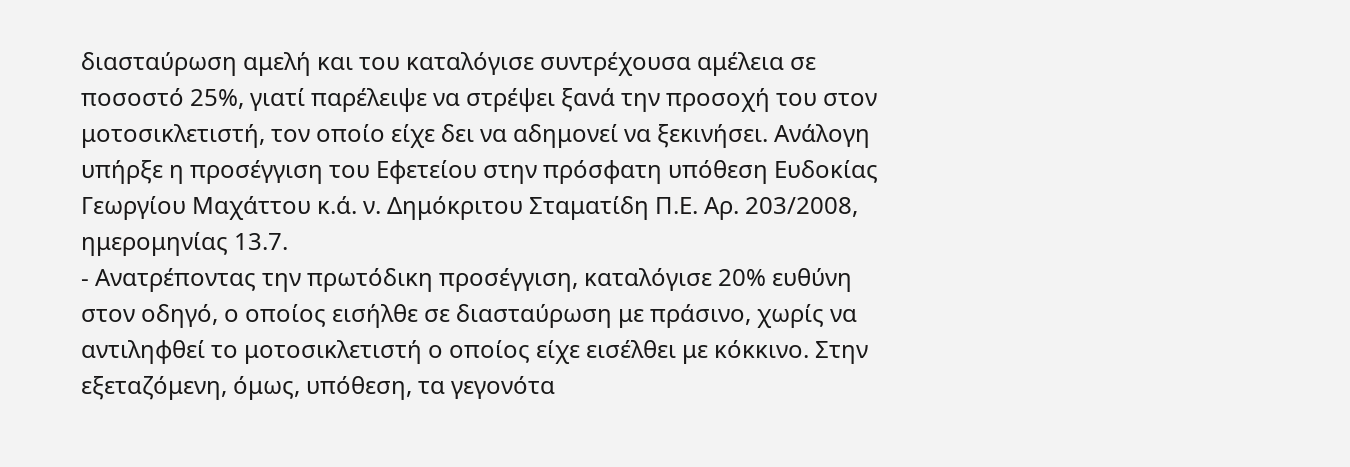διασταύρωση αμελή και του καταλόγισε συντρέχουσα αμέλεια σε ποσοστό 25%, γιατί παρέλειψε να στρέψει ξανά την προσοχή του στον μοτοσικλετιστή, τον οποίο είχε δει να αδημονεί να ξεκινήσει. Ανάλογη υπήρξε η προσέγγιση του Εφετείου στην πρόσφατη υπόθεση Ευδοκίας Γεωργίου Μαχάττου κ.ά. ν. Δημόκριτου Σταματίδη Π.Ε. Αρ. 203/2008, ημερομηνίας 13.7.
- Ανατρέποντας την πρωτόδικη προσέγγιση, καταλόγισε 20% ευθύνη στον οδηγό, ο οποίος εισήλθε σε διασταύρωση με πράσινο, χωρίς να αντιληφθεί το μοτοσικλετιστή ο οποίος είχε εισέλθει με κόκκινο. Στην εξεταζόμενη, όμως, υπόθεση, τα γεγονότα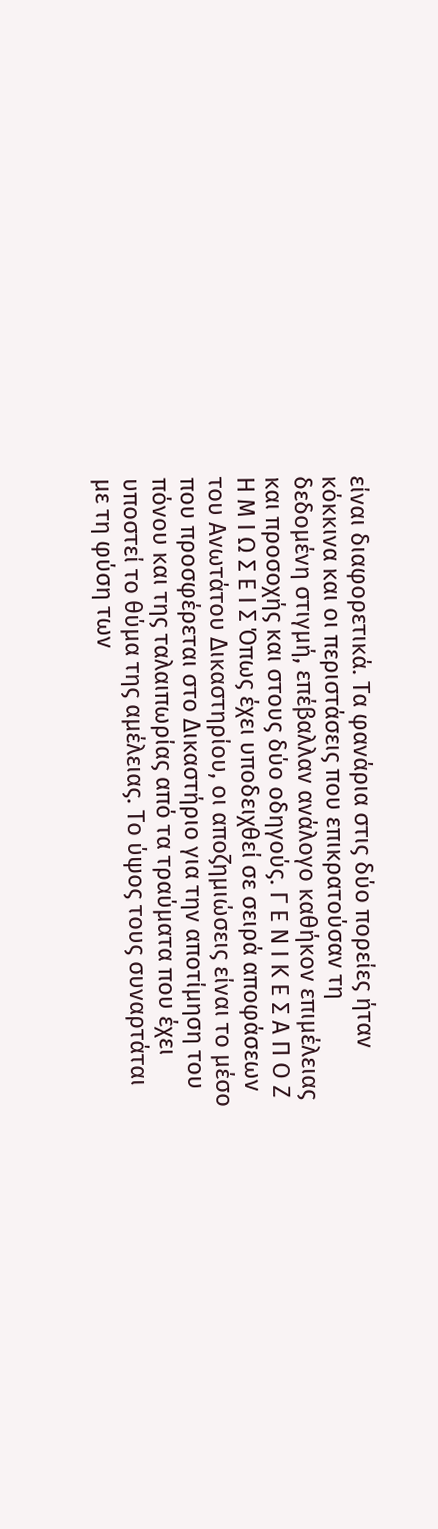είναι διαφορετικά. Τα φανάρια στις δύο πορείες ήταν κόκκινα και οι περιστάσεις που επικρατούσαν τη δεδομένη στιγμή, επέβαλλαν ανάλογο καθήκον επιμέλειας και προσοχής και στους δύο οδηγούς. Γ Ε Ν Ι Κ Ε Σ Α Π Ο Ζ Η Μ Ι Ω Σ Ε Ι Σ Όπως έχει υποδειχθεί σε σειρά αποφάσεων του Ανωτάτου Δικαστηρίου, οι αποζημιώσεις είναι το μέσο που προσφέρεται στο Δικαστήριο για την αποτίμηση του πόνου και της ταλαιπωρίας από τα τραύματα που έχει υποστεί το θύμα της αμέλειας. Το ύψος τους συναρτάται με τη φύση των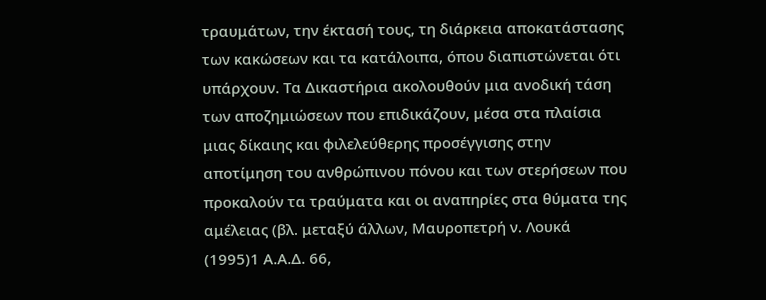τραυμάτων, την έκτασή τους, τη διάρκεια αποκατάστασης των κακώσεων και τα κατάλοιπα, όπου διαπιστώνεται ότι υπάρχουν. Τα Δικαστήρια ακολουθούν μια ανοδική τάση των αποζημιώσεων που επιδικάζουν, μέσα στα πλαίσια μιας δίκαιης και φιλελεύθερης προσέγγισης στην αποτίμηση του ανθρώπινου πόνου και των στερήσεων που προκαλούν τα τραύματα και οι αναπηρίες στα θύματα της αμέλειας (βλ. μεταξύ άλλων, Μαυροπετρή ν. Λουκά
(1995)1 Α.Α.Δ. 66,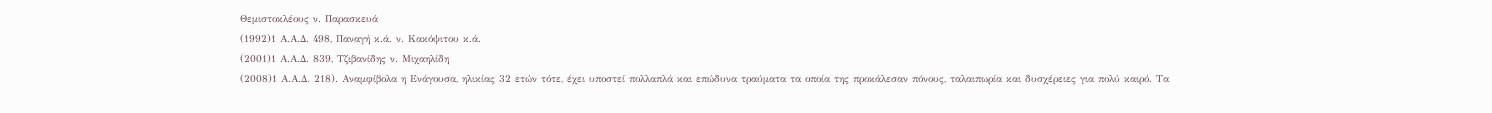Θεμιστοκλέους ν. Παρασκευά
(1992)1 Α.Α.Δ. 498, Παναγή κ.ά. ν. Κακόψιτου κ.ά.
(2001)1 Α.Α.Δ. 839, Τζιβανίδης ν. Μιχαηλίδη
(2008)1 Α.Α.Δ. 218). Αναμφίβολα η Ενάγουσα, ηλικίας 32 ετών τότε, έχει υποστεί πολλαπλά και επώδυνα τραύματα τα οποία της προκάλεσαν πόνους, ταλαιπωρία και δυσχέρειες για πολύ καιρό. Τα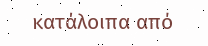κατάλοιπα από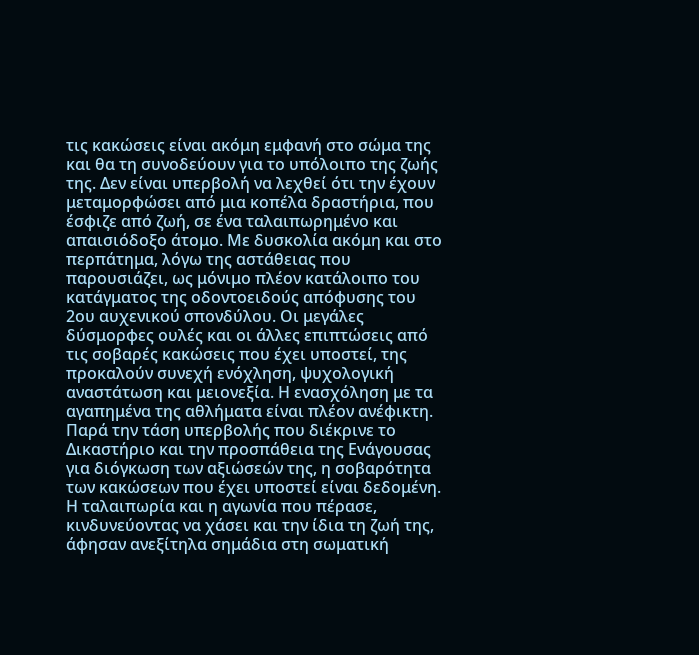τις κακώσεις είναι ακόμη εμφανή στο σώμα της και θα τη συνοδεύουν για το υπόλοιπο της ζωής της. Δεν είναι υπερβολή να λεχθεί ότι την έχουν μεταμορφώσει από μια κοπέλα δραστήρια, που έσφιζε από ζωή, σε ένα ταλαιπωρημένο και απαισιόδοξο άτομο. Με δυσκολία ακόμη και στο περπάτημα, λόγω της αστάθειας που παρουσιάζει, ως μόνιμο πλέον κατάλοιπο του κατάγματος της οδοντοειδούς απόφυσης του 2ου αυχενικού σπονδύλου. Οι μεγάλες δύσμορφες ουλές και οι άλλες επιπτώσεις από τις σοβαρές κακώσεις που έχει υποστεί, της προκαλούν συνεχή ενόχληση, ψυχολογική αναστάτωση και μειονεξία. Η ενασχόληση με τα αγαπημένα της αθλήματα είναι πλέον ανέφικτη. Παρά την τάση υπερβολής που διέκρινε το Δικαστήριο και την προσπάθεια της Ενάγουσας για διόγκωση των αξιώσεών της, η σοβαρότητα των κακώσεων που έχει υποστεί είναι δεδομένη. Η ταλαιπωρία και η αγωνία που πέρασε, κινδυνεύοντας να χάσει και την ίδια τη ζωή της, άφησαν ανεξίτηλα σημάδια στη σωματική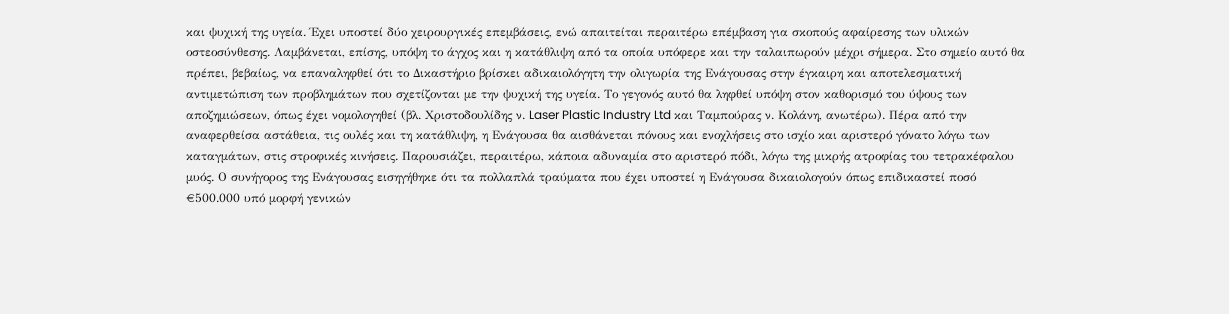και ψυχική της υγεία. Έχει υποστεί δύο χειρουργικές επεμβάσεις, ενώ απαιτείται περαιτέρω επέμβαση για σκοπούς αφαίρεσης των υλικών οστεοσύνθεσης. Λαμβάνεται, επίσης, υπόψη το άγχος και η κατάθλιψη από τα οποία υπόφερε και την ταλαιπωρούν μέχρι σήμερα. Στο σημείο αυτό θα πρέπει, βεβαίως, να επαναληφθεί ότι το Δικαστήριο βρίσκει αδικαιολόγητη την ολιγωρία της Ενάγουσας στην έγκαιρη και αποτελεσματική αντιμετώπιση των προβλημάτων που σχετίζονται με την ψυχική της υγεία. Το γεγονός αυτό θα ληφθεί υπόψη στον καθορισμό του ύψους των αποζημιώσεων, όπως έχει νομολογηθεί (βλ. Χριστοδουλίδης ν. Laser Plastic Industry Ltd και Ταμπούρας ν. Κολάνη, ανωτέρω). Πέρα από την αναφερθείσα αστάθεια, τις ουλές και τη κατάθλιψη, η Ενάγουσα θα αισθάνεται πόνους και ενοχλήσεις στο ισχίο και αριστερό γόνατο λόγω των καταγμάτων, στις στροφικές κινήσεις. Παρουσιάζει, περαιτέρω, κάποια αδυναμία στο αριστερό πόδι, λόγω της μικρής ατροφίας του τετρακέφαλου μυός. Ο συνήγορος της Ενάγουσας εισηγήθηκε ότι τα πολλαπλά τραύματα που έχει υποστεί η Ενάγουσα δικαιολογούν όπως επιδικαστεί ποσό €500.000 υπό μορφή γενικών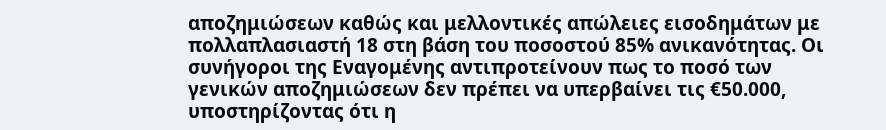αποζημιώσεων καθώς και μελλοντικές απώλειες εισοδημάτων με πολλαπλασιαστή 18 στη βάση του ποσοστού 85% ανικανότητας. Οι συνήγοροι της Εναγομένης αντιπροτείνουν πως το ποσό των γενικών αποζημιώσεων δεν πρέπει να υπερβαίνει τις €50.000, υποστηρίζοντας ότι η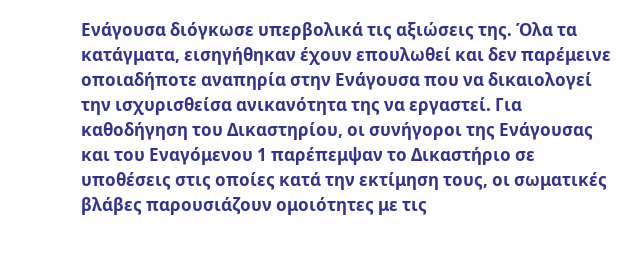Ενάγουσα διόγκωσε υπερβολικά τις αξιώσεις της. Όλα τα κατάγματα, εισηγήθηκαν έχουν επουλωθεί και δεν παρέμεινε οποιαδήποτε αναπηρία στην Ενάγουσα που να δικαιολογεί την ισχυρισθείσα ανικανότητα της να εργαστεί. Για καθοδήγηση του Δικαστηρίου, οι συνήγοροι της Ενάγουσας και του Εναγόμενου 1 παρέπεμψαν το Δικαστήριο σε υποθέσεις στις οποίες κατά την εκτίμηση τους, οι σωματικές βλάβες παρουσιάζουν ομοιότητες με τις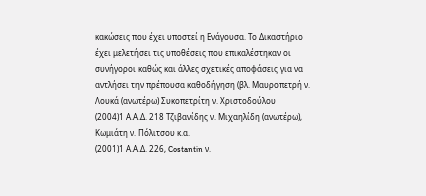κακώσεις που έχει υποστεί η Ενάγουσα. Το Δικαστήριο έχει μελετήσει τις υποθέσεις που επικαλέστηκαν οι συνήγοροι καθώς και άλλες σχετικές αποφάσεις για να αντλήσει την πρέπουσα καθοδήγηση (βλ. Μαυροπετρή ν. Λουκά (ανωτέρω) Συκοπετρίτη ν. Χριστοδούλου
(2004)1 Α.Α.Δ. 218 Τζιβανίδης ν. Μιχαηλίδη (ανωτέρω), Κωμιάτη ν. Πόλιτσου κ.α.
(2001)1 Α.Α.Δ. 226, Costantin ν.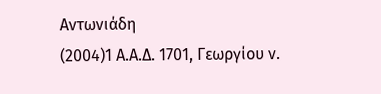Αντωνιάδη
(2004)1 Α.Α.Δ. 1701, Γεωργίου ν.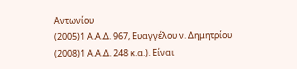Αντωνίου
(2005)1 Α.Α.Δ. 967, Ευαγγέλου ν. Δημητρίου
(2008)1 Α.Α.Δ. 248 κ.α.). Είναι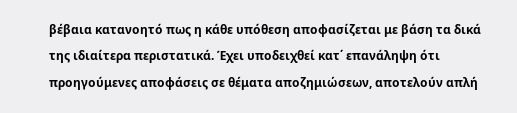βέβαια κατανοητό πως η κάθε υπόθεση αποφασίζεται με βάση τα δικά της ιδιαίτερα περιστατικά. Έχει υποδειχθεί κατ΄ επανάληψη ότι προηγούμενες αποφάσεις σε θέματα αποζημιώσεων, αποτελούν απλή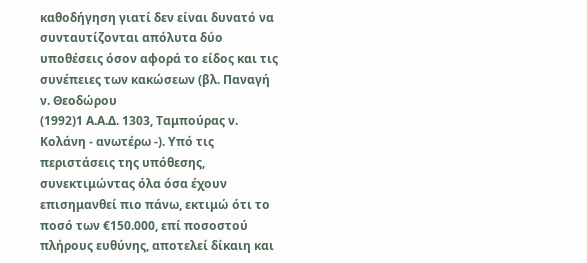καθοδήγηση γιατί δεν είναι δυνατό να συνταυτίζονται απόλυτα δύο υποθέσεις όσον αφορά το είδος και τις συνέπειες των κακώσεων (βλ. Παναγή ν. Θεοδώρου
(1992)1 Α.Α.Δ. 1303, Ταμπούρας ν. Κολάνη - ανωτέρω -). Υπό τις περιστάσεις της υπόθεσης, συνεκτιμώντας όλα όσα έχουν επισημανθεί πιο πάνω, εκτιμώ ότι το ποσό των €150.000, επί ποσοστού πλήρους ευθύνης, αποτελεί δίκαιη και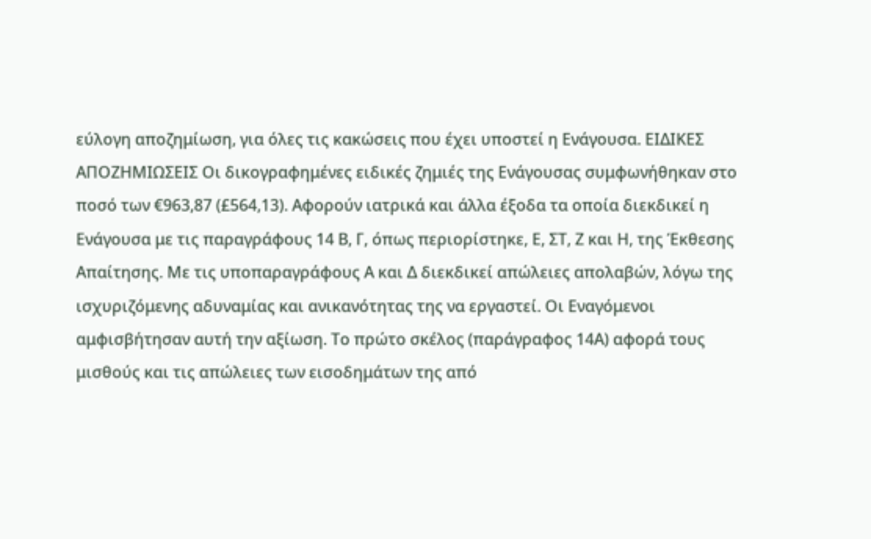εύλογη αποζημίωση, για όλες τις κακώσεις που έχει υποστεί η Ενάγουσα. ΕΙΔΙΚΕΣ ΑΠΟΖΗΜΙΩΣΕΙΣ Οι δικογραφημένες ειδικές ζημιές της Ενάγουσας συμφωνήθηκαν στο ποσό των €963,87 (£564,13). Αφορούν ιατρικά και άλλα έξοδα τα οποία διεκδικεί η Ενάγουσα με τις παραγράφους 14 Β, Γ, όπως περιορίστηκε, Ε, ΣΤ, Ζ και Η, της Έκθεσης Απαίτησης. Με τις υποπαραγράφους Α και Δ διεκδικεί απώλειες απολαβών, λόγω της ισχυριζόμενης αδυναμίας και ανικανότητας της να εργαστεί. Οι Εναγόμενοι αμφισβήτησαν αυτή την αξίωση. Το πρώτο σκέλος (παράγραφος 14Α) αφορά τους μισθούς και τις απώλειες των εισοδημάτων της από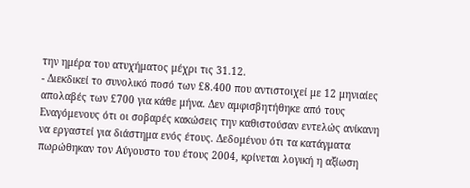την ημέρα του ατυχήματος μέχρι τις 31.12.
- Διεκδικεί το συνολικό ποσό των £8.400 που αντιστοιχεί με 12 μηνιαίες απολαβές των £700 για κάθε μήνα. Δεν αμφισβητήθηκε από τους Εναγόμενους ότι οι σοβαρές κακώσεις την καθιστούσαν εντελώς ανίκανη να εργαστεί για διάστημα ενός έτους. Δεδομένου ότι τα κατάγματα πωρώθηκαν τον Αύγουστο του έτους 2004, κρίνεται λογική η αξίωση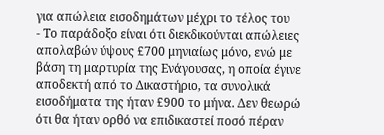για απώλεια εισοδημάτων μέχρι το τέλος του
- Το παράδοξο είναι ότι διεκδικούνται απώλειες απολαβών ύψους £700 μηνιαίως μόνο, ενώ με βάση τη μαρτυρία της Ενάγουσας, η οποία έγινε αποδεκτή από το Δικαστήριο, τα συνολικά εισοδήματα της ήταν £900 το μήνα. Δεν θεωρώ ότι θα ήταν ορθό να επιδικαστεί ποσό πέραν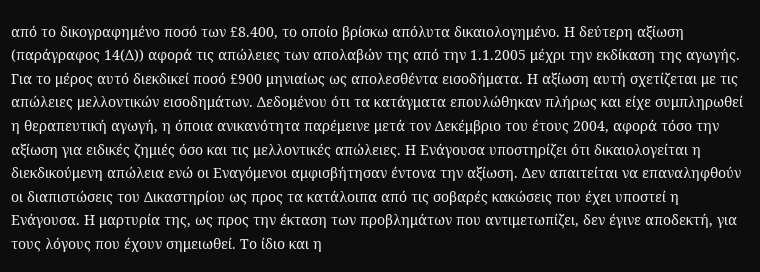από το δικογραφημένο ποσό των £8.400, το οποίο βρίσκω απόλυτα δικαιολογημένο. Η δεύτερη αξίωση (παράγραφος 14(Δ)) αφορά τις απώλειες των απολαβών της από την 1.1.2005 μέχρι την εκδίκαση της αγωγής. Για το μέρος αυτό διεκδικεί ποσό £900 μηνιαίως ως απολεσθέντα εισοδήματα. Η αξίωση αυτή σχετίζεται με τις απώλειες μελλοντικών εισοδημάτων. Δεδομένου ότι τα κατάγματα επουλώθηκαν πλήρως και είχε συμπληρωθεί η θεραπευτική αγωγή, η όποια ανικανότητα παρέμεινε μετά τον Δεκέμβριο του έτους 2004, αφορά τόσο την αξίωση για ειδικές ζημιές όσο και τις μελλοντικές απώλειες. Η Ενάγουσα υποστηρίζει ότι δικαιολογείται η διεκδικούμενη απώλεια ενώ οι Εναγόμενοι αμφισβήτησαν έντονα την αξίωση. Δεν απαιτείται να επαναληφθούν οι διαπιστώσεις του Δικαστηρίου ως προς τα κατάλοιπα από τις σοβαρές κακώσεις που έχει υποστεί η Ενάγουσα. Η μαρτυρία της, ως προς την έκταση των προβλημάτων που αντιμετωπίζει, δεν έγινε αποδεκτή, για τους λόγους που έχουν σημειωθεί. Το ίδιο και η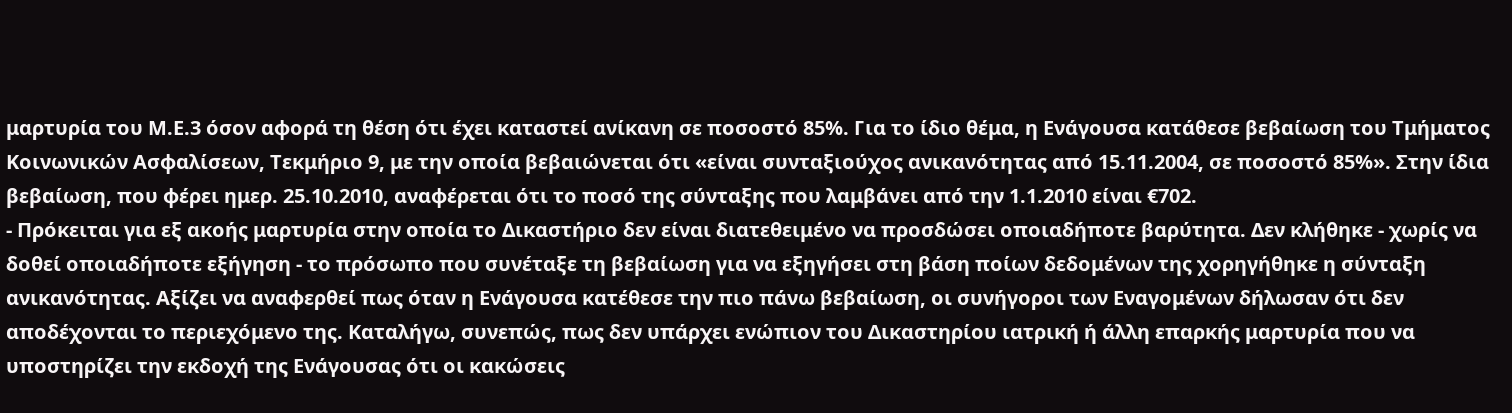μαρτυρία του Μ.Ε.3 όσον αφορά τη θέση ότι έχει καταστεί ανίκανη σε ποσοστό 85%. Για το ίδιο θέμα, η Ενάγουσα κατάθεσε βεβαίωση του Τμήματος Κοινωνικών Ασφαλίσεων, Τεκμήριο 9, με την οποία βεβαιώνεται ότι «είναι συνταξιούχος ανικανότητας από 15.11.2004, σε ποσοστό 85%». Στην ίδια βεβαίωση, που φέρει ημερ. 25.10.2010, αναφέρεται ότι το ποσό της σύνταξης που λαμβάνει από την 1.1.2010 είναι €702.
- Πρόκειται για εξ ακοής μαρτυρία στην οποία το Δικαστήριο δεν είναι διατεθειμένο να προσδώσει οποιαδήποτε βαρύτητα. Δεν κλήθηκε - χωρίς να δοθεί οποιαδήποτε εξήγηση - το πρόσωπο που συνέταξε τη βεβαίωση για να εξηγήσει στη βάση ποίων δεδομένων της χορηγήθηκε η σύνταξη ανικανότητας. Αξίζει να αναφερθεί πως όταν η Ενάγουσα κατέθεσε την πιο πάνω βεβαίωση, οι συνήγοροι των Εναγομένων δήλωσαν ότι δεν αποδέχονται το περιεχόμενο της. Καταλήγω, συνεπώς, πως δεν υπάρχει ενώπιον του Δικαστηρίου ιατρική ή άλλη επαρκής μαρτυρία που να υποστηρίζει την εκδοχή της Ενάγουσας ότι οι κακώσεις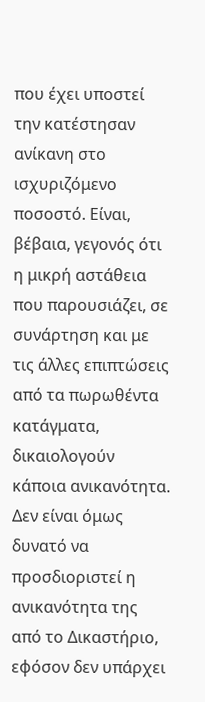που έχει υποστεί την κατέστησαν ανίκανη στο ισχυριζόμενο ποσοστό. Είναι, βέβαια, γεγονός ότι η μικρή αστάθεια που παρουσιάζει, σε συνάρτηση και με τις άλλες επιπτώσεις από τα πωρωθέντα κατάγματα, δικαιολογούν κάποια ανικανότητα. Δεν είναι όμως δυνατό να προσδιοριστεί η ανικανότητα της από το Δικαστήριο, εφόσον δεν υπάρχει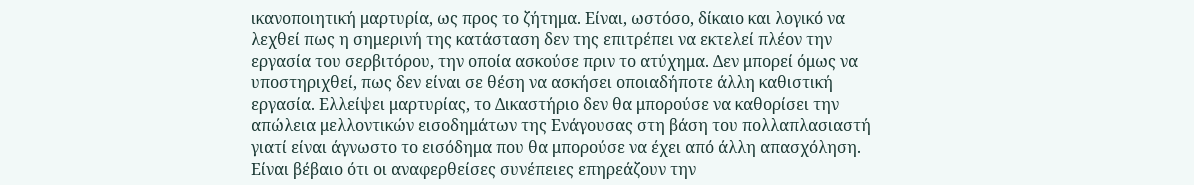ικανοποιητική μαρτυρία, ως προς το ζήτημα. Είναι, ωστόσο, δίκαιο και λογικό να λεχθεί πως η σημερινή της κατάσταση δεν της επιτρέπει να εκτελεί πλέον την εργασία του σερβιτόρου, την οποία ασκούσε πριν το ατύχημα. Δεν μπορεί όμως να υποστηριχθεί, πως δεν είναι σε θέση να ασκήσει οποιαδήποτε άλλη καθιστική εργασία. Ελλείψει μαρτυρίας, το Δικαστήριο δεν θα μπορούσε να καθορίσει την απώλεια μελλοντικών εισοδημάτων της Ενάγουσας στη βάση του πολλαπλασιαστή γιατί είναι άγνωστο το εισόδημα που θα μπορούσε να έχει από άλλη απασχόληση. Είναι βέβαιο ότι οι αναφερθείσες συνέπειες επηρεάζουν την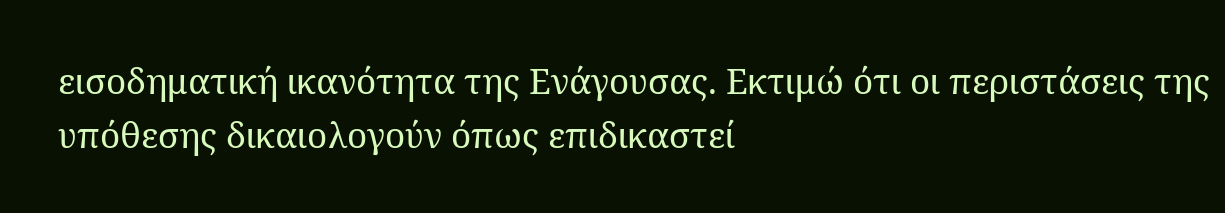εισοδηματική ικανότητα της Ενάγουσας. Εκτιμώ ότι οι περιστάσεις της υπόθεσης δικαιολογούν όπως επιδικαστεί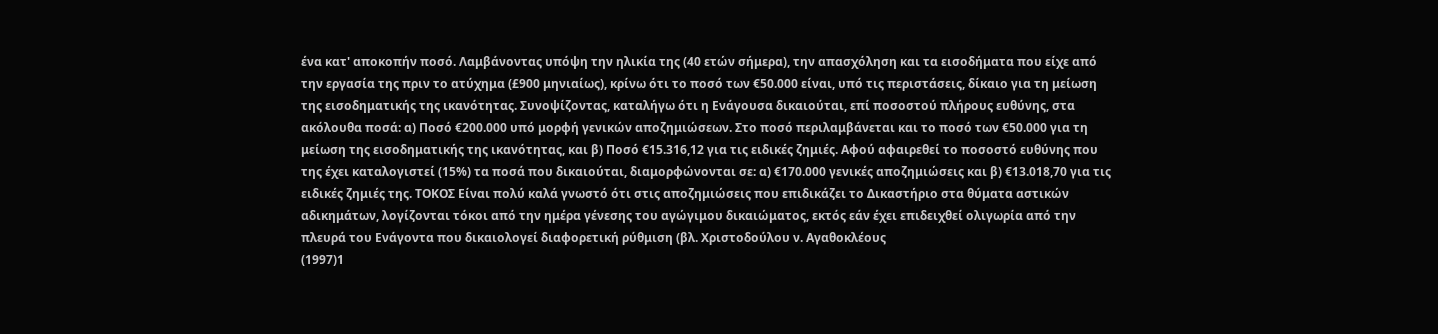ένα κατ' αποκοπήν ποσό. Λαμβάνοντας υπόψη την ηλικία της (40 ετών σήμερα), την απασχόληση και τα εισοδήματα που είχε από την εργασία της πριν το ατύχημα (£900 μηνιαίως), κρίνω ότι το ποσό των €50.000 είναι, υπό τις περιστάσεις, δίκαιο για τη μείωση της εισοδηματικής της ικανότητας. Συνοψίζοντας, καταλήγω ότι η Ενάγουσα δικαιούται, επί ποσοστού πλήρους ευθύνης, στα ακόλουθα ποσά: α) Ποσό €200.000 υπό μορφή γενικών αποζημιώσεων. Στο ποσό περιλαμβάνεται και το ποσό των €50.000 για τη μείωση της εισοδηματικής της ικανότητας, και β) Ποσό €15.316,12 για τις ειδικές ζημιές. Αφού αφαιρεθεί το ποσοστό ευθύνης που της έχει καταλογιστεί (15%) τα ποσά που δικαιούται, διαμορφώνονται σε: α) €170.000 γενικές αποζημιώσεις και β) €13.018,70 για τις ειδικές ζημιές της. ΤΟΚΟΣ Είναι πολύ καλά γνωστό ότι στις αποζημιώσεις που επιδικάζει το Δικαστήριο στα θύματα αστικών αδικημάτων, λογίζονται τόκοι από την ημέρα γένεσης του αγώγιμου δικαιώματος, εκτός εάν έχει επιδειχθεί ολιγωρία από την πλευρά του Ενάγοντα που δικαιολογεί διαφορετική ρύθμιση (βλ. Χριστοδούλου ν. Αγαθοκλέους
(1997)1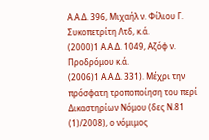Α.Α.Δ. 396, Μιχαήλ ν. Φίλιου Γ. Συκοπετρίτη Λτδ, κ.ά.
(2000)1 Α.Α.Δ. 1049, Αζόφ ν. Προδρόμου κ.ά.
(2006)1 Α.Α.Δ. 331). Μέχρι την πρόσφατη τροποποίηση του περί Δικαστηρίων Νόμου (δες Ν.81
(1)/2008), ο νόμιμος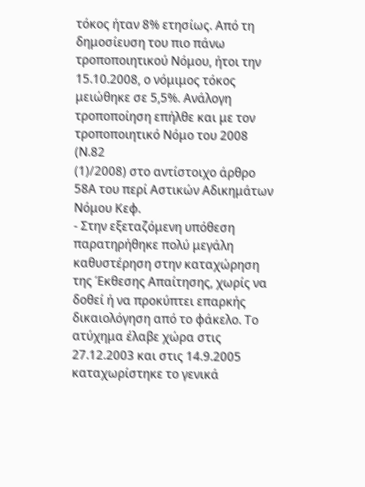τόκος ήταν 8% ετησίως. Από τη δημοσίευση του πιο πάνω τροποποιητικού Νόμου, ήτοι την 15.10.2008, ο νόμιμος τόκος μειώθηκε σε 5,5%. Ανάλογη τροποποίηση επήλθε και με τον τροποποιητικό Νόμο του 2008 (Ν.82
(1)/2008) στο αντίστοιχο άρθρο 58Α του περί Αστικών Αδικημάτων Νόμου Κεφ.
- Στην εξεταζόμενη υπόθεση παρατηρήθηκε πολύ μεγάλη καθυστέρηση στην καταχώρηση της Έκθεσης Απαίτησης, χωρίς να δοθεί ή να προκύπτει επαρκής δικαιολόγηση από το φάκελο. Το ατύχημα έλαβε χώρα στις 27.12.2003 και στις 14.9.2005 καταχωρίστηκε το γενικά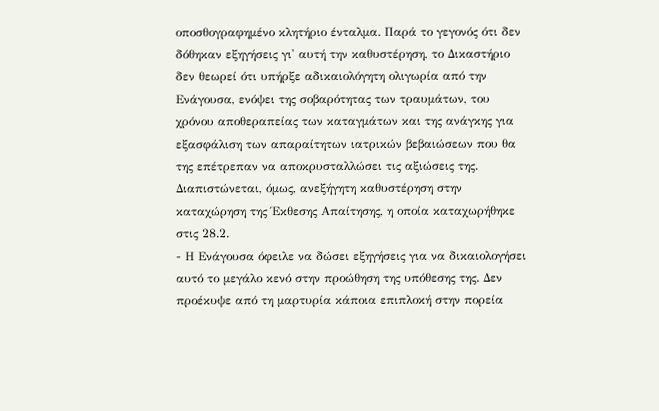οποσθογραφημένο κλητήριο ένταλμα. Παρά το γεγονός ότι δεν δόθηκαν εξηγήσεις γι' αυτή την καθυστέρηση, το Δικαστήριο δεν θεωρεί ότι υπήρξε αδικαιολόγητη ολιγωρία από την Ενάγουσα, ενόψει της σοβαρότητας των τραυμάτων, του χρόνου αποθεραπείας των καταγμάτων και της ανάγκης για εξασφάλιση των απαραίτητων ιατρικών βεβαιώσεων που θα της επέτρεπαν να αποκρυσταλλώσει τις αξιώσεις της. Διαπιστώνεται, όμως, ανεξήγητη καθυστέρηση στην καταχώρηση της Έκθεσης Απαίτησης, η οποία καταχωρήθηκε στις 28.2.
- Η Ενάγουσα όφειλε να δώσει εξηγήσεις για να δικαιολογήσει αυτό το μεγάλο κενό στην προώθηση της υπόθεσης της. Δεν προέκυψε από τη μαρτυρία κάποια επιπλοκή στην πορεία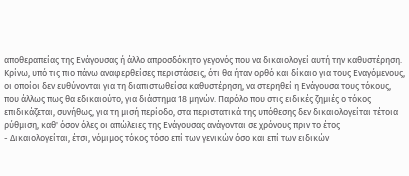αποθεραπείας της Ενάγουσας ή άλλο απροσδόκητο γεγονός που να δικαιολογεί αυτή την καθυστέρηση. Κρίνω, υπό τις πιο πάνω αναφερθείσες περιστάσεις, ότι θα ήταν ορθό και δίκαιο για τους Εναγόμενους, οι οποίοι δεν ευθύνονται για τη διαπιστωθείσα καθυστέρηση, να στερηθεί η Ενάγουσα τους τόκους, που άλλως πως θα εδικαιούτο, για διάστημα 18 μηνών. Παρόλο που στις ειδικές ζημιές ο τόκος επιδικάζεται, συνήθως, για τη μισή περίοδο, στα περιστατικά της υπόθεσης δεν δικαιολογείται τέτοια ρύθμιση, καθ' όσον όλες οι απώλειες της Ενάγουσας ανάγονται σε χρόνους πριν το έτος
- Δικαιολογείται, έτσι, νόμιμος τόκος τόσο επί των γενικών όσο και επί των ειδικών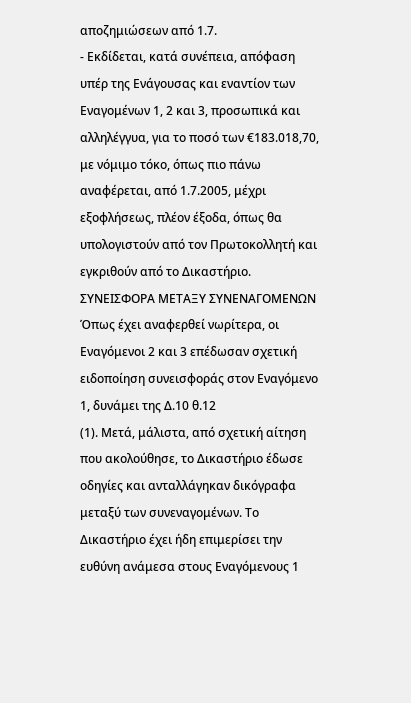αποζημιώσεων από 1.7.
- Εκδίδεται, κατά συνέπεια, απόφαση υπέρ της Ενάγουσας και εναντίον των Εναγομένων 1, 2 και 3, προσωπικά και αλληλέγγυα, για το ποσό των €183.018,70, με νόμιμο τόκο, όπως πιο πάνω αναφέρεται, από 1.7.2005, μέχρι εξοφλήσεως, πλέον έξοδα, όπως θα υπολογιστούν από τον Πρωτοκολλητή και εγκριθούν από το Δικαστήριο. ΣΥΝΕΙΣΦΟΡΑ ΜΕΤΑΞΥ ΣΥΝΕΝΑΓΟΜΕΝΩΝ Όπως έχει αναφερθεί νωρίτερα, οι Εναγόμενοι 2 και 3 επέδωσαν σχετική ειδοποίηση συνεισφοράς στον Εναγόμενο 1, δυνάμει της Δ.10 θ.12
(1). Μετά, μάλιστα, από σχετική αίτηση που ακολούθησε, το Δικαστήριο έδωσε οδηγίες και ανταλλάγηκαν δικόγραφα μεταξύ των συνεναγομένων. Το Δικαστήριο έχει ήδη επιμερίσει την ευθύνη ανάμεσα στους Εναγόμενους 1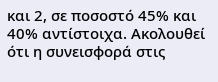και 2, σε ποσοστό 45% και 40% αντίστοιχα. Ακολουθεί ότι η συνεισφορά στις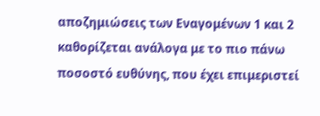αποζημιώσεις των Εναγομένων 1 και 2 καθορίζεται ανάλογα με το πιο πάνω ποσοστό ευθύνης, που έχει επιμεριστεί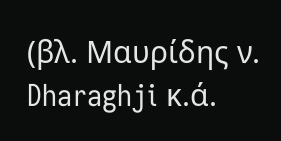(βλ. Μαυρίδης ν. Dharaghji κ.ά.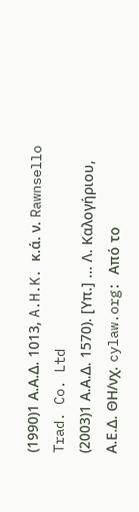(1990)1 Α.Α.Δ. 1013, A.H.K. κ.ά. ν. Rawnsello Trad. Co. Ltd
(2003)1 Α.Α.Δ. 1570). [Υπ.] ... Λ. Καλογήριου, Α.Ε.Δ. ΘΗ/νχ. cylaw.org: Από το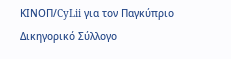ΚΙΝOΠ/CyLii για τον Παγκύπριο Δικηγορικό Σύλλογο